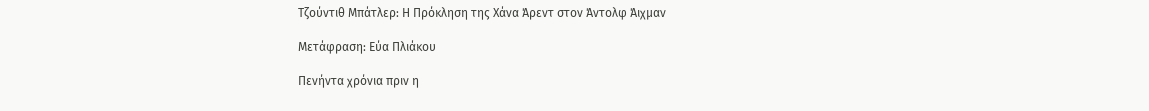Τζούντιθ Μπάτλερ: Η Πρόκληση της Χάνα Άρεντ στον Άντολφ Άιχμαν

Μετάφραση: Εύα Πλιάκου

Πενήντα χρόνια πριν η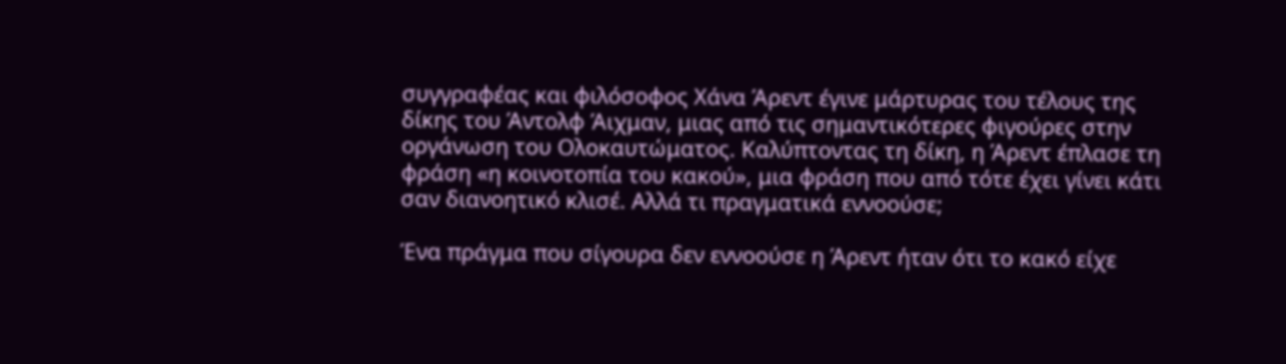συγγραφέας και φιλόσοφος Χάνα Άρεντ έγινε μάρτυρας του τέλους της δίκης του Άντολφ Άιχμαν, μιας από τις σημαντικότερες φιγούρες στην οργάνωση του Ολοκαυτώματος. Καλύπτοντας τη δίκη, η Άρεντ έπλασε τη φράση «η κοινοτοπία του κακού», μια φράση που από τότε έχει γίνει κάτι σαν διανοητικό κλισέ. Αλλά τι πραγματικά εννοούσε;

Ένα πράγμα που σίγουρα δεν εννοούσε η Άρεντ ήταν ότι το κακό είχε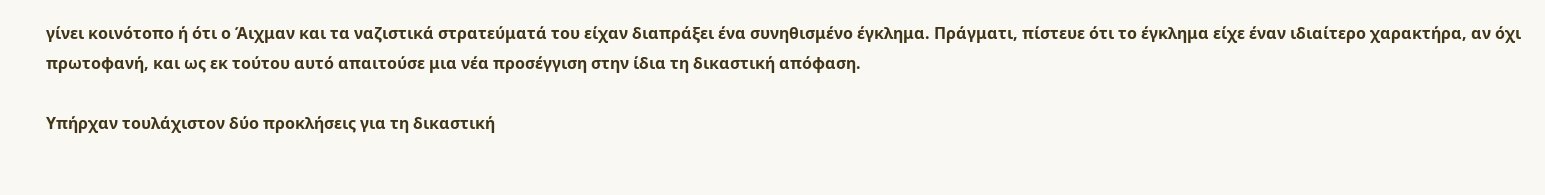γίνει κοινότοπο ή ότι ο Άιχμαν και τα ναζιστικά στρατεύματά του είχαν διαπράξει ένα συνηθισμένο έγκλημα. Πράγματι, πίστευε ότι το έγκλημα είχε έναν ιδιαίτερο χαρακτήρα, αν όχι πρωτοφανή, και ως εκ τούτου αυτό απαιτούσε μια νέα προσέγγιση στην ίδια τη δικαστική απόφαση.

Υπήρχαν τουλάχιστον δύο προκλήσεις για τη δικαστική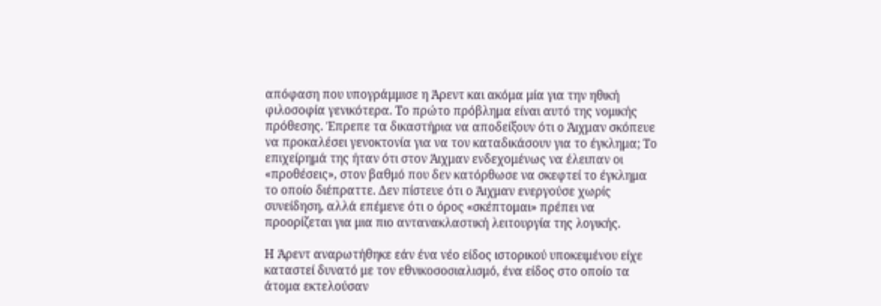απόφαση που υπογράμμισε η Άρεντ και ακόμα μία για την ηθική φιλοσοφία γενικότερα. Το πρώτο πρόβλημα είναι αυτό της νομικής πρόθεσης. Έπρεπε τα δικαστήρια να αποδείξουν ότι ο Άιχμαν σκόπευε να προκαλέσει γενοκτονία για να τον καταδικάσουν για το έγκλημα; Το επιχείρημά της ήταν ότι στον Άιχμαν ενδεχομένως να έλειπαν οι «προθέσεις», στον βαθμό που δεν κατόρθωσε να σκεφτεί το έγκλημα το οποίο διέπραττε. Δεν πίστευε ότι ο Άιχμαν ενεργούσε χωρίς συνείδηση, αλλά επέμενε ότι ο όρος «σκέπτομαι» πρέπει να προορίζεται για μια πιο αντανακλαστική λειτουργία της λογικής.

Η Άρεντ αναρωτήθηκε εάν ένα νέο είδος ιστορικού υποκειμένου είχε καταστεί δυνατό με τον εθνικοσοσιαλισμό, ένα είδος στο οποίο τα άτομα εκτελούσαν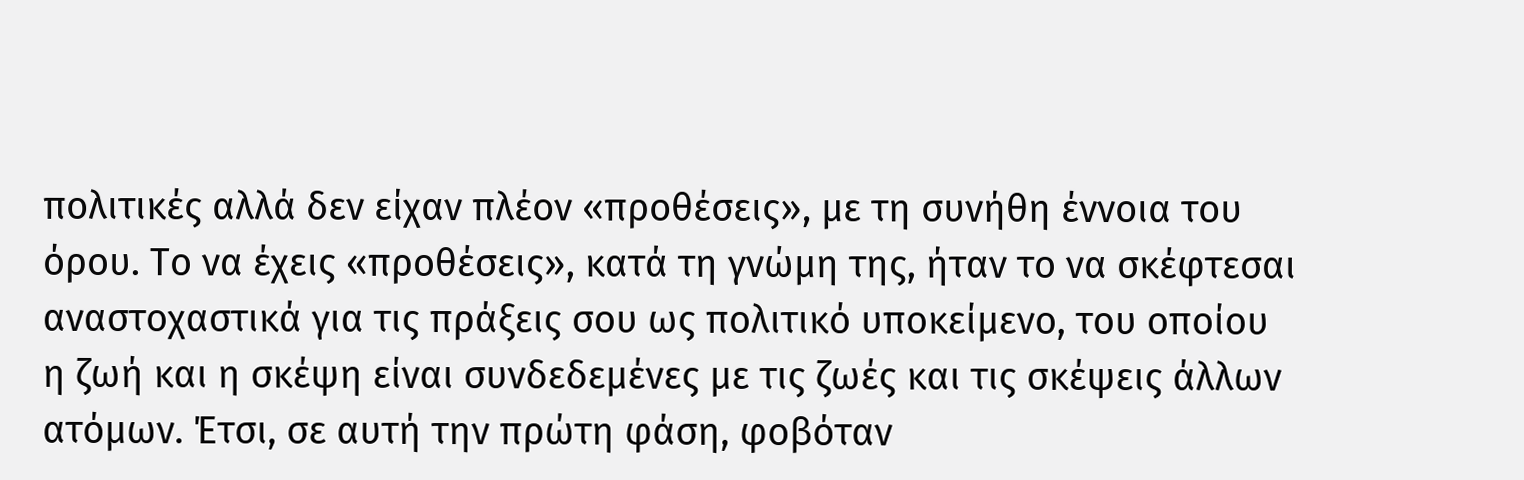πολιτικές αλλά δεν είχαν πλέον «προθέσεις», με τη συνήθη έννοια του όρου. Το να έχεις «προθέσεις», κατά τη γνώμη της, ήταν το να σκέφτεσαι αναστοχαστικά για τις πράξεις σου ως πολιτικό υποκείμενο, του οποίου η ζωή και η σκέψη είναι συνδεδεμένες με τις ζωές και τις σκέψεις άλλων ατόμων. Έτσι, σε αυτή την πρώτη φάση, φοβόταν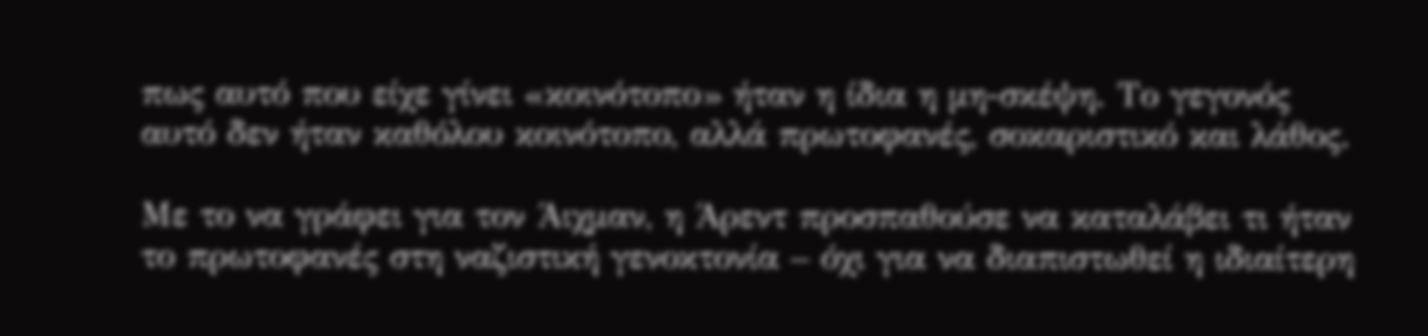πως αυτό που είχε γίνει «κοινότοπο» ήταν η ίδια η μη-σκέψη. Το γεγονός αυτό δεν ήταν καθόλου κοινότοπο, αλλά πρωτοφανές, σοκαριστικό και λάθος.

Με το να γράφει για τον Άιχμαν, η Άρεντ προσπαθούσε να καταλάβει τι ήταν το πρωτοφανές στη ναζιστική γενοκτονία – όχι για να διαπιστωθεί η ιδιαίτερη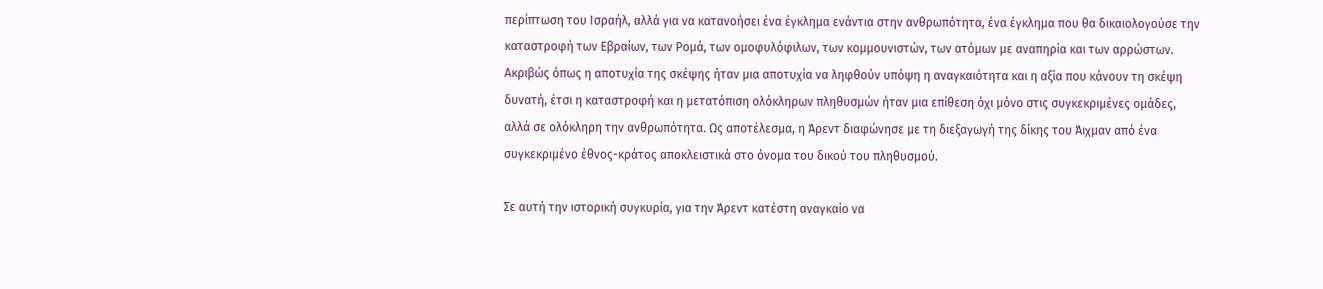περίπτωση του Ισραήλ, αλλά για να κατανοήσει ένα έγκλημα ενάντια στην ανθρωπότητα, ένα έγκλημα που θα δικαιολογούσε την καταστροφή των Εβραίων, των Ρομά, των ομοφυλόφιλων, των κομμουνιστών, των ατόμων με αναπηρία και των αρρώστων. Ακριβώς όπως η αποτυχία της σκέψης ήταν μια αποτυχία να ληφθούν υπόψη η αναγκαιότητα και η αξία που κάνουν τη σκέψη δυνατή, έτσι η καταστροφή και η μετατόπιση ολόκληρων πληθυσμών ήταν μια επίθεση όχι μόνο στις συγκεκριμένες ομάδες, αλλά σε ολόκληρη την ανθρωπότητα. Ως αποτέλεσμα, η Άρεντ διαφώνησε με τη διεξαγωγή της δίκης του Άιχμαν από ένα συγκεκριμένο έθνος-κράτος αποκλειστικά στο όνομα του δικού του πληθυσμού.

Σε αυτή την ιστορική συγκυρία, για την Άρεντ κατέστη αναγκαίο να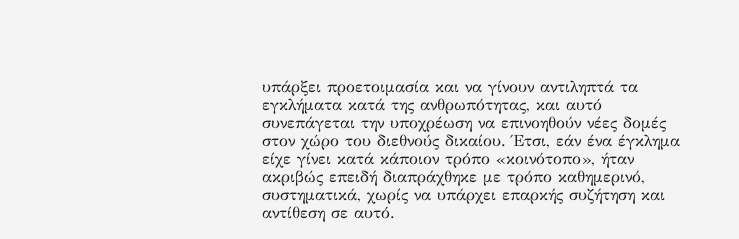υπάρξει προετοιμασία και να γίνουν αντιληπτά τα εγκλήματα κατά της ανθρωπότητας, και αυτό συνεπάγεται την υποχρέωση να επινοηθούν νέες δομές στον χώρο του διεθνούς δικαίου. Έτσι, εάν ένα έγκλημα είχε γίνει κατά κάποιον τρόπο «κοινότοπο», ήταν ακριβώς επειδή διαπράχθηκε με τρόπο καθημερινό, συστηματικά, χωρίς να υπάρχει επαρκής συζήτηση και αντίθεση σε αυτό.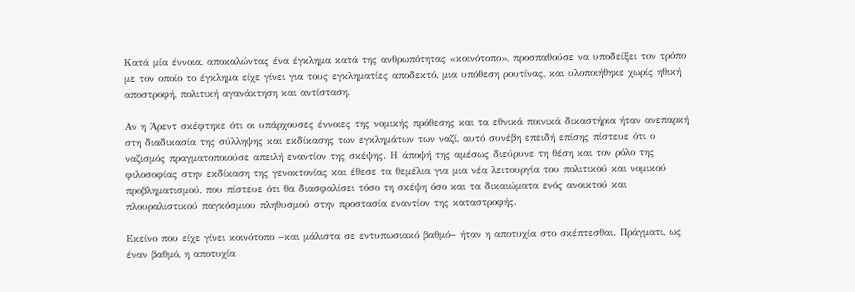Κατά μία έννοια, αποκαλώντας ένα έγκλημα κατά της ανθρωπότητας «κοινότοπο», προσπαθούσε να υποδείξει τον τρόπο με τον οποίο το έγκλημα είχε γίνει για τους εγκληματίες αποδεκτό, μια υπόθεση ρουτίνας, και υλοποιήθηκε χωρίς ηθική αποστροφή, πολιτική αγανάκτηση και αντίσταση.

Αν η Άρεντ σκέφτηκε ότι οι υπάρχουσες έννοιες της νομικής πρόθεσης και τα εθνικά ποινικά δικαστήρια ήταν ανεπαρκή στη διαδικασία της σύλληψης και εκδίκασης των εγκλημάτων των ναζί, αυτό συνέβη επειδή επίσης πίστευε ότι ο ναζισμός πραγματοποιούσε απειλή εναντίον της σκέψης. Η άποψή της αμέσως διεύρυνε τη θέση και τον ρόλο της φιλοσοφίας στην εκδίκαση της γενοκτονίας και έθεσε τα θεμέλια για μια νέα λειτουργία του πολιτικού και νομικού προβληματισμού, που πίστευε ότι θα διασφαλίσει τόσο τη σκέψη όσο και τα δικαιώματα ενός ανοικτού και πλουραλιστικού παγκόσμιου πληθυσμού στην προστασία εναντίον της καταστροφής.

Εκείνο που είχε γίνει κοινότοπο −και μάλιστα σε εντυπωσιακό βαθμό− ήταν η αποτυχία στο σκέπτεσθαι. Πράγματι, ως έναν βαθμό, η αποτυχία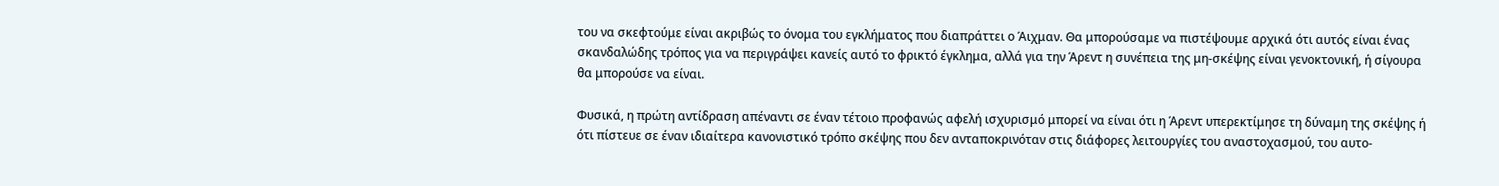του να σκεφτούμε είναι ακριβώς το όνομα του εγκλήματος που διαπράττει ο Άιχμαν. Θα μπορούσαμε να πιστέψουμε αρχικά ότι αυτός είναι ένας σκανδαλώδης τρόπος για να περιγράψει κανείς αυτό το φρικτό έγκλημα, αλλά για την Άρεντ η συνέπεια της μη-σκέψης είναι γενοκτονική, ή σίγουρα θα μπορούσε να είναι.

Φυσικά, η πρώτη αντίδραση απέναντι σε έναν τέτοιο προφανώς αφελή ισχυρισμό μπορεί να είναι ότι η Άρεντ υπερεκτίμησε τη δύναμη της σκέψης ή ότι πίστευε σε έναν ιδιαίτερα κανονιστικό τρόπο σκέψης που δεν ανταποκρινόταν στις διάφορες λειτουργίες του αναστοχασμού, του αυτο-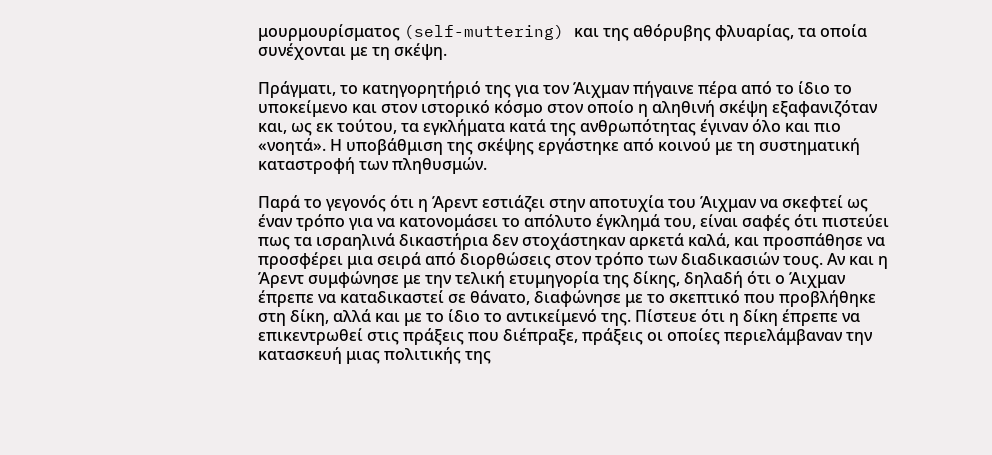μουρμουρίσματος (self-muttering) και της αθόρυβης φλυαρίας, τα οποία συνέχονται με τη σκέψη.

Πράγματι, το κατηγορητήριό της για τον Άιχμαν πήγαινε πέρα από το ίδιο το υποκείμενο και στον ιστορικό κόσμο στον οποίο η αληθινή σκέψη εξαφανιζόταν και, ως εκ τούτου, τα εγκλήματα κατά της ανθρωπότητας έγιναν όλο και πιο «νοητά». Η υποβάθμιση της σκέψης εργάστηκε από κοινού με τη συστηματική καταστροφή των πληθυσμών.

Παρά το γεγονός ότι η Άρεντ εστιάζει στην αποτυχία του Άιχμαν να σκεφτεί ως έναν τρόπο για να κατονομάσει το απόλυτο έγκλημά του, είναι σαφές ότι πιστεύει πως τα ισραηλινά δικαστήρια δεν στοχάστηκαν αρκετά καλά, και προσπάθησε να προσφέρει μια σειρά από διορθώσεις στον τρόπο των διαδικασιών τους. Αν και η Άρεντ συμφώνησε με την τελική ετυμηγορία της δίκης, δηλαδή ότι ο Άιχμαν έπρεπε να καταδικαστεί σε θάνατο, διαφώνησε με το σκεπτικό που προβλήθηκε στη δίκη, αλλά και με το ίδιο το αντικείμενό της. Πίστευε ότι η δίκη έπρεπε να επικεντρωθεί στις πράξεις που διέπραξε, πράξεις οι οποίες περιελάμβαναν την κατασκευή μιας πολιτικής της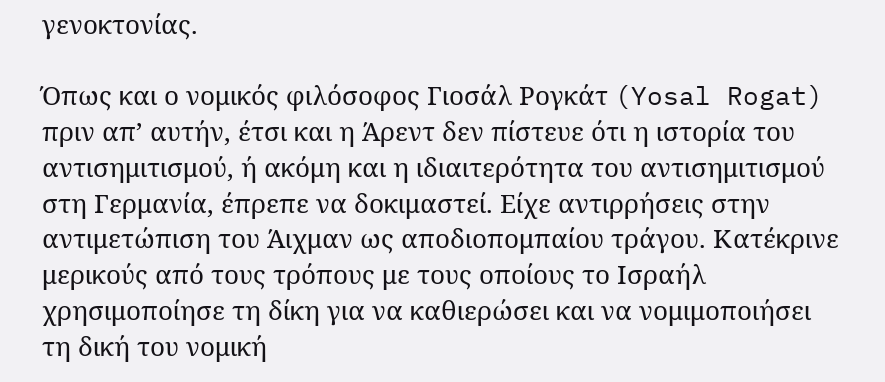γενοκτονίας.

Όπως και ο νομικός φιλόσοφος Γιοσάλ Ρογκάτ (Yosal Rogat) πριν απ’ αυτήν, έτσι και η Άρεντ δεν πίστευε ότι η ιστορία του αντισημιτισμού, ή ακόμη και η ιδιαιτερότητα του αντισημιτισμού στη Γερμανία, έπρεπε να δοκιμαστεί. Είχε αντιρρήσεις στην αντιμετώπιση του Άιχμαν ως αποδιοπομπαίου τράγου. Κατέκρινε μερικούς από τους τρόπους με τους οποίους το Ισραήλ χρησιμοποίησε τη δίκη για να καθιερώσει και να νομιμοποιήσει τη δική του νομική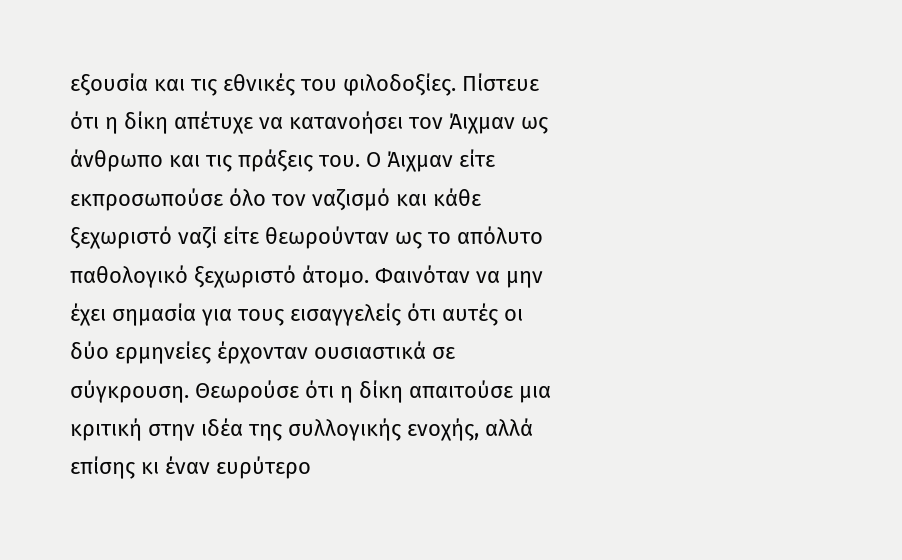εξουσία και τις εθνικές του φιλοδοξίες. Πίστευε ότι η δίκη απέτυχε να κατανοήσει τον Άιχμαν ως άνθρωπο και τις πράξεις του. Ο Άιχμαν είτε εκπροσωπούσε όλο τον ναζισμό και κάθε ξεχωριστό ναζί είτε θεωρούνταν ως το απόλυτο παθολογικό ξεχωριστό άτομο. Φαινόταν να μην έχει σημασία για τους εισαγγελείς ότι αυτές οι δύο ερμηνείες έρχονταν ουσιαστικά σε σύγκρουση. Θεωρούσε ότι η δίκη απαιτούσε μια κριτική στην ιδέα της συλλογικής ενοχής, αλλά επίσης κι έναν ευρύτερο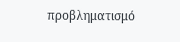προβληματισμό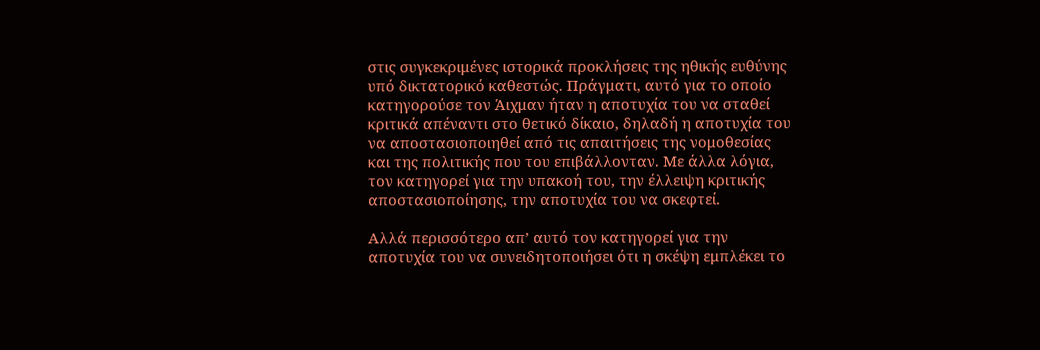στις συγκεκριμένες ιστορικά προκλήσεις της ηθικής ευθύνης υπό δικτατορικό καθεστώς. Πράγματι, αυτό για το οποίο κατηγορούσε τον Άιχμαν ήταν η αποτυχία του να σταθεί κριτικά απέναντι στο θετικό δίκαιο, δηλαδή η αποτυχία του να αποστασιοποιηθεί από τις απαιτήσεις της νομοθεσίας και της πολιτικής που του επιβάλλονταν. Με άλλα λόγια, τον κατηγορεί για την υπακοή του, την έλλειψη κριτικής αποστασιοποίησης, την αποτυχία του να σκεφτεί.

Αλλά περισσότερο απ’ αυτό τον κατηγορεί για την αποτυχία του να συνειδητοποιήσει ότι η σκέψη εμπλέκει το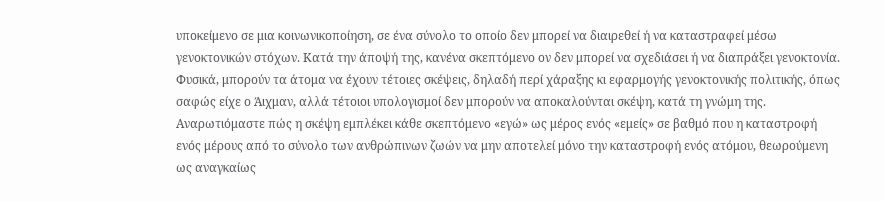υποκείμενο σε μια κοινωνικοποίηση, σε ένα σύνολο το οποίο δεν μπορεί να διαιρεθεί ή να καταστραφεί μέσω γενοκτονικών στόχων. Κατά την άποψή της, κανένα σκεπτόμενο ον δεν μπορεί να σχεδιάσει ή να διαπράξει γενοκτονία. Φυσικά, μπορούν τα άτομα να έχουν τέτοιες σκέψεις, δηλαδή περί χάραξης κι εφαρμογής γενοκτονικής πολιτικής, όπως σαφώς είχε ο Άιχμαν, αλλά τέτοιοι υπολογισμοί δεν μπορούν να αποκαλούνται σκέψη, κατά τη γνώμη της. Αναρωτιόμαστε πώς η σκέψη εμπλέκει κάθε σκεπτόμενο «εγώ» ως μέρος ενός «εμείς» σε βαθμό που η καταστροφή ενός μέρους από το σύνολο των ανθρώπινων ζωών να μην αποτελεί μόνο την καταστροφή ενός ατόμου, θεωρούμενη ως αναγκαίως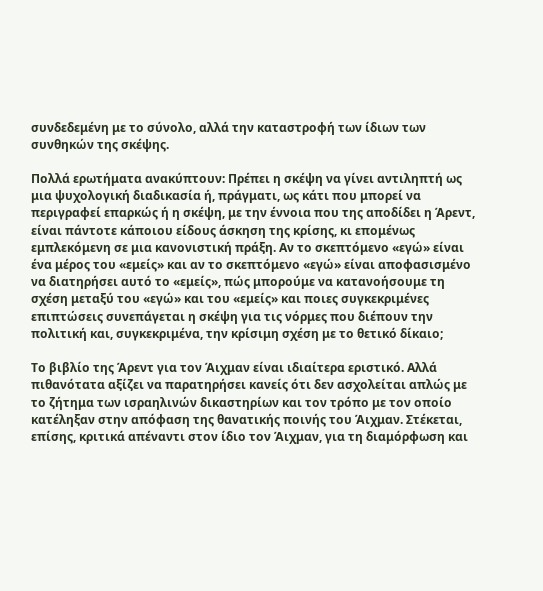συνδεδεμένη με το σύνολο, αλλά την καταστροφή των ίδιων των συνθηκών της σκέψης.

Πολλά ερωτήματα ανακύπτουν: Πρέπει η σκέψη να γίνει αντιληπτή ως μια ψυχολογική διαδικασία ή, πράγματι, ως κάτι που μπορεί να περιγραφεί επαρκώς ή η σκέψη, με την έννοια που της αποδίδει η Άρεντ, είναι πάντοτε κάποιου είδους άσκηση της κρίσης, κι επομένως εμπλεκόμενη σε μια κανονιστική πράξη. Αν το σκεπτόμενο «εγώ» είναι ένα μέρος του «εμείς» και αν το σκεπτόμενο «εγώ» είναι αποφασισμένο να διατηρήσει αυτό το «εμείς», πώς μπορούμε να κατανοήσουμε τη σχέση μεταξύ του «εγώ» και του «εμείς» και ποιες συγκεκριμένες επιπτώσεις συνεπάγεται η σκέψη για τις νόρμες που διέπουν την πολιτική και, συγκεκριμένα, την κρίσιμη σχέση με το θετικό δίκαιο;

Το βιβλίο της Άρεντ για τον Άιχμαν είναι ιδιαίτερα εριστικό. Αλλά πιθανότατα αξίζει να παρατηρήσει κανείς ότι δεν ασχολείται απλώς με το ζήτημα των ισραηλινών δικαστηρίων και τον τρόπο με τον οποίο κατέληξαν στην απόφαση της θανατικής ποινής του Άιχμαν. Στέκεται, επίσης, κριτικά απέναντι στον ίδιο τον Άιχμαν, για τη διαμόρφωση και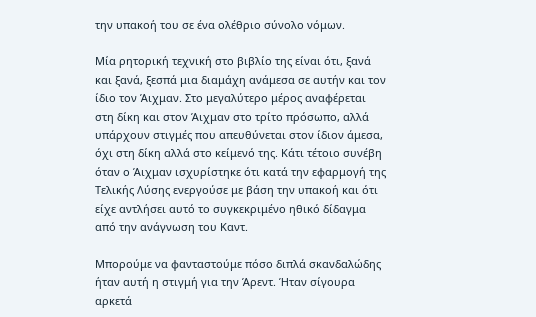την υπακοή του σε ένα ολέθριο σύνολο νόμων.

Μία ρητορική τεχνική στο βιβλίο της είναι ότι, ξανά και ξανά, ξεσπά μια διαμάχη ανάμεσα σε αυτήν και τον ίδιο τον Άιχμαν. Στο μεγαλύτερο μέρος αναφέρεται στη δίκη και στον Άιχμαν στο τρίτο πρόσωπο, αλλά υπάρχουν στιγμές που απευθύνεται στον ίδιον άμεσα, όχι στη δίκη αλλά στο κείμενό της. Κάτι τέτοιο συνέβη όταν ο Άιχμαν ισχυρίστηκε ότι κατά την εφαρμογή της Τελικής Λύσης ενεργούσε με βάση την υπακοή και ότι είχε αντλήσει αυτό το συγκεκριμένο ηθικό δίδαγμα από την ανάγνωση του Καντ.

Μπορούμε να φανταστούμε πόσο διπλά σκανδαλώδης ήταν αυτή η στιγμή για την Άρεντ. Ήταν σίγουρα αρκετά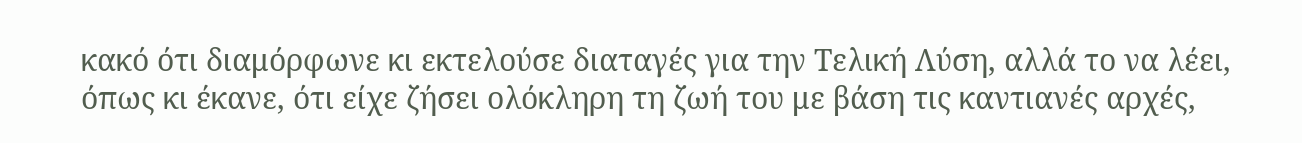κακό ότι διαμόρφωνε κι εκτελούσε διαταγές για την Τελική Λύση, αλλά το να λέει, όπως κι έκανε, ότι είχε ζήσει ολόκληρη τη ζωή του με βάση τις καντιανές αρχές,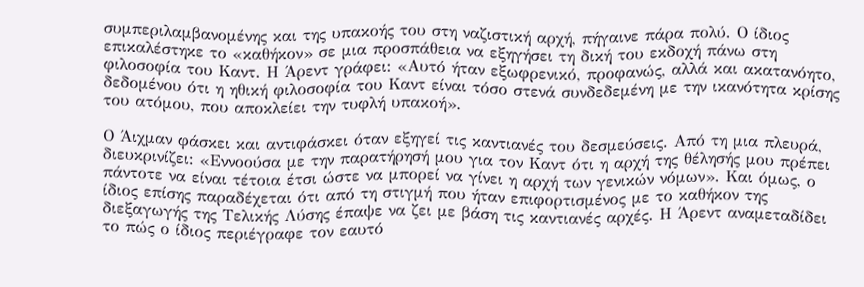συμπεριλαμβανομένης και της υπακοής του στη ναζιστική αρχή, πήγαινε πάρα πολύ. Ο ίδιος επικαλέστηκε το «καθήκον» σε μια προσπάθεια να εξηγήσει τη δική του εκδοχή πάνω στη φιλοσοφία του Καντ. Η Άρεντ γράφει: «Αυτό ήταν εξωφρενικό, προφανώς, αλλά και ακατανόητο, δεδομένου ότι η ηθική φιλοσοφία του Καντ είναι τόσο στενά συνδεδεμένη με την ικανότητα κρίσης του ατόμου, που αποκλείει την τυφλή υπακοή».

Ο Άιχμαν φάσκει και αντιφάσκει όταν εξηγεί τις καντιανές του δεσμεύσεις. Από τη μια πλευρά, διευκρινίζει: «Εννοούσα με την παρατήρησή μου για τον Καντ ότι η αρχή της θέλησής μου πρέπει πάντοτε να είναι τέτοια έτσι ώστε να μπορεί να γίνει η αρχή των γενικών νόμων». Και όμως, ο ίδιος επίσης παραδέχεται ότι από τη στιγμή που ήταν επιφορτισμένος με το καθήκον της διεξαγωγής της Τελικής Λύσης έπαψε να ζει με βάση τις καντιανές αρχές. Η Άρεντ αναμεταδίδει το πώς ο ίδιος περιέγραφε τον εαυτό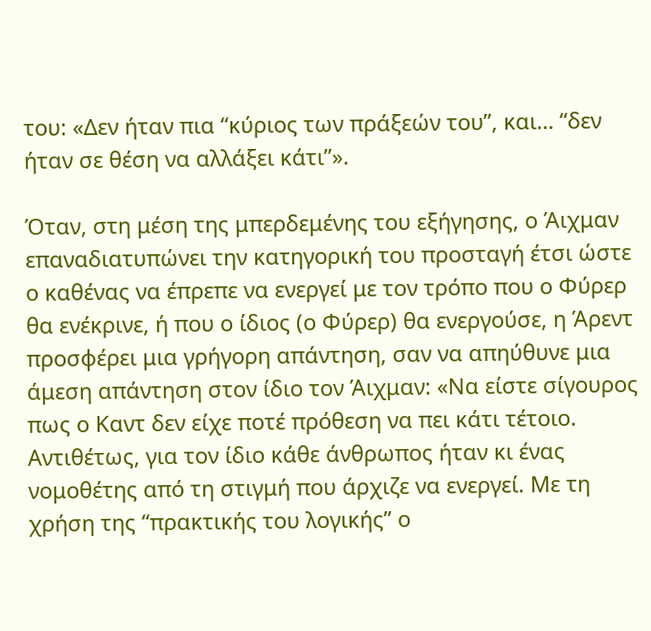του: «Δεν ήταν πια “κύριος των πράξεών του”, και… “δεν ήταν σε θέση να αλλάξει κάτι”».

Όταν, στη μέση της μπερδεμένης του εξήγησης, ο Άιχμαν επαναδιατυπώνει την κατηγορική του προσταγή έτσι ώστε ο καθένας να έπρεπε να ενεργεί με τον τρόπο που ο Φύρερ θα ενέκρινε, ή που ο ίδιος (ο Φύρερ) θα ενεργούσε, η Άρεντ προσφέρει μια γρήγορη απάντηση, σαν να απηύθυνε μια άμεση απάντηση στον ίδιο τον Άιχμαν: «Να είστε σίγουρος πως ο Καντ δεν είχε ποτέ πρόθεση να πει κάτι τέτοιο. Αντιθέτως, για τον ίδιο κάθε άνθρωπος ήταν κι ένας νομοθέτης από τη στιγμή που άρχιζε να ενεργεί. Με τη χρήση της “πρακτικής του λογικής” ο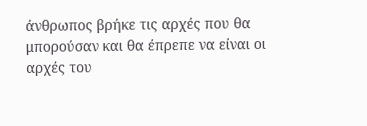άνθρωπος βρήκε τις αρχές που θα μπορούσαν και θα έπρεπε να είναι οι αρχές του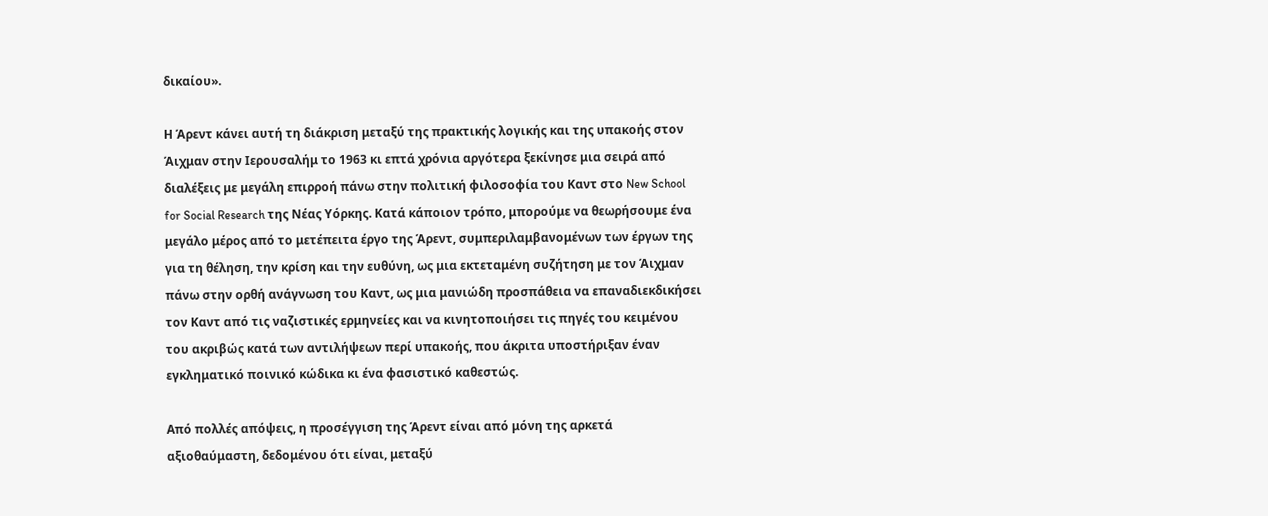δικαίου».

Η Άρεντ κάνει αυτή τη διάκριση μεταξύ της πρακτικής λογικής και της υπακοής στον Άιχμαν στην Ιερουσαλήμ το 1963 κι επτά χρόνια αργότερα ξεκίνησε μια σειρά από διαλέξεις με μεγάλη επιρροή πάνω στην πολιτική φιλοσοφία του Καντ στο New School for Social Research της Νέας Υόρκης. Κατά κάποιον τρόπο, μπορούμε να θεωρήσουμε ένα μεγάλο μέρος από το μετέπειτα έργο της Άρεντ, συμπεριλαμβανομένων των έργων της για τη θέληση, την κρίση και την ευθύνη, ως μια εκτεταμένη συζήτηση με τον Άιχμαν πάνω στην ορθή ανάγνωση του Καντ, ως μια μανιώδη προσπάθεια να επαναδιεκδικήσει τον Καντ από τις ναζιστικές ερμηνείες και να κινητοποιήσει τις πηγές του κειμένου του ακριβώς κατά των αντιλήψεων περί υπακοής, που άκριτα υποστήριξαν έναν εγκληματικό ποινικό κώδικα κι ένα φασιστικό καθεστώς.

Από πολλές απόψεις, η προσέγγιση της Άρεντ είναι από μόνη της αρκετά αξιοθαύμαστη, δεδομένου ότι είναι, μεταξύ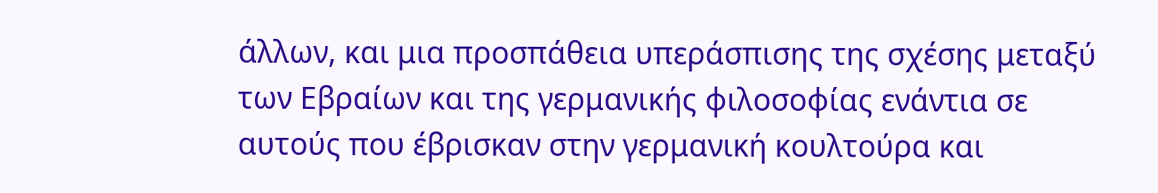άλλων, και μια προσπάθεια υπεράσπισης της σχέσης μεταξύ των Εβραίων και της γερμανικής φιλοσοφίας ενάντια σε αυτούς που έβρισκαν στην γερμανική κουλτούρα και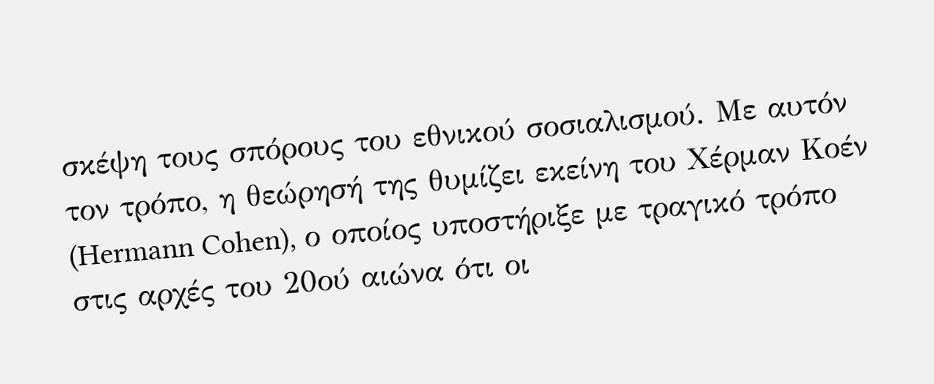σκέψη τους σπόρους του εθνικού σοσιαλισμού. Με αυτόν τον τρόπο, η θεώρησή της θυμίζει εκείνη του Χέρμαν Κοέν (Hermann Cohen), ο οποίος υποστήριξε με τραγικό τρόπο στις αρχές του 20ού αιώνα ότι οι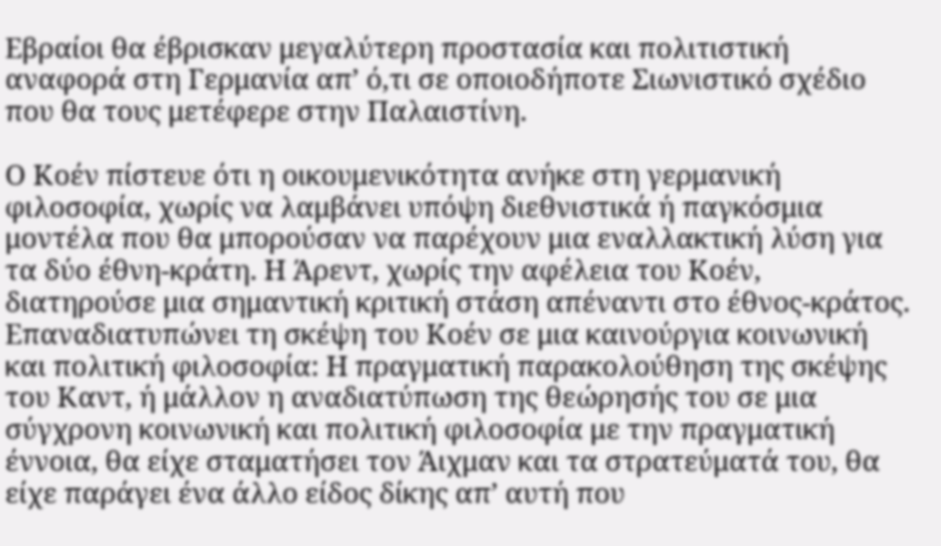Εβραίοι θα έβρισκαν μεγαλύτερη προστασία και πολιτιστική αναφορά στη Γερμανία απ’ ό,τι σε οποιοδήποτε Σιωνιστικό σχέδιο που θα τους μετέφερε στην Παλαιστίνη.

Ο Κοέν πίστευε ότι η οικουμενικότητα ανήκε στη γερμανική φιλοσοφία, χωρίς να λαμβάνει υπόψη διεθνιστικά ή παγκόσμια μοντέλα που θα μπορούσαν να παρέχουν μια εναλλακτική λύση για τα δύο έθνη-κράτη. Η Άρεντ, χωρίς την αφέλεια του Κοέν, διατηρούσε μια σημαντική κριτική στάση απέναντι στο έθνος-κράτος. Επαναδιατυπώνει τη σκέψη του Κοέν σε μια καινούργια κοινωνική και πολιτική φιλοσοφία: Η πραγματική παρακολούθηση της σκέψης του Καντ, ή μάλλον η αναδιατύπωση της θεώρησής του σε μια σύγχρονη κοινωνική και πολιτική φιλοσοφία με την πραγματική έννοια, θα είχε σταματήσει τον Άιχμαν και τα στρατεύματά του, θα είχε παράγει ένα άλλο είδος δίκης απ’ αυτή που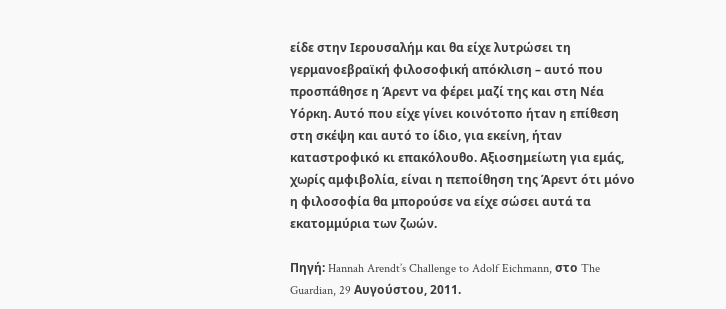είδε στην Ιερουσαλήμ και θα είχε λυτρώσει τη γερμανοεβραϊκή φιλοσοφική απόκλιση – αυτό που προσπάθησε η Άρεντ να φέρει μαζί της και στη Νέα Υόρκη. Αυτό που είχε γίνει κοινότοπο ήταν η επίθεση στη σκέψη και αυτό το ίδιο, για εκείνη, ήταν καταστροφικό κι επακόλουθο. Αξιοσημείωτη για εμάς, χωρίς αμφιβολία, είναι η πεποίθηση της Άρεντ ότι μόνο η φιλοσοφία θα μπορούσε να είχε σώσει αυτά τα εκατομμύρια των ζωών.

Πηγή: Hannah Arendt’s Challenge to Adolf Eichmann, στο The Guardian, 29 Αυγούστου, 2011.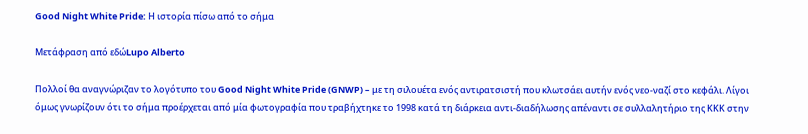Good Night White Pride: Η ιστορία πίσω από το σήμα

Μετάφραση από εδώLupo Alberto

Πολλοί θα αναγνώριζαν το λογότυπο του Good Night White Pride (GNWP) – με τη σιλουέτα ενός αντιρατσιστή που κλωτσάει αυτήν ενός νεο-ναζί στο κεφάλι. Λίγοι όμως γνωρίζουν ότι το σήμα προέρχεται από μία φωτογραφία που τραβήχτηκε το 1998 κατά τη διάρκεια αντι-διαδήλωσης απέναντι σε συλλαλητήριο της ΚΚΚ στην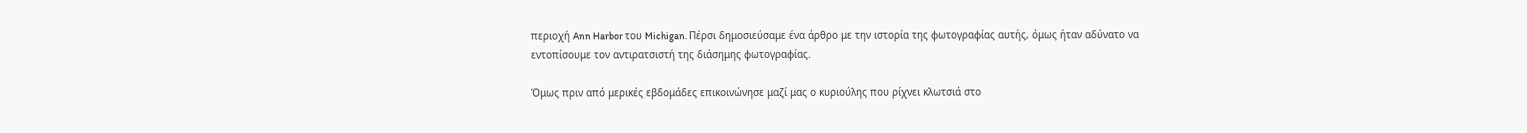περιοχή Ann Harbor του Michigan. Πέρσι δημοσιεύσαμε ένα άρθρο με την ιστορία της φωτογραφίας αυτής, όμως ήταν αδύνατο να εντοπίσουμε τον αντιρατσιστή της διάσημης φωτογραφίας.

Όμως πριν από μερικές εβδομάδες επικοινώνησε μαζί μας ο κυριούλης που ρίχνει κλωτσιά στο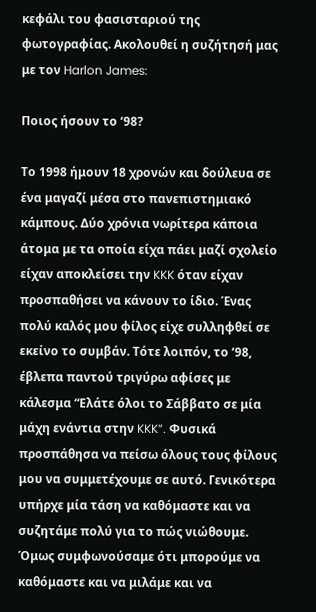κεφάλι του φασισταριού της φωτογραφίας. Ακολουθεί η συζήτησή μας με τον Harlon James:

Ποιος ήσουν το ‘98?

Το 1998 ήμουν 18 χρονών και δούλευα σε ένα μαγαζί μέσα στο πανεπιστημιακό κάμπους. Δύο χρόνια νωρίτερα κάποια άτομα με τα οποία είχα πάει μαζί σχολείο είχαν αποκλείσει την KKK όταν είχαν προσπαθήσει να κάνουν το ίδιο. Ένας πολύ καλός μου φίλος είχε συλληφθεί σε εκείνο το συμβάν. Τότε λοιπόν, το ‘98, έβλεπα παντού τριγύρω αφίσες με κάλεσμα “Ελάτε όλοι το Σάββατο σε μία μάχη ενάντια στην KKK”. Φυσικά προσπάθησα να πείσω όλους τους φίλους μου να συμμετέχουμε σε αυτό. Γενικότερα υπήρχε μία τάση να καθόμαστε και να συζητάμε πολύ για το πώς νιώθουμε. Όμως συμφωνούσαμε ότι μπορούμε να καθόμαστε και να μιλάμε και να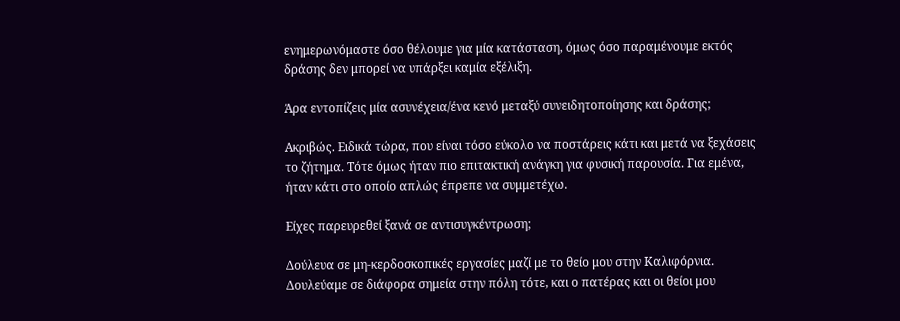ενημερωνόμαστε όσο θέλουμε για μία κατάσταση, όμως όσο παραμένουμε εκτός δράσης δεν μπορεί να υπάρξει καμία εξέλιξη.

Άρα εντοπίζεις μία ασυνέχεια/ένα κενό μεταξύ συνειδητοποίησης και δράσης;

Ακριβώς. Ειδικά τώρα, που είναι τόσο εύκολο να ποστάρεις κάτι και μετά να ξεχάσεις το ζήτημα. Τότε όμως ήταν πιο επιτακτική ανάγκη για φυσική παρουσία. Για εμένα, ήταν κάτι στο οποίο απλώς έπρεπε να συμμετέχω.

Είχες παρευρεθεί ξανά σε αντισυγκέντρωση;

Δούλευα σε μη-κερδοσκοπικές εργασίες μαζί με το θείο μου στην Καλιφόρνια. Δουλεύαμε σε διάφορα σημεία στην πόλη τότε, και ο πατέρας και οι θείοι μου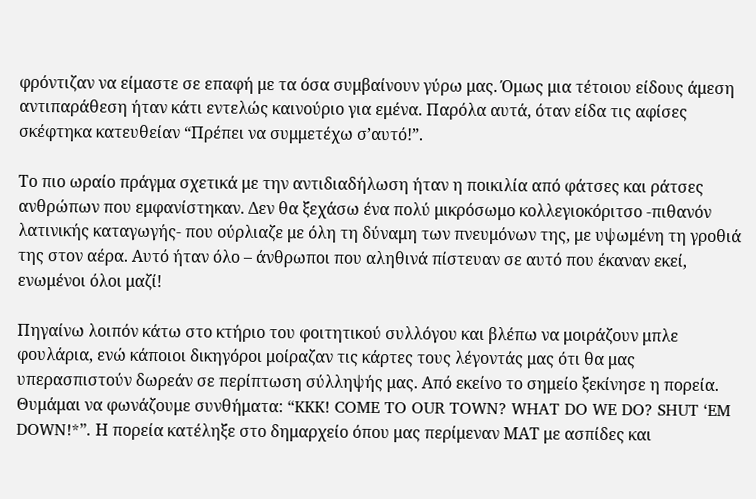φρόντιζαν να είμαστε σε επαφή με τα όσα συμβαίνουν γύρω μας. Όμως μια τέτοιου είδους άμεση αντιπαράθεση ήταν κάτι εντελώς καινούριο για εμένα. Παρόλα αυτά, όταν είδα τις αφίσες σκέφτηκα κατευθείαν “Πρέπει να συμμετέχω σ’αυτό!”.

Το πιο ωραίο πράγμα σχετικά με την αντιδιαδήλωση ήταν η ποικιλία από φάτσες και ράτσες ανθρώπων που εμφανίστηκαν. Δεν θα ξεχάσω ένα πολύ μικρόσωμο κολλεγιοκόριτσο -πιθανόν λατινικής καταγωγής- που ούρλιαζε με όλη τη δύναμη των πνευμόνων της, με υψωμένη τη γροθιά της στον αέρα. Αυτό ήταν όλο – άνθρωποι που αληθινά πίστευαν σε αυτό που έκαναν εκεί, ενωμένοι όλοι μαζί!

Πηγαίνω λοιπόν κάτω στο κτήριο του φοιτητικού συλλόγου και βλέπω να μοιράζουν μπλε φουλάρια, ενώ κάποιοι δικηγόροι μοίραζαν τις κάρτες τους λέγοντάς μας ότι θα μας υπερασπιστούν δωρεάν σε περίπτωση σύλληψής μας. Από εκείνο το σημείο ξεκίνησε η πορεία. Θυμάμαι να φωνάζουμε συνθήματα: “KKK! COME TO OUR TOWN? WHAT DO WE DO? SHUT ‘EM DOWN!*”. Η πορεία κατέληξε στο δημαρχείο όπου μας περίμεναν ΜΑΤ με ασπίδες και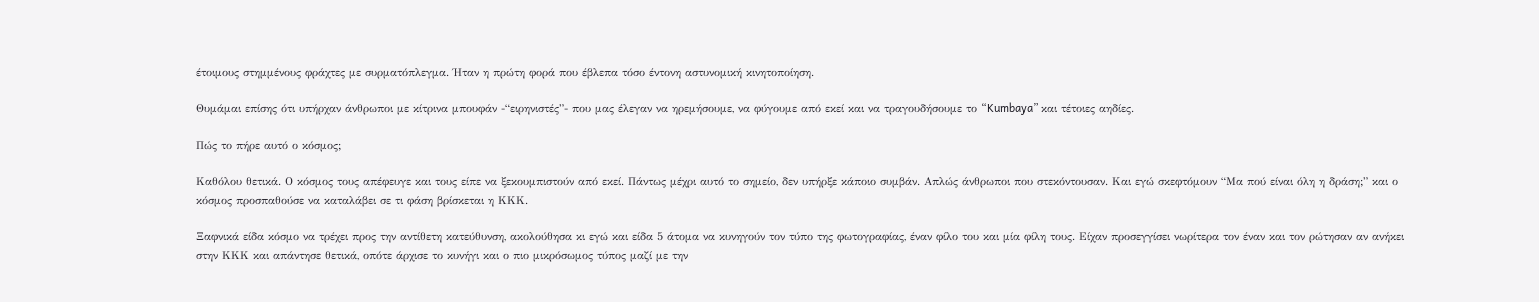έτοιμους στημμένους φράχτες με συρματόπλεγμα. Ήταν η πρώτη φορά που έβλεπα τόσο έντονη αστυνομική κινητοποίηση.

Θυμάμαι επίσης ότι υπήρχαν άνθρωποι με κίτρινα μπουφάν -“ειρηνιστές”- που μας έλεγαν να ηρεμήσουμε, να φύγουμε από εκεί και να τραγουδήσουμε το “Kumbaya” και τέτοιες αηδίες.

Πώς το πήρε αυτό ο κόσμος;

Καθόλου θετικά. Ο κόσμος τους απέφευγε και τους είπε να ξεκουμπιστούν από εκεί. Πάντως μέχρι αυτό το σημείο, δεν υπήρξε κάποιο συμβάν. Απλώς άνθρωποι που στεκόντουσαν. Και εγώ σκεφτόμουν “Μα πού είναι όλη η δράση;” και ο κόσμος προσπαθούσε να καταλάβει σε τι φάση βρίσκεται η ΚΚΚ.

Ξαφνικά είδα κόσμο να τρέχει προς την αντίθετη κατεύθυνση, ακολούθησα κι εγώ και είδα 5 άτομα να κυνηγούν τον τύπο της φωτογραφίας, έναν φίλο του και μία φίλη τους. Είχαν προσεγγίσει νωρίτερα τον έναν και τον ρώτησαν αν ανήκει στην ΚΚΚ και απάντησε θετικά, οπότε άρχισε το κυνήγι και ο πιο μικρόσωμος τύπος μαζί με την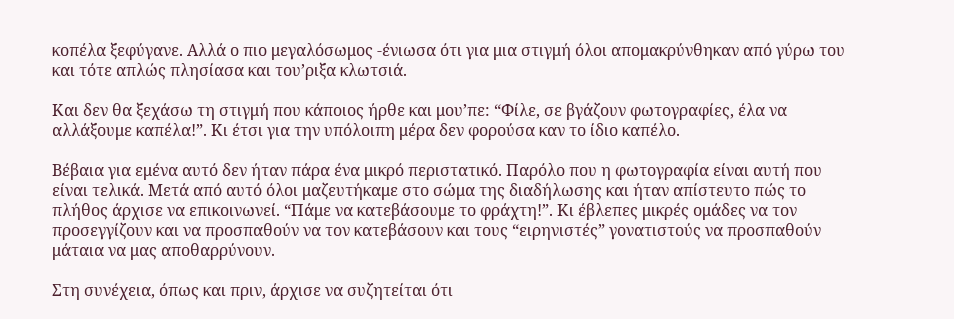κοπέλα ξεφύγανε. Αλλά ο πιο μεγαλόσωμος -ένιωσα ότι για μια στιγμή όλοι απομακρύνθηκαν από γύρω του και τότε απλώς πλησίασα και του’ριξα κλωτσιά.

Και δεν θα ξεχάσω τη στιγμή που κάποιος ήρθε και μου’πε: “Φίλε, σε βγάζουν φωτογραφίες, έλα να αλλάξουμε καπέλα!”. Κι έτσι για την υπόλοιπη μέρα δεν φορούσα καν το ίδιο καπέλο.

Βέβαια για εμένα αυτό δεν ήταν πάρα ένα μικρό περιστατικό. Παρόλο που η φωτογραφία είναι αυτή που είναι τελικά. Μετά από αυτό όλοι μαζευτήκαμε στο σώμα της διαδήλωσης και ήταν απίστευτο πώς το πλήθος άρχισε να επικοινωνεί. “Πάμε να κατεβάσουμε το φράχτη!”. Κι έβλεπες μικρές ομάδες να τον προσεγγίζουν και να προσπαθούν να τον κατεβάσουν και τους “ειρηνιστές” γονατιστούς να προσπαθούν μάταια να μας αποθαρρύνουν.

Στη συνέχεια, όπως και πριν, άρχισε να συζητείται ότι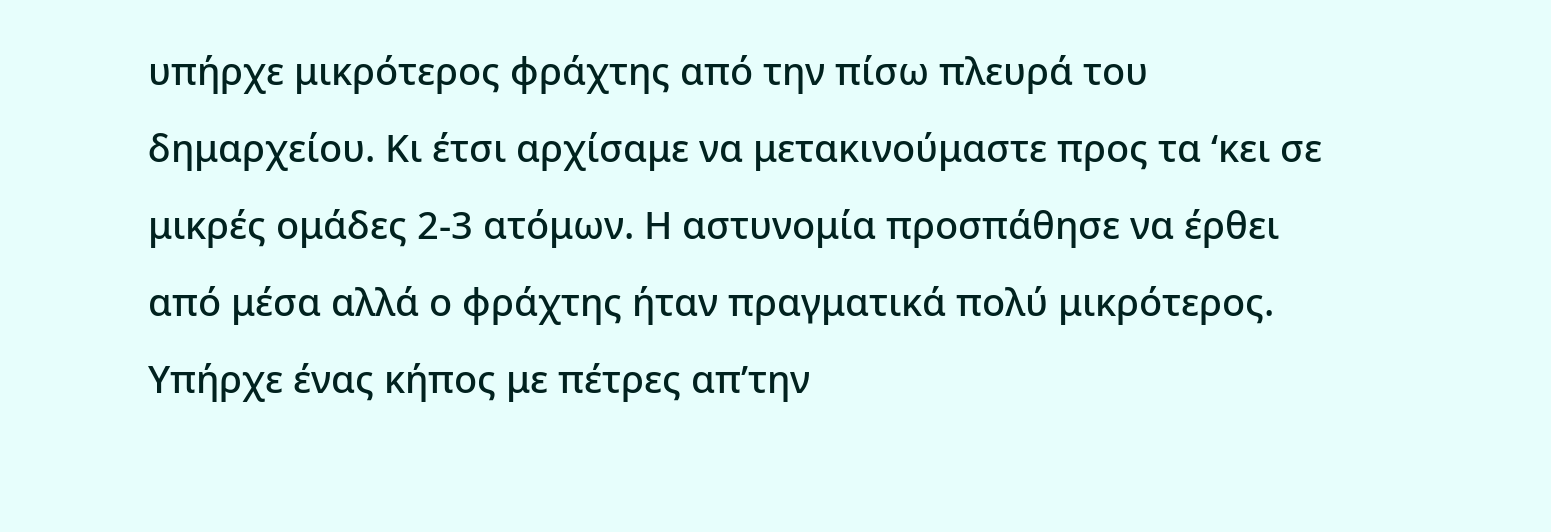υπήρχε μικρότερος φράχτης από την πίσω πλευρά του δημαρχείου. Κι έτσι αρχίσαμε να μετακινούμαστε προς τα ‘κει σε μικρές ομάδες 2-3 ατόμων. Η αστυνομία προσπάθησε να έρθει από μέσα αλλά ο φράχτης ήταν πραγματικά πολύ μικρότερος. Υπήρχε ένας κήπος με πέτρες απ’την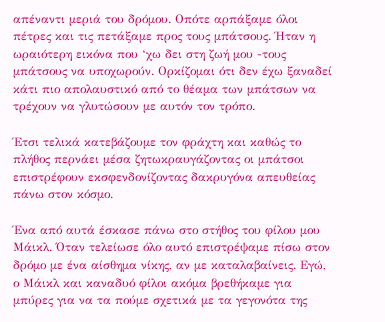απέναντι μεριά του δρόμου. Οπότε αρπάξαμε όλοι πέτρες και τις πετάξαμε προς τους μπάτσους. Ήταν η ωραιότερη εικόνα που ‘χω δει στη ζωή μου -τους μπάτσους να υποχωρούν. Ορκίζομαι ότι δεν έχω ξαναδεί κάτι πιο απολαυστικό από το θέαμα των μπάτσων να τρέχουν να γλυτώσουν με αυτόν τον τρόπο.

Έτσι τελικά κατεβάζουμε τον φράχτη και καθώς το πλήθος περνάει μέσα ζητωκραυγάζοντας οι μπάτσοι επιστρέφουν εκσφενδονίζοντας δακρυγόνα απευθείας πάνω στον κόσμο.

Ένα από αυτά έσκασε πάνω στο στήθος του φίλου μου Μάικλ. Όταν τελείωσε όλο αυτό επιστρέψαμε πίσω στον δρόμο με ένα αίσθημα νίκης, αν με καταλαβαίνεις. Εγώ, ο Μάικλ και καναδυό φίλοι ακόμα βρεθήκαμε για μπύρες για να τα πούμε σχετικά με τα γεγονότα της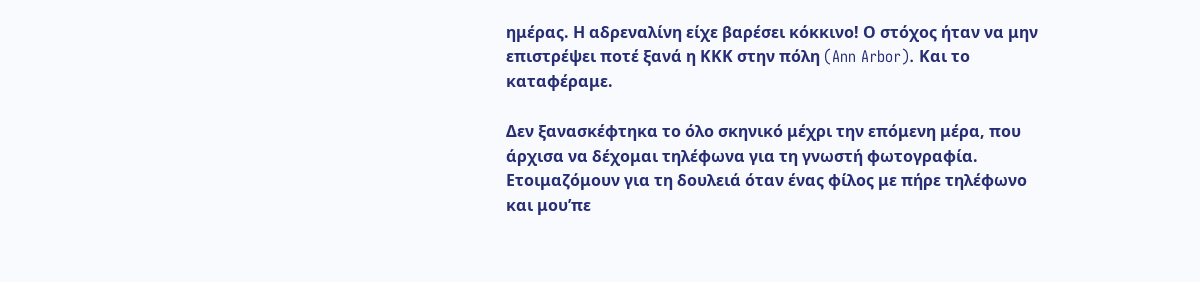ημέρας. Η αδρεναλίνη είχε βαρέσει κόκκινο! Ο στόχος ήταν να μην επιστρέψει ποτέ ξανά η ΚΚΚ στην πόλη (Ann Arbor). Και το καταφέραμε.

Δεν ξανασκέφτηκα το όλο σκηνικό μέχρι την επόμενη μέρα, που άρχισα να δέχομαι τηλέφωνα για τη γνωστή φωτογραφία. Ετοιμαζόμουν για τη δουλειά όταν ένας φίλος με πήρε τηλέφωνο και μου’πε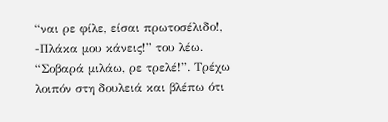“ναι ρε φίλε, είσαι πρωτοσέλιδο!, -Πλάκα μου κάνεις!” του λέω. “Σοβαρά μιλάω, ρε τρελέ!”. Τρέχω λοιπόν στη δουλειά και βλέπω ότι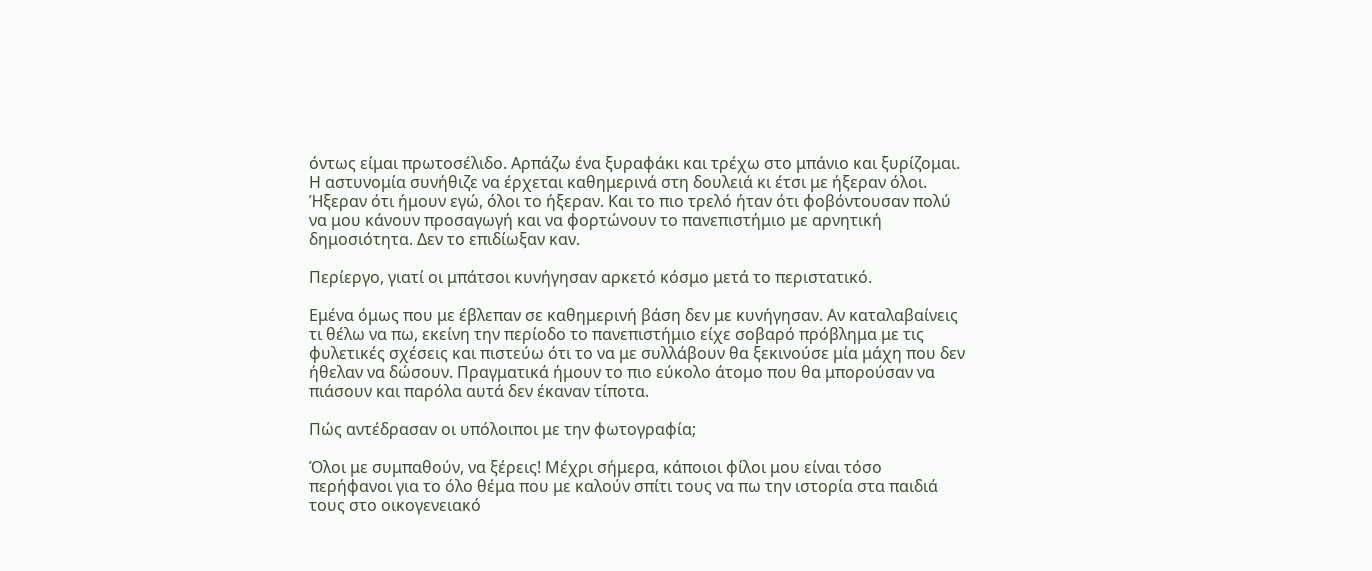όντως είμαι πρωτοσέλιδο. Αρπάζω ένα ξυραφάκι και τρέχω στο μπάνιο και ξυρίζομαι. Η αστυνομία συνήθιζε να έρχεται καθημερινά στη δουλειά κι έτσι με ήξεραν όλοι. Ήξεραν ότι ήμουν εγώ, όλοι το ήξεραν. Και το πιο τρελό ήταν ότι φοβόντουσαν πολύ να μου κάνουν προσαγωγή και να φορτώνουν το πανεπιστήμιο με αρνητική δημοσιότητα. Δεν το επιδίωξαν καν.

Περίεργο, γιατί οι μπάτσοι κυνήγησαν αρκετό κόσμο μετά το περιστατικό.

Εμένα όμως που με έβλεπαν σε καθημερινή βάση δεν με κυνήγησαν. Αν καταλαβαίνεις τι θέλω να πω, εκείνη την περίοδο το πανεπιστήμιο είχε σοβαρό πρόβλημα με τις φυλετικές σχέσεις και πιστεύω ότι το να με συλλάβουν θα ξεκινούσε μία μάχη που δεν ήθελαν να δώσουν. Πραγματικά ήμουν το πιο εύκολο άτομο που θα μπορούσαν να πιάσουν και παρόλα αυτά δεν έκαναν τίποτα.

Πώς αντέδρασαν οι υπόλοιποι με την φωτογραφία;

Όλοι με συμπαθούν, να ξέρεις! Μέχρι σήμερα, κάποιοι φίλοι μου είναι τόσο περήφανοι για το όλο θέμα που με καλούν σπίτι τους να πω την ιστορία στα παιδιά τους στο οικογενειακό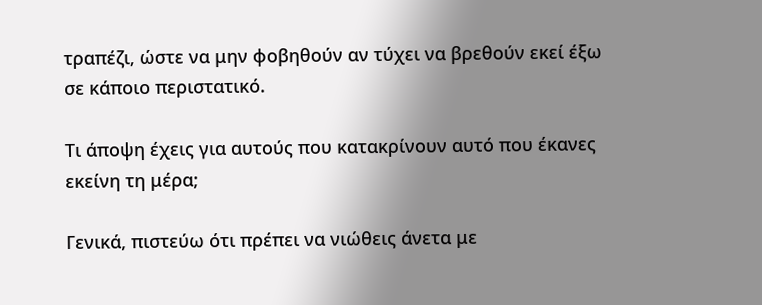τραπέζι, ώστε να μην φοβηθούν αν τύχει να βρεθούν εκεί έξω σε κάποιο περιστατικό.

Τι άποψη έχεις για αυτούς που κατακρίνουν αυτό που έκανες εκείνη τη μέρα;

Γενικά, πιστεύω ότι πρέπει να νιώθεις άνετα με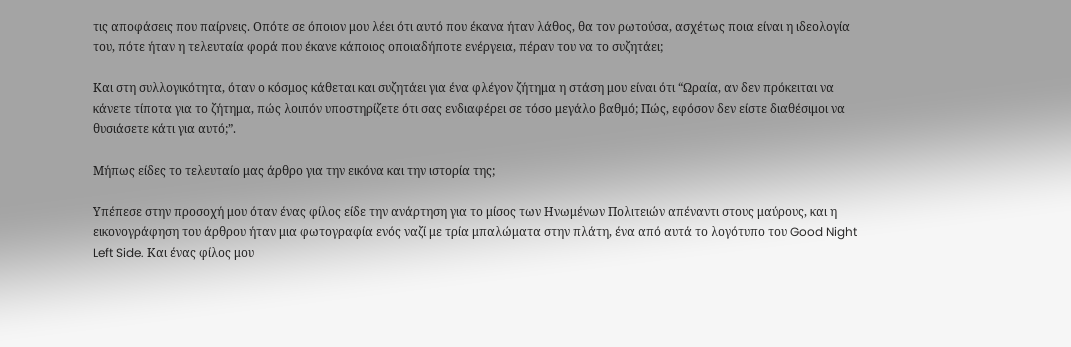τις αποφάσεις που παίρνεις. Οπότε σε όποιον μου λέει ότι αυτό που έκανα ήταν λάθος, θα τον ρωτούσα, ασχέτως ποια είναι η ιδεολογία του, πότε ήταν η τελευταία φορά που έκανε κάποιος οποιαδήποτε ενέργεια, πέραν του να το συζητάει;

Και στη συλλογικότητα, όταν ο κόσμος κάθεται και συζητάει για ένα φλέγον ζήτημα η στάση μου είναι ότι “Ωραία, αν δεν πρόκειται να κάνετε τίποτα για το ζήτημα, πώς λοιπόν υποστηρίζετε ότι σας ενδιαφέρει σε τόσο μεγάλο βαθμό; Πώς, εφόσον δεν είστε διαθέσιμοι να θυσιάσετε κάτι για αυτό;”.

Μήπως είδες το τελευταίο μας άρθρο για την εικόνα και την ιστορία της;

Υπέπεσε στην προσοχή μου όταν ένας φίλος είδε την ανάρτηση για το μίσος των Ηνωμένων Πολιτειών απέναντι στους μαύρους, και η εικονογράφηση του άρθρου ήταν μια φωτογραφία ενός ναζί με τρία μπαλώματα στην πλάτη, ένα από αυτά το λογότυπο του Good Night Left Side. Και ένας φίλος μου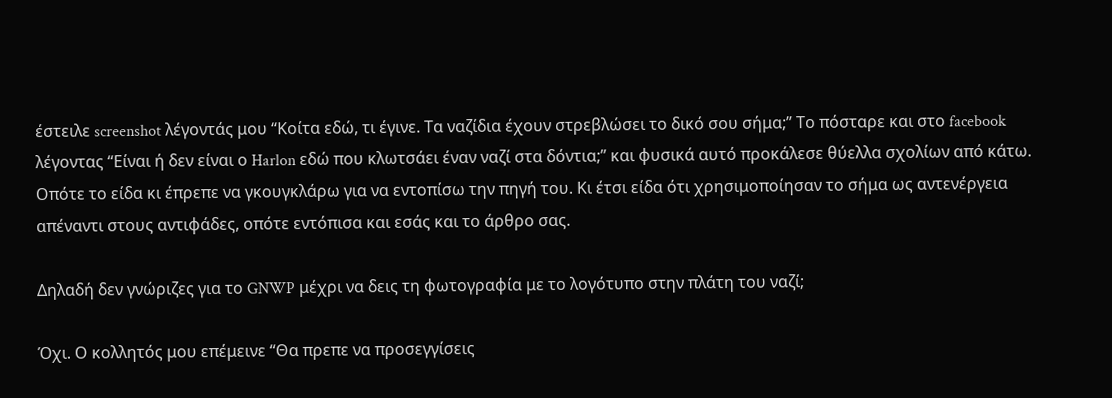έστειλε screenshot λέγοντάς μου “Κοίτα εδώ, τι έγινε. Τα ναζίδια έχουν στρεβλώσει το δικό σου σήμα;” Το πόσταρε και στο facebook λέγοντας “Είναι ή δεν είναι ο Harlon εδώ που κλωτσάει έναν ναζί στα δόντια;” και φυσικά αυτό προκάλεσε θύελλα σχολίων από κάτω. Οπότε το είδα κι έπρεπε να γκουγκλάρω για να εντοπίσω την πηγή του. Κι έτσι είδα ότι χρησιμοποίησαν το σήμα ως αντενέργεια απέναντι στους αντιφάδες, οπότε εντόπισα και εσάς και το άρθρο σας.

Δηλαδή δεν γνώριζες για το GNWP μέχρι να δεις τη φωτογραφία με το λογότυπο στην πλάτη του ναζί;

Όχι. Ο κολλητός μου επέμεινε “Θα πρεπε να προσεγγίσεις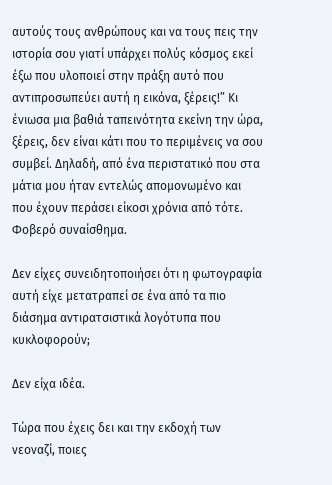αυτούς τους ανθρώπους και να τους πεις την ιστορία σου γιατί υπάρχει πολύς κόσμος εκεί έξω που υλοποιεί στην πράξη αυτό που αντιπροσωπεύει αυτή η εικόνα, ξέρεις!” Κι ένιωσα μια βαθιά ταπεινότητα εκείνη την ώρα, ξέρεις, δεν είναι κάτι που το περιμένεις να σου συμβεί. Δηλαδή, από ένα περιστατικό που στα μάτια μου ήταν εντελώς απομονωμένο και που έχουν περάσει είκοσι χρόνια από τότε. Φοβερό συναίσθημα.

Δεν είχες συνειδητοποιήσει ότι η φωτογραφία αυτή είχε μετατραπεί σε ένα από τα πιο διάσημα αντιρατσιστικά λογότυπα που κυκλοφορούν;

Δεν είχα ιδέα.

Τώρα που έχεις δει και την εκδοχή των νεοναζί, ποιες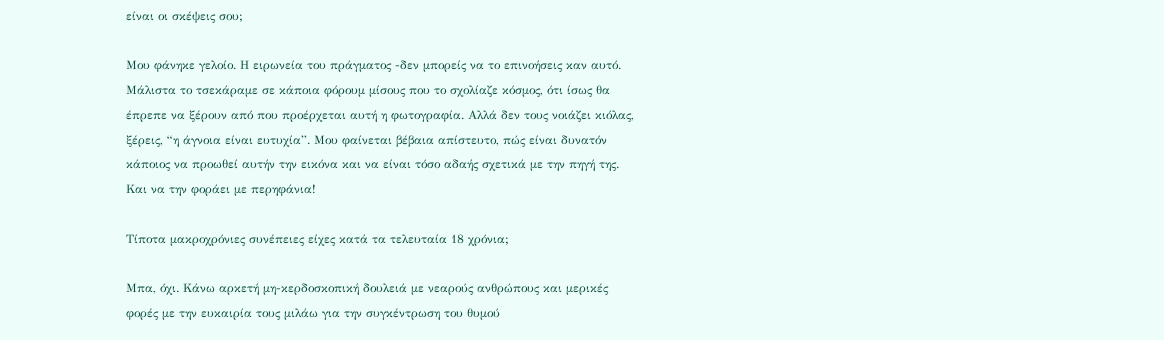είναι οι σκέψεις σου;

Μου φάνηκε γελοίο. Η ειρωνεία του πράγματος -δεν μπορείς να το επινοήσεις καν αυτό. Μάλιστα το τσεκάραμε σε κάποια φόρουμ μίσους που το σχολίαζε κόσμος, ότι ίσως θα έπρεπε να ξέρουν από που προέρχεται αυτή η φωτογραφία. Αλλά δεν τους νοιάζει κιόλας, ξέρεις, “η άγνοια είναι ευτυχία”. Μου φαίνεται βέβαια απίστευτο, πώς είναι δυνατόν κάποιος να προωθεί αυτήν την εικόνα και να είναι τόσο αδαής σχετικά με την πηγή της. Και να την φοράει με περηφάνια!

Τίποτα μακροχρόνιες συνέπειες είχες κατά τα τελευταία 18 χρόνια;

Μπα, όχι. Κάνω αρκετή μη-κερδοσκοπική δουλειά με νεαρούς ανθρώπους και μερικές φορές με την ευκαιρία τους μιλάω για την συγκέντρωση του θυμού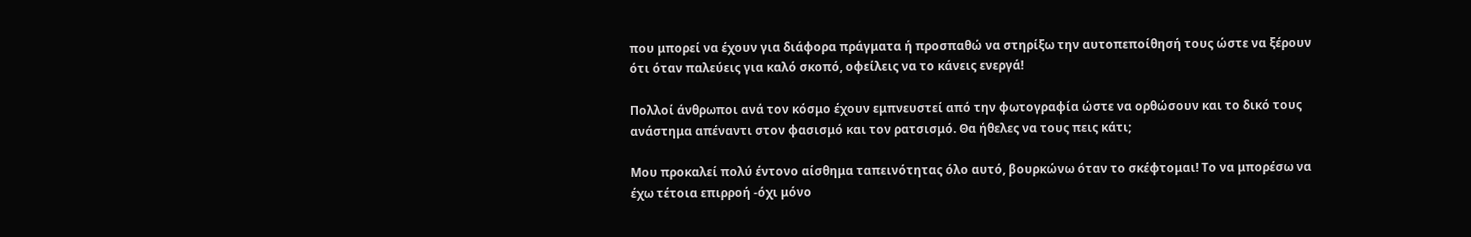που μπορεί να έχουν για διάφορα πράγματα ή προσπαθώ να στηρίξω την αυτοπεποίθησή τους ώστε να ξέρουν ότι όταν παλεύεις για καλό σκοπό, οφείλεις να το κάνεις ενεργά!

Πολλοί άνθρωποι ανά τον κόσμο έχουν εμπνευστεί από την φωτογραφία ώστε να ορθώσουν και το δικό τους ανάστημα απέναντι στον φασισμό και τον ρατσισμό. Θα ήθελες να τους πεις κάτι;

Μου προκαλεί πολύ έντονο αίσθημα ταπεινότητας όλο αυτό, βουρκώνω όταν το σκέφτομαι! Το να μπορέσω να έχω τέτοια επιρροή -όχι μόνο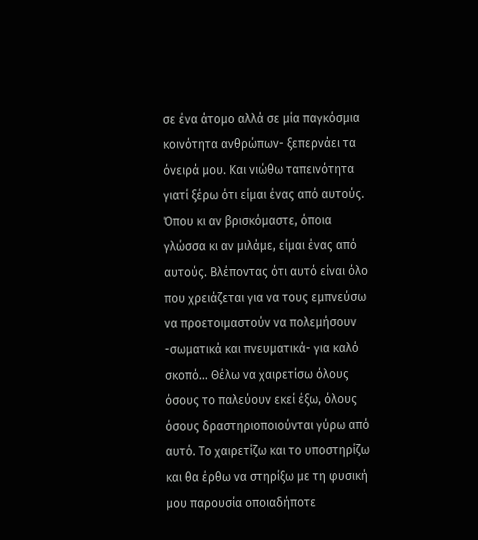σε ένα άτομο αλλά σε μία παγκόσμια κοινότητα ανθρώπων- ξεπερνάει τα όνειρά μου. Και νιώθω ταπεινότητα γιατί ξέρω ότι είμαι ένας από αυτούς. Όπου κι αν βρισκόμαστε, όποια γλώσσα κι αν μιλάμε, είμαι ένας από αυτούς. Βλέποντας ότι αυτό είναι όλο που χρειάζεται για να τους εμπνεύσω να προετοιμαστούν να πολεμήσουν -σωματικά και πνευματικά- για καλό σκοπό… Θέλω να χαιρετίσω όλους όσους το παλεύουν εκεί έξω, όλους όσους δραστηριοποιούνται γύρω από αυτό. Το χαιρετίζω και το υποστηρίζω και θα έρθω να στηρίξω με τη φυσική μου παρουσία οποιαδήποτε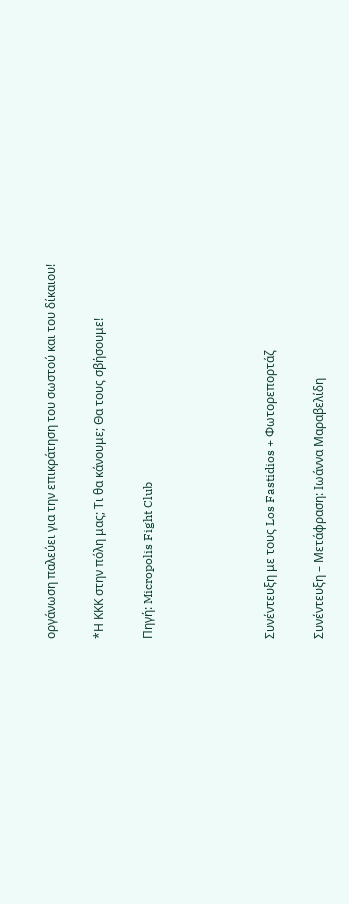οργάνωση παλεύει για την επικράτηση του σωστού και του δίκαιου!

*Η ΚΚΚ στην πόλη μας; Τι θα κάνουμε; Θα τους σβήσουμε!

Πηγή: Micropolis Fight Club




Συνέντευξη με τους Los Fastidios + Φωτορεπορτάζ

Συνέντευξη – Μετάφραση: Ιωάννα Μαραβελίδη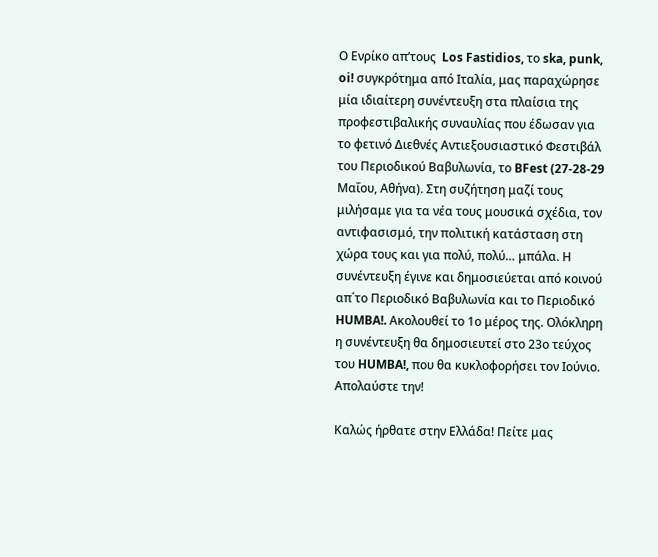Ο Ενρίκο απ’τους  Los Fastidios, το ska, punk, oi! συγκρότημα από Ιταλία, μας παραχώρησε μία ιδιαίτερη συνέντευξη στα πλαίσια της προφεστιβαλικής συναυλίας που έδωσαν για το φετινό Διεθνές Αντιεξουσιαστικό Φεστιβάλ του Περιοδικού Βαβυλωνία, το BFest (27-28-29 Μαΐου, Αθήνα). Στη συζήτηση μαζί τους μιλήσαμε για τα νέα τους μουσικά σχέδια, τον αντιφασισμό, την πολιτική κατάσταση στη χώρα τους και για πολύ, πολύ… μπάλα. Η συνέντευξη έγινε και δημοσιεύεται από κοινού απ΄το Περιοδικό Βαβυλωνία και το Περιοδικό HUMBA!. Ακολουθεί το 1ο μέρος της. Ολόκληρη η συνέντευξη θα δημοσιευτεί στο 23ο τεύχος του HUMBA!, που θα κυκλοφορήσει τον Ιούνιο.
Απολαύστε την!

Καλώς ήρθατε στην Ελλάδα! Πείτε μας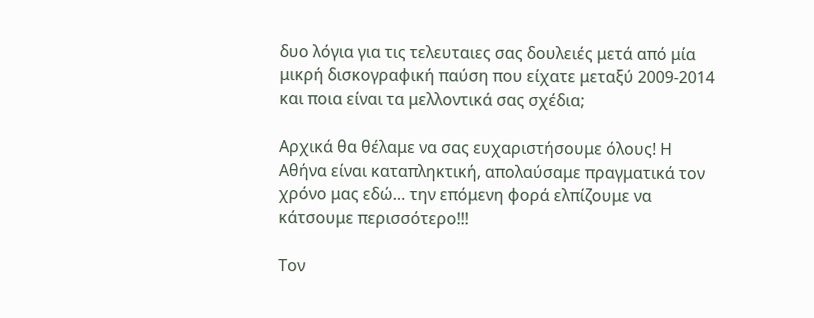δυο λόγια για τις τελευταιες σας δουλειές μετά από μία μικρή δισκογραφική παύση που είχατε μεταξύ 2009-2014 και ποια είναι τα μελλοντικά σας σχέδια;

Αρχικά θα θέλαμε να σας ευχαριστήσουμε όλους! Η Αθήνα είναι καταπληκτική, απολαύσαμε πραγματικά τον χρόνο μας εδώ… την επόμενη φορά ελπίζουμε να κάτσουμε περισσότερο!!!

Τον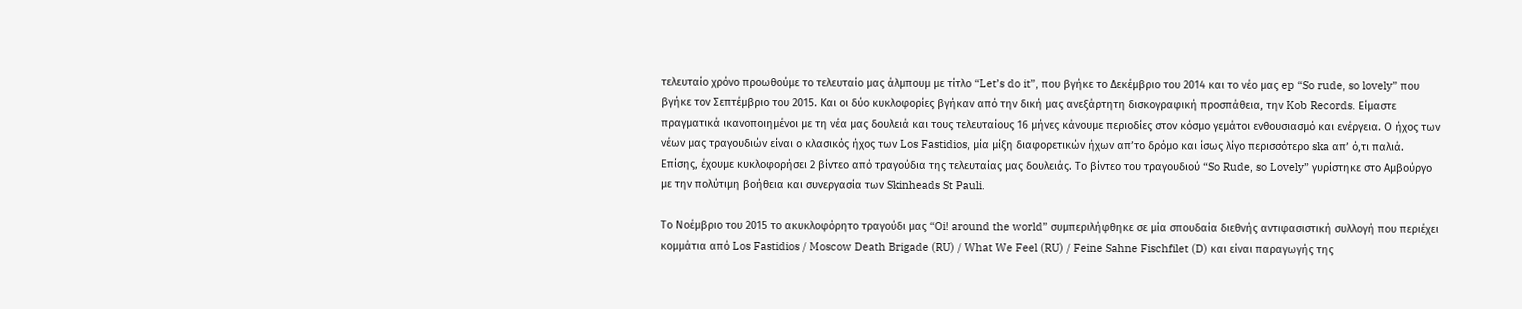τελευταίο χρόνο προωθούμε το τελευταίο μας άλμπουμ με τίτλο “Let’s do it”, που βγήκε το Δεκέμβριο του 2014 και το νέο μας ep “So rude, so lovely” που βγήκε τον Σεπτέμβριο του 2015. Και οι δύο κυκλοφορίες βγήκαν από την δική μας ανεξάρτητη δισκογραφική προσπάθεια, την Kob Records. Είμαστε πραγματικά ικανοποιημένοι με τη νέα μας δουλειά και τους τελευταίους 16 μήνες κάνουμε περιοδίες στον κόσμο γεμάτοι ενθουσιασμό και ενέργεια. Ο ήχος των νέων μας τραγουδιών είναι ο κλασικός ήχος των Los Fastidios, μία μίξη διαφορετικών ήχων απ’το δρόμο και ίσως λίγο περισσότερο ska απ’ ό,τι παλιά. Επίσης, έχουμε κυκλοφορήσει 2 βίντεο από τραγούδια της τελευταίας μας δουλειάς. Το βίντεο του τραγουδιού “So Rude, so Lovely” γυρίστηκε στο Αμβούργο με την πολύτιμη βοήθεια και συνεργασία των Skinheads St Pauli.

Το Νοέμβριο του 2015 το ακυκλοφόρητο τραγούδι μας “Oi! around the world” συμπεριλήφθηκε σε μία σπουδαία διεθνής αντιφασιστική συλλογή που περιέχει κομμάτια από Los Fastidios / Moscow Death Brigade (RU) / What We Feel (RU) / Feine Sahne Fischfilet (D) και είναι παραγωγής της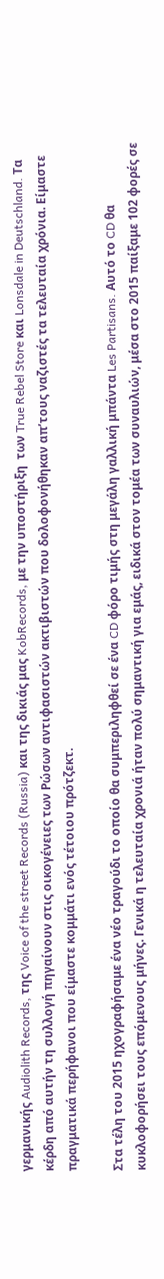γερμανικής Audiolith Records, της Voice of the street Records (Russia) και της δικιάς μας KobRecords, με την υποστήριξη  των True Rebel Store και Lonsdale in Deutschland. Τα κέρδη από αυτήν τη συλλογή πηγαίνουν στις οικογένειες των Ρώσων αντιφασιστών ακτιβιστών που δολοφονήθηκαν απ’τους ναζιστές τα τελευταία χρόνια. Είμαστε πραγματικά περήφανοι που είμαστε κομμάτι ενός τέτοιου πρότζεκτ.

Στα τέλη του 2015 ηχογραφήσαμε ένα νέο τραγούδι το οποίο θα συμπεριληφθεί σε ένα CD φόρο τιμής στη μεγάλη γαλλική μπάντα Les Partisans. Αυτό το CD θα κυκλοφορήσει τους επόμενους μήνες. Γενικά η τελευταία χρονιά ήταν πολύ σημαντική για εμάς, ειδικά στον τομέα των συναυλιών, μέσα στο 2015 παίξαμε 102 φορές σε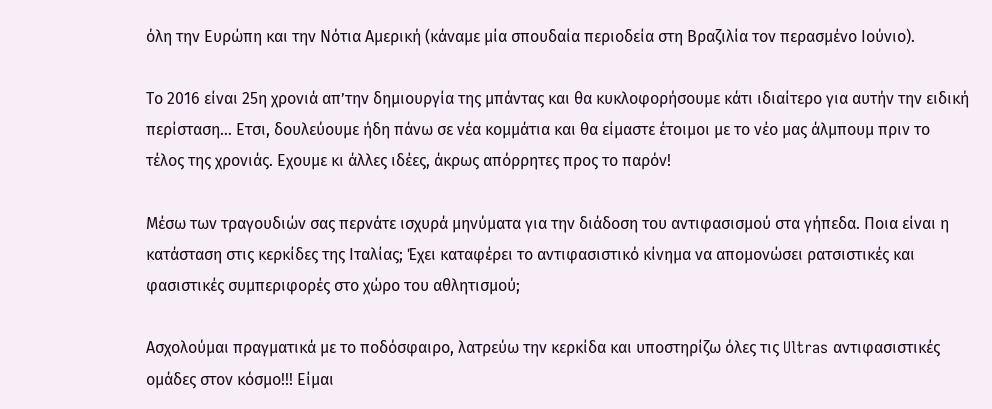όλη την Ευρώπη και την Νότια Αμερική (κάναμε μία σπουδαία περιοδεία στη Βραζιλία τον περασμένο Ιούνιο).

Το 2016 είναι 25η χρονιά απ’την δημιουργία της μπάντας και θα κυκλοφορήσουμε κάτι ιδιαίτερο για αυτήν την ειδική περίσταση… Ετσι, δουλεύουμε ήδη πάνω σε νέα κομμάτια και θα είμαστε έτοιμοι με το νέο μας άλμπουμ πριν το τέλος της χρονιάς. Εχουμε κι άλλες ιδέες, άκρως απόρρητες προς το παρόν!

Μέσω των τραγουδιών σας περνάτε ισχυρά μηνύματα για την διάδοση του αντιφασισμού στα γήπεδα. Ποια είναι η κατάσταση στις κερκίδες της Ιταλίας; Έχει καταφέρει το αντιφασιστικό κίνημα να απομονώσει ρατσιστικές και φασιστικές συμπεριφορές στο χώρο του αθλητισμού;

Ασχολούμαι πραγματικά με το ποδόσφαιρο, λατρεύω την κερκίδα και υποστηρίζω όλες τις Ultras αντιφασιστικές ομάδες στον κόσμο!!! Είμαι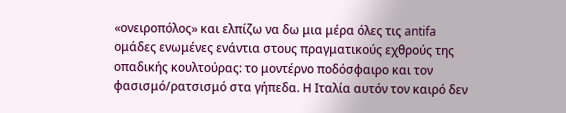«ονειροπόλος» και ελπίζω να δω μια μέρα όλες τις antifa ομάδες ενωμένες ενάντια στους πραγματικούς εχθρούς της οπαδικής κουλτούρας: το μοντέρνο ποδόσφαιρο και τον φασισμό/ρατσισμό στα γήπεδα. Η Ιταλία αυτόν τον καιρό δεν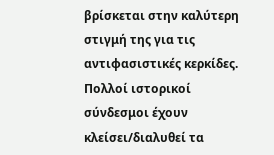βρίσκεται στην καλύτερη στιγμή της για τις αντιφασιστικές κερκίδες. Πολλοί ιστορικοί σύνδεσμοι έχουν κλείσει/διαλυθεί τα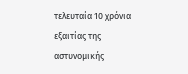τελευταία 10 χρόνια εξαιτίας της αστυνομικής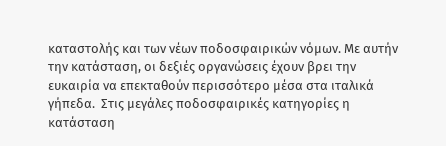καταστολής και των νέων ποδοσφαιρικών νόμων. Με αυτήν την κατάσταση, οι δεξιές οργανώσεις έχουν βρει την ευκαιρία να επεκταθούν περισσότερο μέσα στα ιταλικά γήπεδα.  Στις μεγάλες ποδοσφαιρικές κατηγορίες η κατάσταση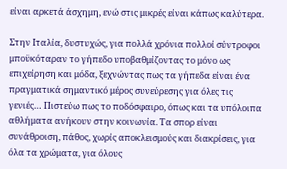είναι αρκετά άσχημη, ενώ στις μικρές είναι κάπως καλύτερα.

Στην Ιταλία, δυστυχώς, για πολλά χρόνια πολλοί σύντροφοι μποϋκόταραν το γήπεδο υποβαθμίζοντας το μόνο ως επιχείρηση και μόδα, ξεχνώντας πως τα γήπεδα είναι ένα πραγματικά σημαντικό μέρος συνεύρεσης για όλες τις γενιές… Πιστεύω πως το ποδόσφαιρο, όπως και τα υπόλοιπα αθλήματα ανήκουν στην κοινωνία. Τα σπορ είναι συνάθροιση, πάθος, χωρίς αποκλεισμούς και διακρίσεις, για όλα τα χρώματα, για όλους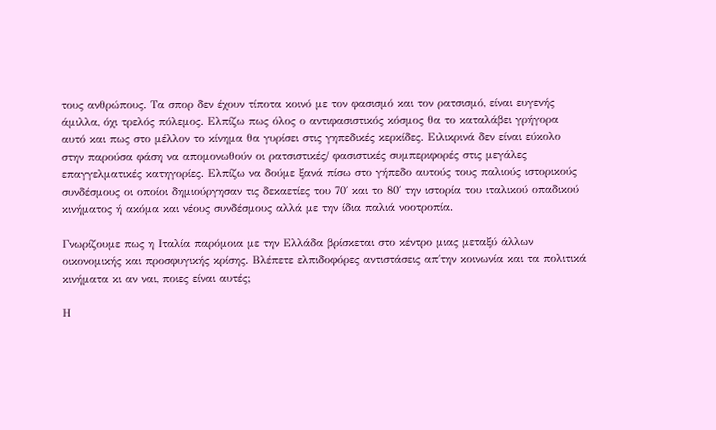τους ανθρώπους. Τα σπορ δεν έχουν τίποτα κοινό με τον φασισμό και τον ρατσισμό, είναι ευγενής άμιλλα, όχι τρελός πόλεμος. Ελπίζω πως όλος ο αντιφασιστικός κόσμος θα το καταλάβει γρήγορα αυτό και πως στο μέλλον το κίνημα θα γυρίσει στις γηπεδικές κερκίδες. Ειλικρινά δεν είναι εύκολο στην παρούσα φάση να απομονωθούν οι ρατσιστικές/ φασιστικές συμπεριφορές στις μεγάλες  επαγγελματικές κατηγορίες. Ελπίζω να δούμε ξανά πίσω στο γήπεδο αυτούς τους παλιούς ιστορικούς συνδέσμους οι οποίοι δημιούργησαν τις δεκαετίες του 70΄ και το 80΄ την ιστορία του ιταλικού οπαδικού κινήματος ή ακόμα και νέους συνδέσμους αλλά με την ίδια παλιά νοοτροπία.

Γνωρίζουμε πως η Ιταλία παρόμοια με την Ελλάδα βρίσκεται στο κέντρο μιας μεταξύ άλλων οικονομικής και προσφυγικής κρίσης. Βλέπετε ελπιδοφόρες αντιστάσεις απ΄την κοινωνία και τα πολιτικά κινήματα κι αν ναι, ποιες είναι αυτές;

Η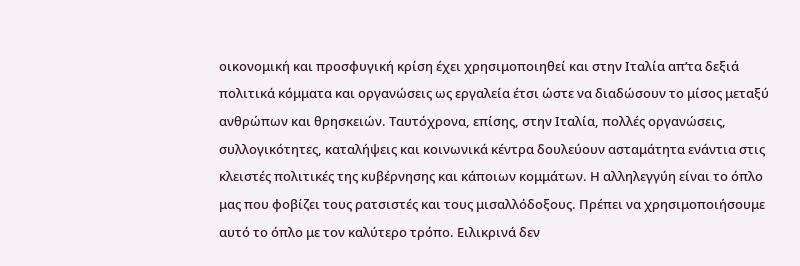οικονομική και προσφυγική κρίση έχει χρησιμοποιηθεί και στην Ιταλία απ’τα δεξιά πολιτικά κόμματα και οργανώσεις ως εργαλεία έτσι ώστε να διαδώσουν το μίσος μεταξύ ανθρώπων και θρησκειών. Ταυτόχρονα, επίσης, στην Ιταλία, πολλές οργανώσεις, συλλογικότητες, καταλήψεις και κοινωνικά κέντρα δουλεύουν ασταμάτητα ενάντια στις κλειστές πολιτικές της κυβέρνησης και κάποιων κομμάτων. Η αλληλεγγύη είναι το όπλο μας που φοβίζει τους ρατσιστές και τους μισαλλόδοξους. Πρέπει να χρησιμοποιήσουμε αυτό το όπλο με τον καλύτερο τρόπο. Ειλικρινά δεν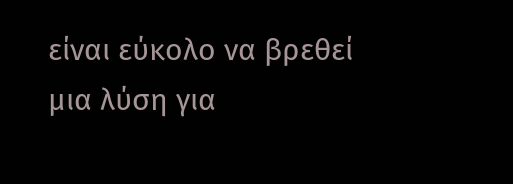είναι εύκολο να βρεθεί μια λύση για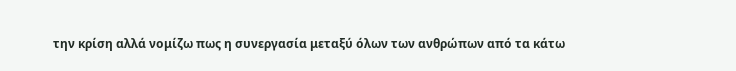την κρίση αλλά νομίζω πως η συνεργασία μεταξύ όλων των ανθρώπων από τα κάτω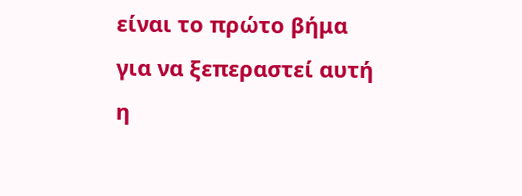είναι το πρώτο βήμα για να ξεπεραστεί αυτή η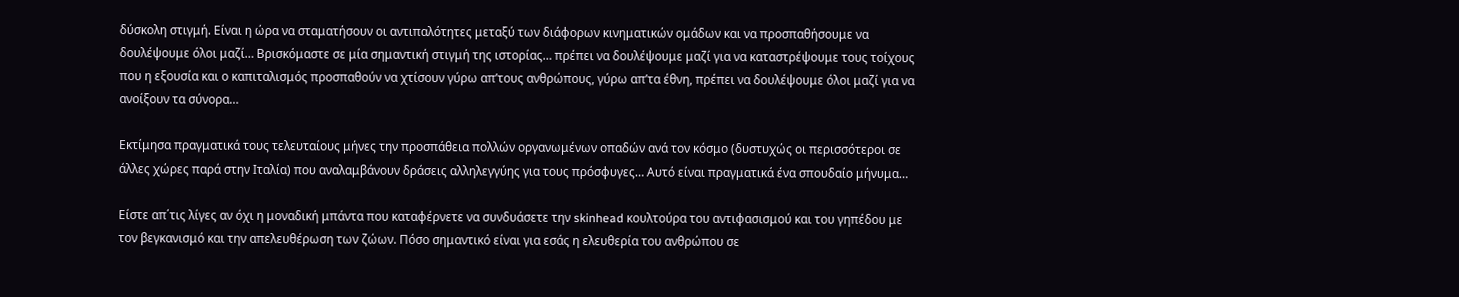δύσκολη στιγμή. Είναι η ώρα να σταματήσουν οι αντιπαλότητες μεταξύ των διάφορων κινηματικών ομάδων και να προσπαθήσουμε να δουλέψουμε όλοι μαζί… Βρισκόμαστε σε μία σημαντική στιγμή της ιστορίας… πρέπει να δουλέψουμε μαζί για να καταστρέψουμε τους τοίχους που η εξουσία και ο καπιταλισμός προσπαθούν να χτίσουν γύρω απ’τους ανθρώπους, γύρω απ’τα έθνη, πρέπει να δουλέψουμε όλοι μαζί για να ανοίξουν τα σύνορα…

Εκτίμησα πραγματικά τους τελευταίους μήνες την προσπάθεια πολλών οργανωμένων οπαδών ανά τον κόσμο (δυστυχώς οι περισσότεροι σε άλλες χώρες παρά στην Ιταλία) που αναλαμβάνουν δράσεις αλληλεγγύης για τους πρόσφυγες… Αυτό είναι πραγματικά ένα σπουδαίο μήνυμα…

Είστε απ΄τις λίγες αν όχι η μοναδική μπάντα που καταφέρνετε να συνδυάσετε την skinhead κουλτούρα του αντιφασισμού και του γηπέδου με τον βεγκανισμό και την απελευθέρωση των ζώων. Πόσο σημαντικό είναι για εσάς η ελευθερία του ανθρώπου σε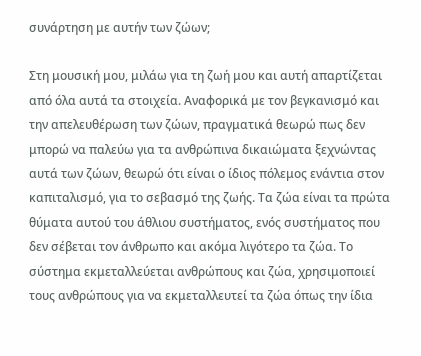συνάρτηση με αυτήν των ζώων;

Στη μουσική μου, μιλάω για τη ζωή μου και αυτή απαρτίζεται από όλα αυτά τα στοιχεία. Αναφορικά με τον βεγκανισμό και την απελευθέρωση των ζώων, πραγματικά θεωρώ πως δεν μπορώ να παλεύω για τα ανθρώπινα δικαιώματα ξεχνώντας αυτά των ζώων, θεωρώ ότι είναι ο ίδιος πόλεμος ενάντια στον καπιταλισμό, για το σεβασμό της ζωής. Τα ζώα είναι τα πρώτα θύματα αυτού του άθλιου συστήματος, ενός συστήματος που δεν σέβεται τον άνθρωπο και ακόμα λιγότερο τα ζώα. Το σύστημα εκμεταλλεύεται ανθρώπους και ζώα, χρησιμοποιεί τους ανθρώπους για να εκμεταλλευτεί τα ζώα όπως την ίδια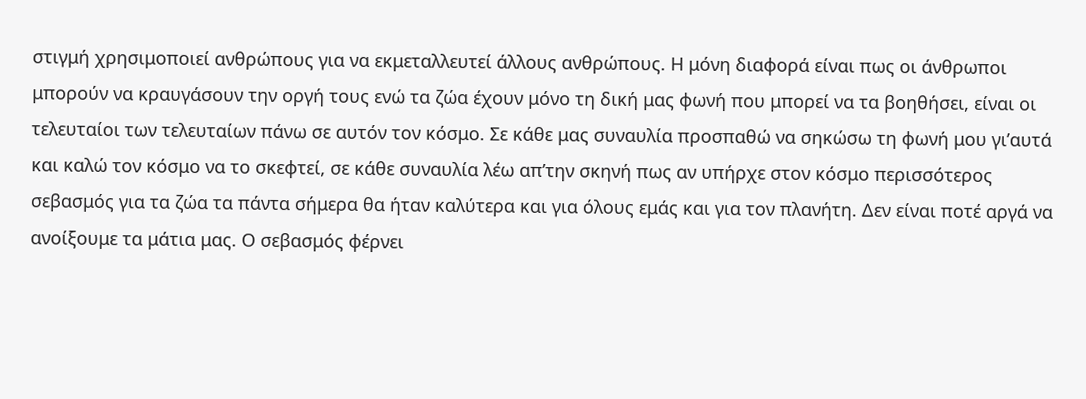στιγμή χρησιμοποιεί ανθρώπους για να εκμεταλλευτεί άλλους ανθρώπους. Η μόνη διαφορά είναι πως οι άνθρωποι μπορούν να κραυγάσουν την οργή τους ενώ τα ζώα έχουν μόνο τη δική μας φωνή που μπορεί να τα βοηθήσει, είναι οι τελευταίοι των τελευταίων πάνω σε αυτόν τον κόσμο. Σε κάθε μας συναυλία προσπαθώ να σηκώσω τη φωνή μου γι’αυτά και καλώ τον κόσμο να το σκεφτεί, σε κάθε συναυλία λέω απ’την σκηνή πως αν υπήρχε στον κόσμο περισσότερος σεβασμός για τα ζώα τα πάντα σήμερα θα ήταν καλύτερα και για όλους εμάς και για τον πλανήτη. Δεν είναι ποτέ αργά να ανοίξουμε τα μάτια μας. Ο σεβασμός φέρνει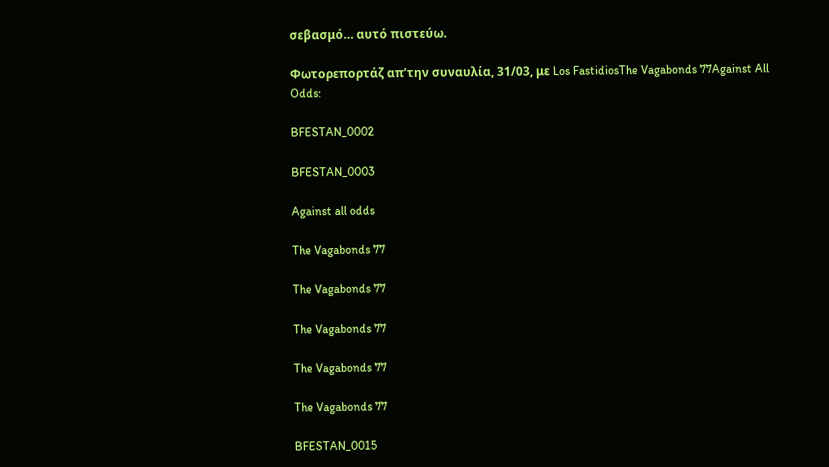σεβασμό… αυτό πιστεύω.

Φωτορεπορτάζ απ’την συναυλία, 31/03, με Los FastidiosThe Vagabonds 77Against All Odds:

BFESTAN_0002

BFESTAN_0003

Against all odds

The Vagabonds 77

The Vagabonds 77

The Vagabonds 77

The Vagabonds 77

The Vagabonds 77

BFESTAN_0015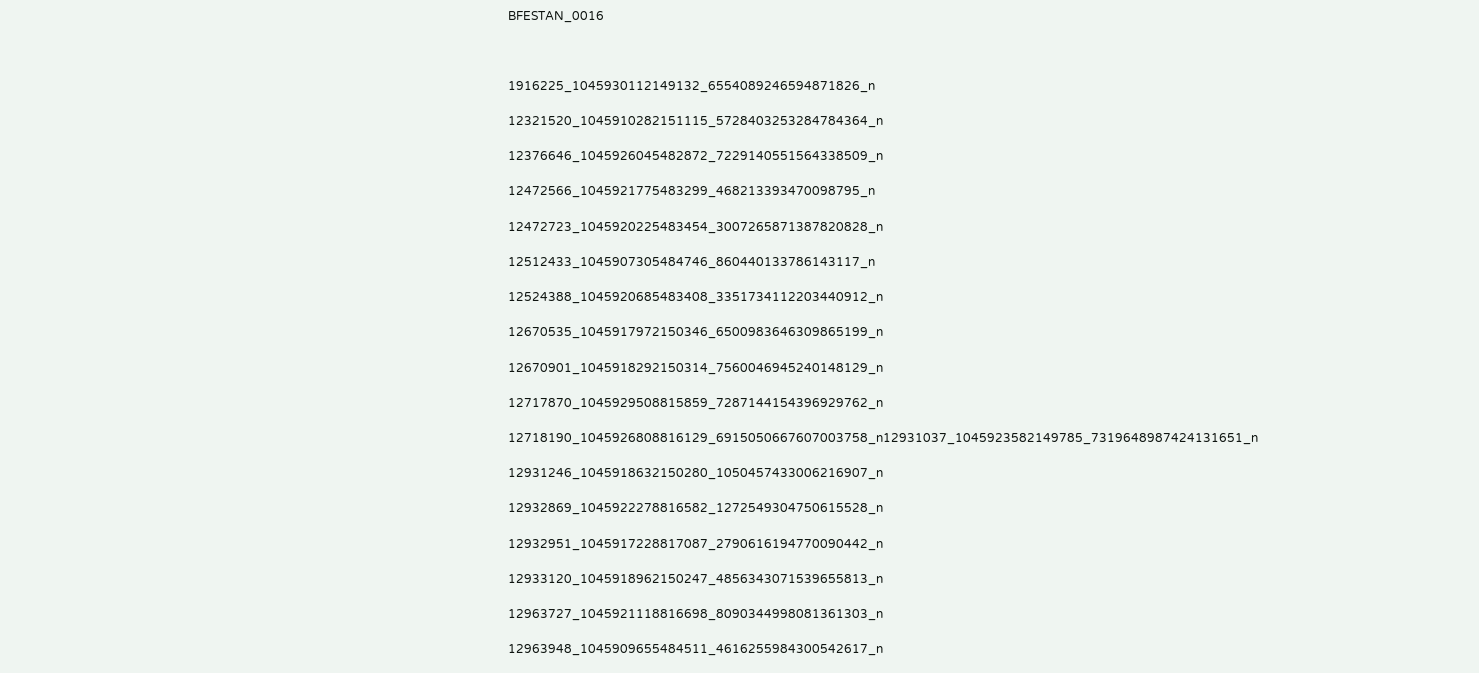BFESTAN_0016



1916225_1045930112149132_6554089246594871826_n

12321520_1045910282151115_5728403253284784364_n

12376646_1045926045482872_7229140551564338509_n

12472566_1045921775483299_468213393470098795_n

12472723_1045920225483454_3007265871387820828_n

12512433_1045907305484746_860440133786143117_n

12524388_1045920685483408_3351734112203440912_n

12670535_1045917972150346_6500983646309865199_n

12670901_1045918292150314_7560046945240148129_n

12717870_1045929508815859_7287144154396929762_n

12718190_1045926808816129_6915050667607003758_n12931037_1045923582149785_7319648987424131651_n

12931246_1045918632150280_1050457433006216907_n

12932869_1045922278816582_1272549304750615528_n

12932951_1045917228817087_2790616194770090442_n

12933120_1045918962150247_4856343071539655813_n

12963727_1045921118816698_8090344998081361303_n

12963948_1045909655484511_4616255984300542617_n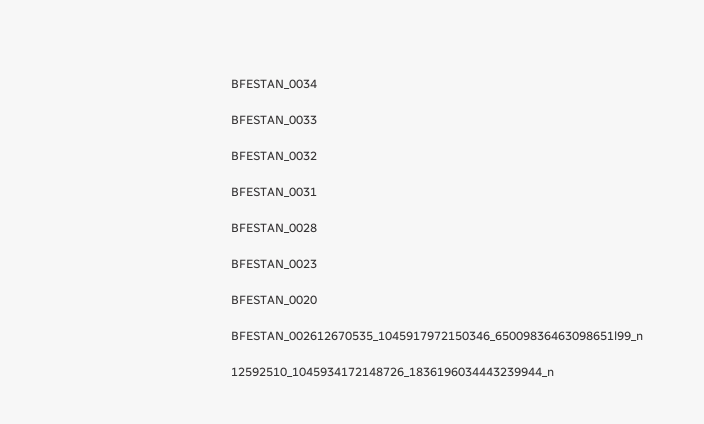BFESTAN_0034

BFESTAN_0033

BFESTAN_0032

BFESTAN_0031

BFESTAN_0028

BFESTAN_0023

BFESTAN_0020

BFESTAN_002612670535_1045917972150346_65009836463098651l99_n

12592510_1045934172148726_1836196034443239944_n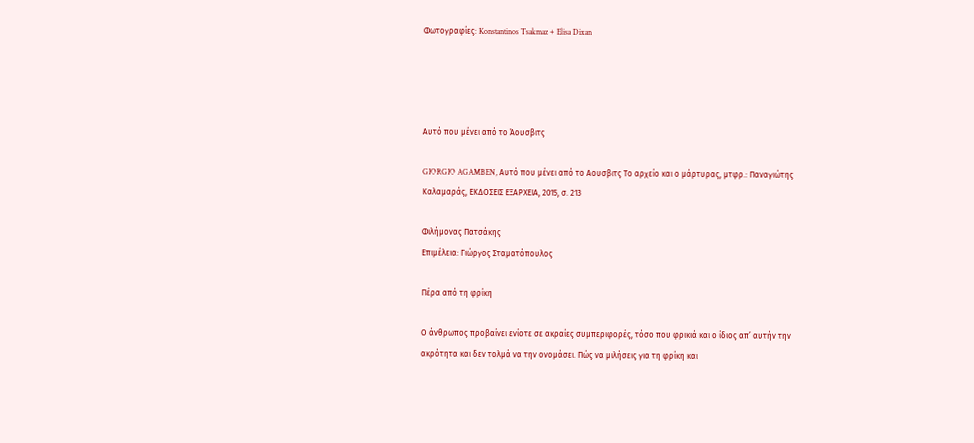Φωτογραφίες: Konstantinos Tsakmaz + Elisa Dixan




Αυτό που μένει από το Άουσβιτς

GIORGIO AGAMBEN, Αυτό που μένει από το Αουσβιτς Το αρχείο και ο μάρτυρας, μτφρ.: Παναγιώτης Καλαμαράς, ΕΚΔΟΣΕΙΣ ΕΞΑΡΧΕΙΑ, 2015, σ. 213

Φιλήμονας Πατσάκης
Επιμέλεια: Γιώργος Σταματόπουλος

Πέρα από τη φρίκη

Ο άνθρωπος προβαίνει ενίοτε σε ακραίες συμπεριφορές, τόσο που φρικιά και ο ίδιος απ’ αυτήν την ακρότητα και δεν τολμά να την ονομάσει. Πώς να μιλήσεις για τη φρίκη και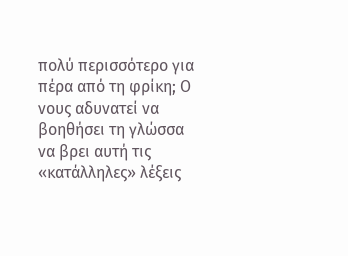πολύ περισσότερο για πέρα από τη φρίκη; Ο νους αδυνατεί να βοηθήσει τη γλώσσα να βρει αυτή τις «κατάλληλες» λέξεις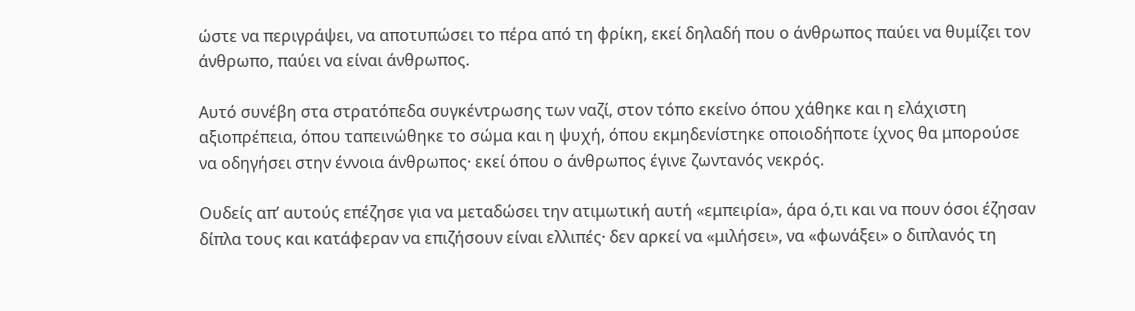ώστε να περιγράψει, να αποτυπώσει το πέρα από τη φρίκη, εκεί δηλαδή που ο άνθρωπος παύει να θυμίζει τον άνθρωπο, παύει να είναι άνθρωπος.

Αυτό συνέβη στα στρατόπεδα συγκέντρωσης των ναζί, στον τόπο εκείνο όπου χάθηκε και η ελάχιστη αξιοπρέπεια, όπου ταπεινώθηκε το σώμα και η ψυχή, όπου εκμηδενίστηκε οποιοδήποτε ίχνος θα μπορούσε να οδηγήσει στην έννοια άνθρωπος· εκεί όπου ο άνθρωπος έγινε ζωντανός νεκρός.

Ουδείς απ’ αυτούς επέζησε για να μεταδώσει την ατιμωτική αυτή «εμπειρία», άρα ό,τι και να πουν όσοι έζησαν δίπλα τους και κατάφεραν να επιζήσουν είναι ελλιπές· δεν αρκεί να «μιλήσει», να «φωνάξει» ο διπλανός τη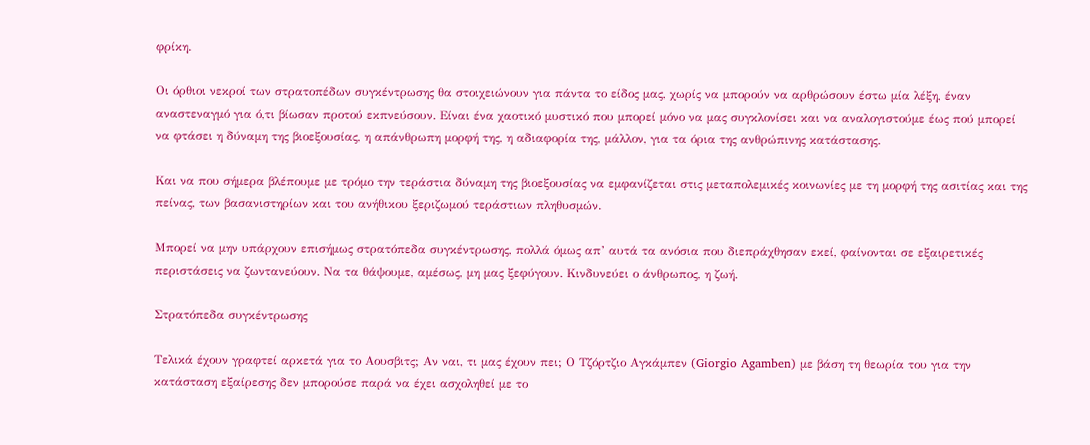φρίκη.

Οι όρθιοι νεκροί των στρατοπέδων συγκέντρωσης θα στοιχειώνουν για πάντα το είδος μας, χωρίς να μπορούν να αρθρώσουν έστω μία λέξη, έναν αναστεναγμό για ό,τι βίωσαν προτού εκπνεύσουν. Είναι ένα χαοτικό μυστικό που μπορεί μόνο να μας συγκλονίσει και να αναλογιστούμε έως πού μπορεί να φτάσει η δύναμη της βιοεξουσίας, η απάνθρωπη μορφή της, η αδιαφορία της, μάλλον, για τα όρια της ανθρώπινης κατάστασης.

Και να που σήμερα βλέπουμε με τρόμο την τεράστια δύναμη της βιοεξουσίας να εμφανίζεται στις μεταπολεμικές κοινωνίες με τη μορφή της ασιτίας και της πείνας, των βασανιστηρίων και του ανήθικου ξεριζωμού τεράστιων πληθυσμών.

Μπορεί να μην υπάρχουν επισήμως στρατόπεδα συγκέντρωσης, πολλά όμως απ’ αυτά τα ανόσια που διεπράχθησαν εκεί, φαίνονται σε εξαιρετικές περιστάσεις να ζωντανεύουν. Να τα θάψουμε, αμέσως, μη μας ξεφύγουν. Κινδυνεύει ο άνθρωπος, η ζωή.

Στρατόπεδα συγκέντρωσης

Τελικά έχουν γραφτεί αρκετά για το Αουσβιτς; Αν ναι, τι μας έχουν πει; Ο Τζόρτζιο Αγκάμπεν (Giorgio Agamben) με βάση τη θεωρία του για την κατάσταση εξαίρεσης δεν μπορούσε παρά να έχει ασχοληθεί με το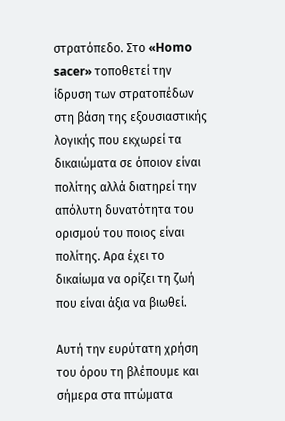στρατόπεδο. Στο «Homo sacer» τοποθετεί την ίδρυση των στρατοπέδων στη βάση της εξουσιαστικής λογικής που εκχωρεί τα δικαιώματα σε όποιον είναι πολίτης αλλά διατηρεί την απόλυτη δυνατότητα του ορισμού του ποιος είναι πολίτης. Αρα έχει το δικαίωμα να ορίζει τη ζωή που είναι άξια να βιωθεί.

Αυτή την ευρύτατη χρήση του όρου τη βλέπουμε και σήμερα στα πτώματα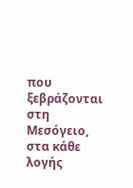που ξεβράζονται στη Μεσόγειο, στα κάθε λογής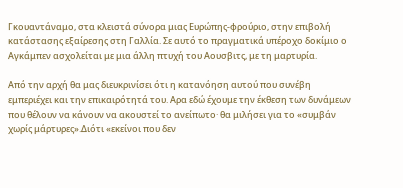Γκουαντάναμο, στα κλειστά σύνορα μιας Ευρώπης-φρούριο, στην επιβολή κατάστασης εξαίρεσης στη Γαλλία. Σε αυτό το πραγματικά υπέροχο δοκίμιο ο Αγκάμπεν ασχολείται με μια άλλη πτυχή του Αουσβιτς, με τη μαρτυρία.

Από την αρχή θα μας διευκρινίσει ότι η κατανόηση αυτού που συνέβη εμπεριέχει και την επικαιρότητά του. Αρα εδώ έχουμε την έκθεση των δυνάμεων που θέλουν να κάνουν να ακουστεί το ανείπωτο· θα μιλήσει για το «συμβάν χωρίς μάρτυρες».Διότι «εκείνοι που δεν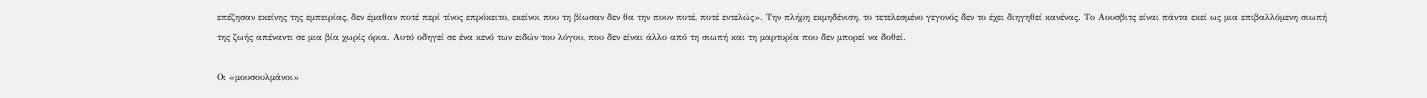επέζησαν εκείνης της εμπειρίας, δεν έμαθαν ποτέ περί τίνος επρόκειτο, εκείνοι που τη βίωσαν δεν θα την πουν ποτέ, ποτέ εντελώς». Την πλήρη εκμηδένιση, το τετελεσμένο γεγονός δεν το έχει διηγηθεί κανένας. Το Αουσβιτς είναι πάντα εκεί ως μια επιβαλλόμενη σιωπή της ζωής απέναντι σε μια βία χωρίς όρια. Αυτό οδηγεί σε ένα κενό των ειδών του λόγου, που δεν είναι άλλο από τη σιωπή και τη μαρτυρία που δεν μπορεί να δοθεί.

Οι «μουσουλμάνοι»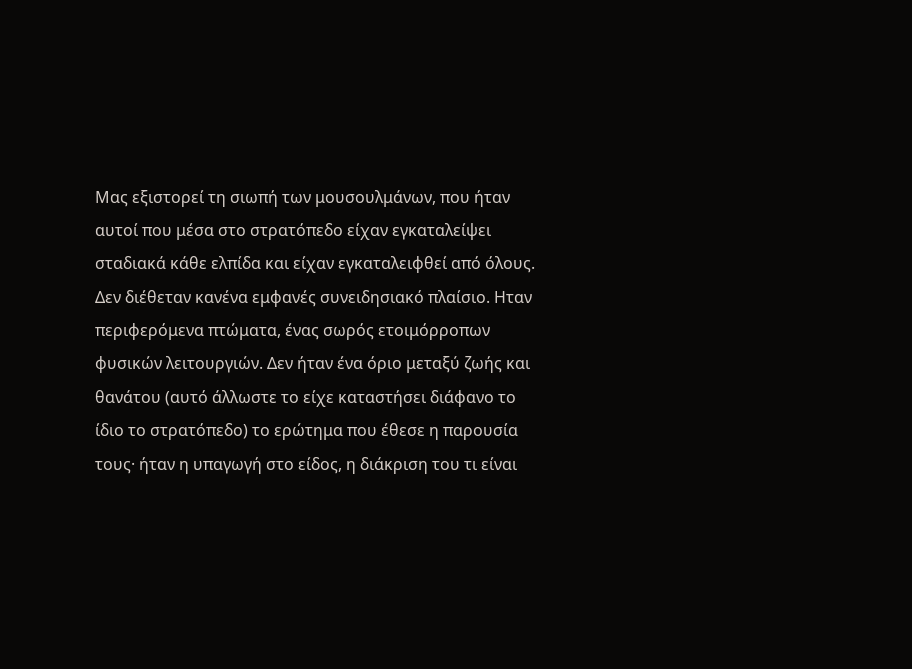Μας εξιστορεί τη σιωπή των μουσουλμάνων, που ήταν αυτοί που μέσα στο στρατόπεδο είχαν εγκαταλείψει σταδιακά κάθε ελπίδα και είχαν εγκαταλειφθεί από όλους. Δεν διέθεταν κανένα εμφανές συνειδησιακό πλαίσιο. Ηταν περιφερόμενα πτώματα, ένας σωρός ετοιμόρροπων φυσικών λειτουργιών. Δεν ήταν ένα όριο μεταξύ ζωής και θανάτου (αυτό άλλωστε το είχε καταστήσει διάφανο το ίδιο το στρατόπεδο) το ερώτημα που έθεσε η παρουσία τους· ήταν η υπαγωγή στο είδος, η διάκριση του τι είναι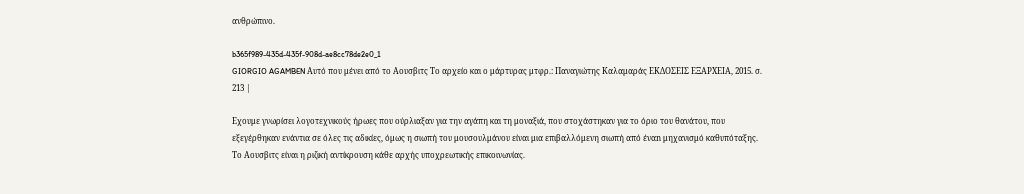ανθρώπινο.

b365f989-435d-435f-908d-ae8cc78de2e0_1
GIORGIO AGAMBEN Αυτό που μένει από το Αουσβιτς Το αρχείο και ο μάρτυρας μτφρ.: Παναγιώτης Καλαμαράς ΕΚΔΟΣΕΙΣ ΕΞΑΡΧΕΙΑ, 2015. σ. 213 |

Εχουμε γνωρίσει λογοτεχνικούς ήρωες που ούρλιαξαν για την αγάπη και τη μοναξιά, που στοχάστηκαν για το όριο του θανάτου, που εξεγέρθηκαν ενάντια σε όλες τις αδικίες, όμως η σιωπή του μουσουλμάνου είναι μια επιβαλλόμενη σιωπή από έναn μηχανισμό καθυπόταξης. Το Αουσβιτς είναι η ριζική αντίκρουση κάθε αρχής υποχρεωτικής επικοινωνίας.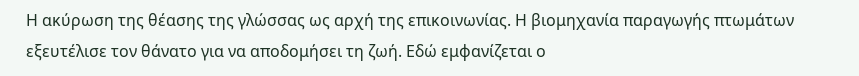Η ακύρωση της θέασης της γλώσσας ως αρχή της επικοινωνίας. Η βιομηχανία παραγωγής πτωμάτων εξευτέλισε τον θάνατο για να αποδομήσει τη ζωή. Εδώ εμφανίζεται ο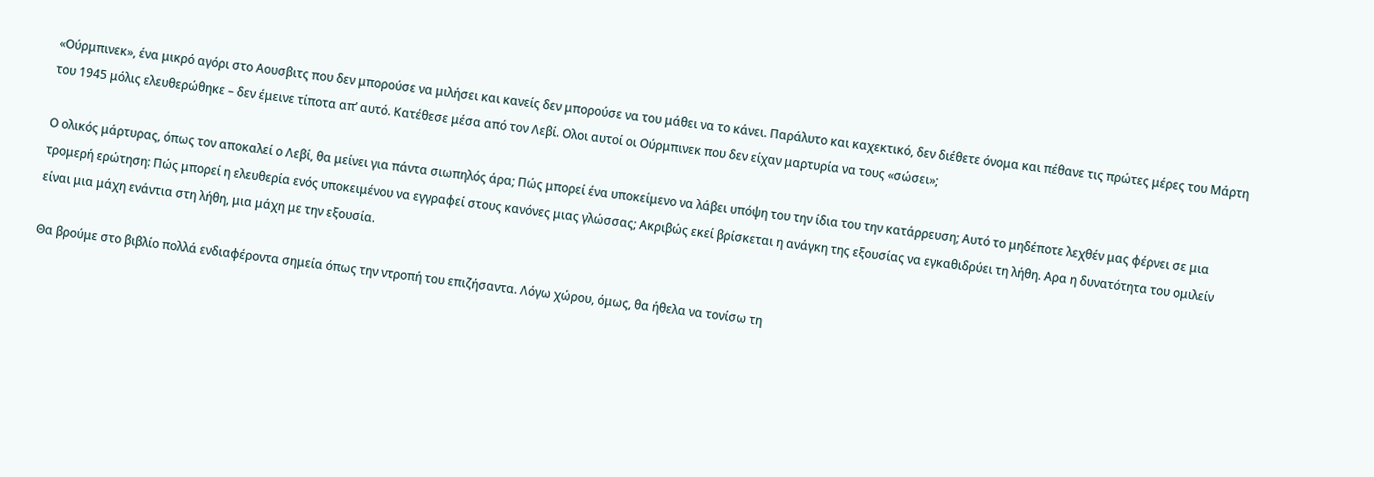«Ούρμπινεκ», ένα μικρό αγόρι στο Αουσβιτς που δεν μπορούσε να μιλήσει και κανείς δεν μπορούσε να του μάθει να το κάνει. Παράλυτο και καχεκτικό, δεν διέθετε όνομα και πέθανε τις πρώτες μέρες του Μάρτη του 1945 μόλις ελευθερώθηκε – δεν έμεινε τίποτα απ’ αυτό. Κατέθεσε μέσα από τον Λεβί. Ολοι αυτοί οι Ούρμπινεκ που δεν είχαν μαρτυρία να τους «σώσει»;

Ο ολικός μάρτυρας, όπως τον αποκαλεί ο Λεβί, θα μείνει για πάντα σιωπηλός άρα; Πώς μπορεί ένα υποκείμενο να λάβει υπόψη του την ίδια του την κατάρρευση; Αυτό το μηδέποτε λεχθέν μας φέρνει σε μια τρομερή ερώτηση: Πώς μπορεί η ελευθερία ενός υποκειμένου να εγγραφεί στους κανόνες μιας γλώσσας; Ακριβώς εκεί βρίσκεται η ανάγκη της εξουσίας να εγκαθιδρύει τη λήθη. Αρα η δυνατότητα του ομιλείν είναι μια μάχη ενάντια στη λήθη, μια μάχη με την εξουσία.

Θα βρούμε στο βιβλίο πολλά ενδιαφέροντα σημεία όπως την ντροπή του επιζήσαντα. Λόγω χώρου, όμως, θα ήθελα να τονίσω τη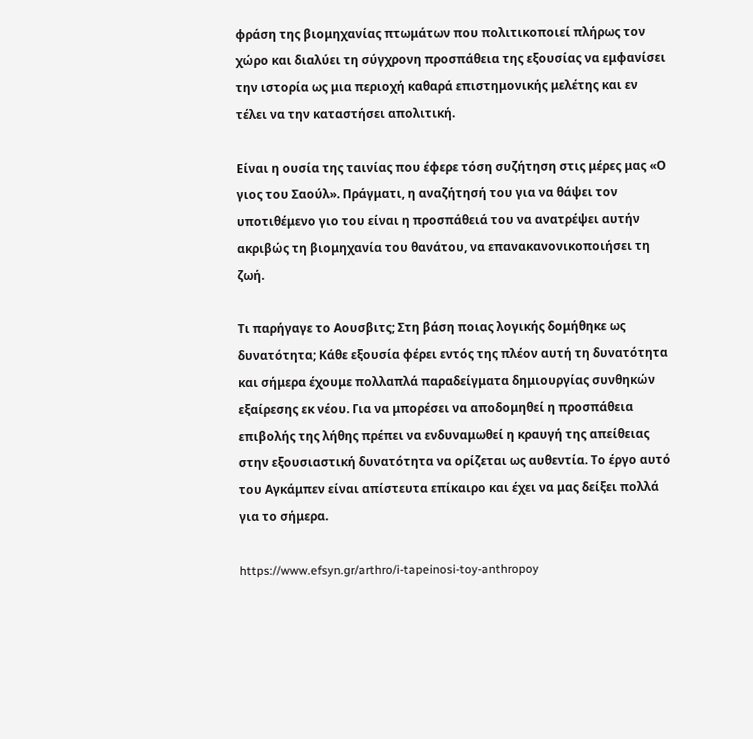φράση της βιομηχανίας πτωμάτων που πολιτικοποιεί πλήρως τον χώρο και διαλύει τη σύγχρονη προσπάθεια της εξουσίας να εμφανίσει την ιστορία ως μια περιοχή καθαρά επιστημονικής μελέτης και εν τέλει να την καταστήσει απολιτική.

Είναι η ουσία της ταινίας που έφερε τόση συζήτηση στις μέρες μας «Ο γιος του Σαούλ». Πράγματι, η αναζήτησή του για να θάψει τον υποτιθέμενο γιο του είναι η προσπάθειά του να ανατρέψει αυτήν ακριβώς τη βιομηχανία του θανάτου, να επανακανονικοποιήσει τη ζωή.

Τι παρήγαγε το Αουσβιτς; Στη βάση ποιας λογικής δομήθηκε ως δυνατότητα; Κάθε εξουσία φέρει εντός της πλέον αυτή τη δυνατότητα και σήμερα έχουμε πολλαπλά παραδείγματα δημιουργίας συνθηκών εξαίρεσης εκ νέου. Για να μπορέσει να αποδομηθεί η προσπάθεια επιβολής της λήθης πρέπει να ενδυναμωθεί η κραυγή της απείθειας στην εξουσιαστική δυνατότητα να ορίζεται ως αυθεντία. Το έργο αυτό του Αγκάμπεν είναι απίστευτα επίκαιρο και έχει να μας δείξει πολλά για το σήμερα.

https://www.efsyn.gr/arthro/i-tapeinosi-toy-anthropoy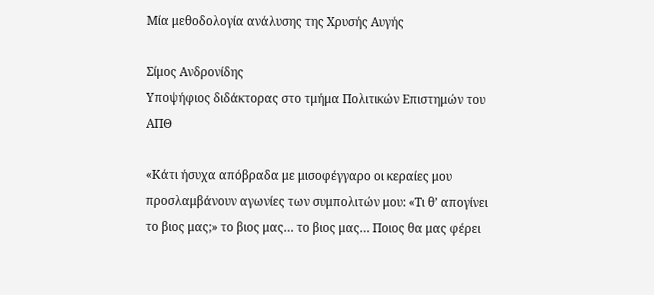Μία μεθοδολογία ανάλυσης της Χρυσής Αυγής

Σίμος Ανδρονίδης
Yποψήφιος διδάκτορας στο τμήμα Πολιτικών Επιστημών του ΑΠΘ

«Κάτι ήσυχα απόβραδα με μισοφέγγαρο οι κεραίες μου προσλαμβάνουν αγωνίες των συμπολιτών μου: «Τι θ’ απογίνει το βιος μας;» το βιος μας… το βιος μας… Ποιος θα μας φέρει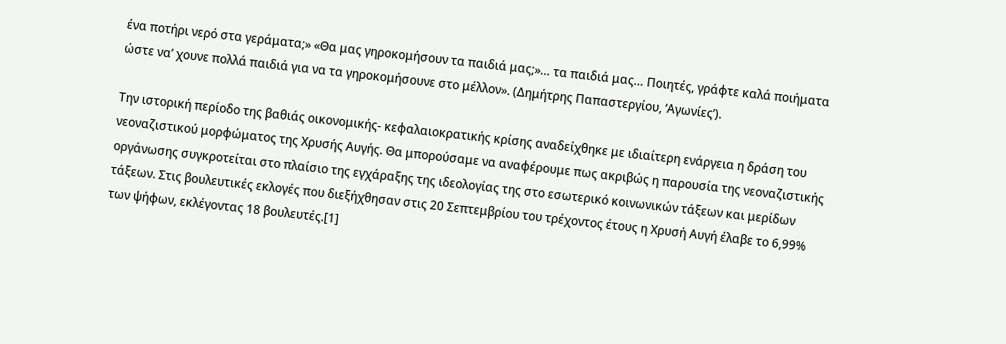ένα ποτήρι νερό στα γεράματα;» «Θα μας γηροκομήσουν τα παιδιά μας;»… τα παιδιά μας… Ποιητές, γράφτε καλά ποιήματα ώστε να’ χουνε πολλά παιδιά για να τα γηροκομήσουνε στο μέλλον». (Δημήτρης Παπαστεργίου, ‘Αγωνίες’).

Την ιστορική περίοδο της βαθιάς οικονομικής- κεφαλαιοκρατικής κρίσης αναδείχθηκε με ιδιαίτερη ενάργεια η δράση του νεοναζιστικού μορφώματος της Χρυσής Αυγής. Θα μπορούσαμε να αναφέρουμε πως ακριβώς η παρουσία της νεοναζιστικής οργάνωσης συγκροτείται στο πλαίσιο της εγχάραξης της ιδεολογίας της στο εσωτερικό κοινωνικών τάξεων και μερίδων τάξεων. Στις βουλευτικές εκλογές που διεξήχθησαν στις 20 Σεπτεμβρίου του τρέχοντος έτους η Χρυσή Αυγή έλαβε το 6,99% των ψήφων, εκλέγοντας 18 βουλευτές.[1]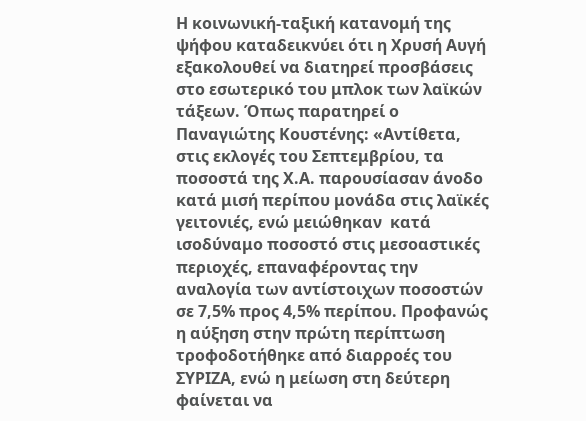Η κοινωνική-ταξική κατανομή της ψήφου καταδεικνύει ότι η Χρυσή Αυγή εξακολουθεί να διατηρεί προσβάσεις στο εσωτερικό του μπλοκ των λαϊκών τάξεων. Όπως παρατηρεί ο Παναγιώτης Κουστένης: «Αντίθετα, στις εκλογές του Σεπτεμβρίου, τα ποσοστά της Χ.Α. παρουσίασαν άνοδο κατά μισή περίπου μονάδα στις λαϊκές γειτονιές, ενώ μειώθηκαν  κατά ισοδύναμο ποσοστό στις μεσοαστικές περιοχές, επαναφέροντας την αναλογία των αντίστοιχων ποσοστών σε 7,5% προς 4,5% περίπου. Προφανώς η αύξηση στην πρώτη περίπτωση τροφοδοτήθηκε από διαρροές του ΣΥΡΙΖΑ, ενώ η μείωση στη δεύτερη φαίνεται να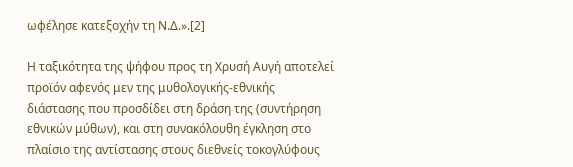ωφέλησε κατεξοχήν τη Ν.Δ.».[2]

Η ταξικότητα της ψήφου προς τη Χρυσή Αυγή αποτελεί προϊόν αφενός μεν της μυθολογικής-εθνικής διάστασης που προσδίδει στη δράση της (συντήρηση εθνικών μύθων), και στη συνακόλουθη έγκληση στο πλαίσιο της αντίστασης στους διεθνείς τοκογλύφους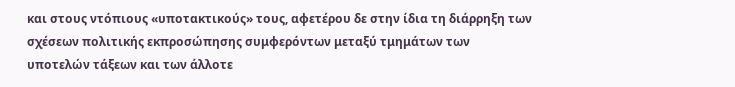και στους ντόπιους «υποτακτικούς» τους, αφετέρου δε στην ίδια τη διάρρηξη των σχέσεων πολιτικής εκπροσώπησης συμφερόντων μεταξύ τμημάτων των υποτελών τάξεων και των άλλοτε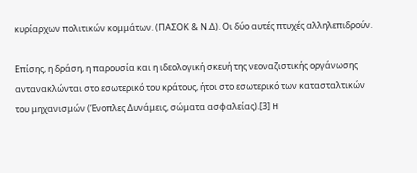κυρίαρχων πολιτικών κομμάτων. (ΠΑΣΟΚ & Ν.Δ). Οι δύο αυτές πτυχές αλληλεπιδρούν.

Επίσης, η δράση, η παρουσία και η ιδεολογική σκευή της νεοναζιστικής οργάνωσης αντανακλώνται στο εσωτερικό του κράτους, ήτοι στο εσωτερικό των κατασταλτικών του μηχανισμών (Ένοπλες Δυνάμεις, σώματα ασφαλείας).[3] H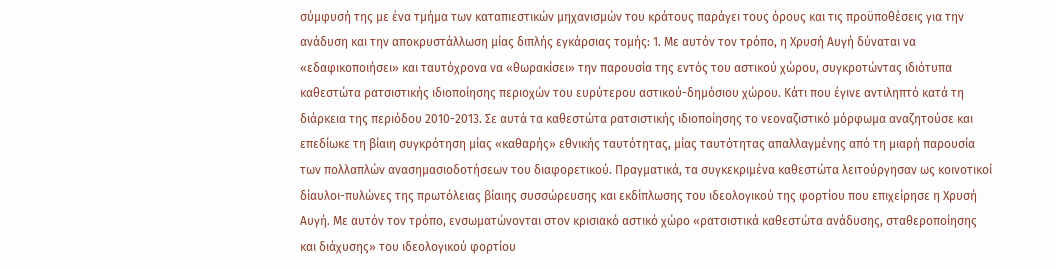σύμφυσή της με ένα τμήμα των καταπιεστικών μηχανισμών του κράτους παράγει τους όρους και τις προϋποθέσεις για την ανάδυση και την αποκρυστάλλωση μίας διπλής εγκάρσιας τομής: 1. Με αυτόν τον τρόπο, η Χρυσή Αυγή δύναται να «εδαφικοποιήσει» και ταυτόχρονα να «θωρακίσει» την παρουσία της εντός του αστικού χώρου, συγκροτώντας ιδιότυπα καθεστώτα ρατσιστικής ιδιοποίησης περιοχών του ευρύτερου αστικού-δημόσιου χώρου. Κάτι που έγινε αντιληπτό κατά τη διάρκεια της περιόδου 2010-2013. Σε αυτά τα καθεστώτα ρατσιστικής ιδιοποίησης το νεοναζιστικό μόρφωμα αναζητούσε και επεδίωκε τη βίαιη συγκρότηση μίας «καθαρής» εθνικής ταυτότητας, μίας ταυτότητας απαλλαγμένης από τη μιαρή παρουσία των πολλαπλών ανασημασιοδοτήσεων του διαφορετικού. Πραγματικά, τα συγκεκριμένα καθεστώτα λειτούργησαν ως κοινοτικοί δίαυλοι-πυλώνες της πρωτόλειας βίαιης συσσώρευσης και εκδίπλωσης του ιδεολογικού της φορτίου που επιχείρησε η Χρυσή Αυγή. Με αυτόν τον τρόπο, ενσωματώνονται στον κρισιακό αστικό χώρο «ρατσιστικά καθεστώτα ανάδυσης, σταθεροποίησης και διάχυσης» του ιδεολογικού φορτίου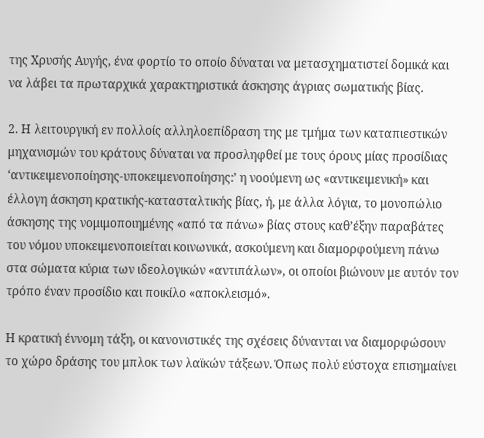της Χρυσής Αυγής, ένα φορτίο το οποίο δύναται να μετασχηματιστεί δομικά και να λάβει τα πρωταρχικά χαρακτηριστικά άσκησης άγριας σωματικής βίας.

2. Η λειτουργική εν πολλοίς αλληλοεπίδραση της με τμήμα των καταπιεστικών μηχανισμών του κράτους δύναται να προσληφθεί με τους όρους μίας προσίδιας ‘αντικειμενοποίησης-υποκειμενοποίησης:’ η νοούμενη ως «αντικειμενική» και έλλογη άσκηση κρατικής-κατασταλτικής βίας, ή, με άλλα λόγια, το μονοπώλιο άσκησης της νομιμοποιημένης «από τα πάνω» βίας στους καθ’έξην παραβάτες του νόμου υποκειμενοποιείται κοινωνικά, ασκούμενη και διαμορφούμενη πάνω στα σώματα κύρια των ιδεολογικών «αντιπάλων», οι οποίοι βιώνουν με αυτόν τον τρόπο έναν προσίδιο και ποικίλο «αποκλεισμό».

Η κρατική έννομη τάξη, οι κανονιστικές της σχέσεις δύνανται να διαμορφώσουν το χώρο δράσης του μπλοκ των λαϊκών τάξεων. Όπως πολύ εύστοχα επισημαίνει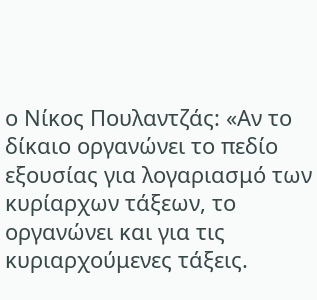ο Νίκος Πουλαντζάς: «Αν το δίκαιο οργανώνει το πεδίο εξουσίας για λογαριασμό των κυρίαρχων τάξεων, το οργανώνει και για τις κυριαρχούμενες τάξεις.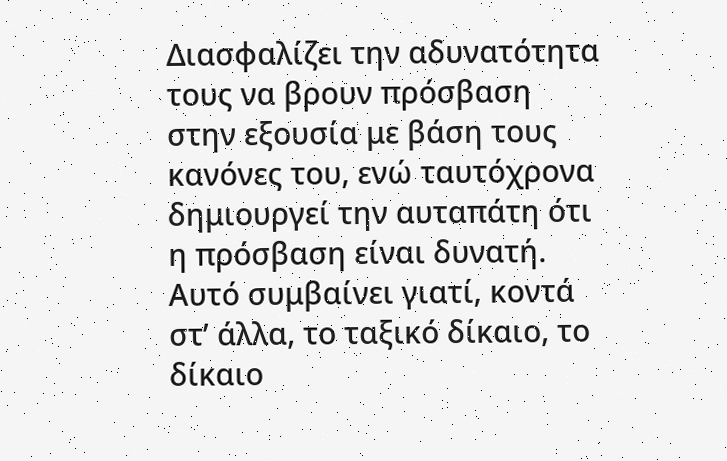Διασφαλίζει την αδυνατότητα τους να βρουν πρόσβαση στην εξουσία με βάση τους κανόνες του, ενώ ταυτόχρονα δημιουργεί την αυταπάτη ότι η πρόσβαση είναι δυνατή. Αυτό συμβαίνει γιατί, κοντά στ’ άλλα, το ταξικό δίκαιο, το δίκαιο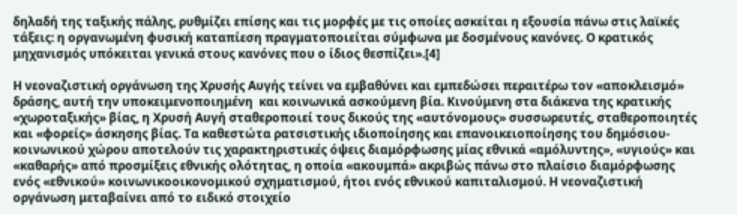δηλαδή της ταξικής πάλης, ρυθμίζει επίσης και τις μορφές με τις οποίες ασκείται η εξουσία πάνω στις λαϊκές τάξεις: η οργανωμένη φυσική καταπίεση πραγματοποιείται σύμφωνα με δοσμένους κανόνες. Ο κρατικός μηχανισμός υπόκειται γενικά στους κανόνες που ο ίδιος θεσπίζει».[4]

Η νεοναζιστική οργάνωση της Χρυσής Αυγής τείνει να εμβαθύνει και εμπεδώσει περαιτέρω τον «αποκλεισμό» δράσης, αυτή την υποκειμενοποιημένη  και κοινωνικά ασκούμενη βία. Κινούμενη στα διάκενα της κρατικής «χωροταξικής» βίας, η Χρυσή Αυγή σταθεροποιεί τους δικούς της «αυτόνομους» συσσωρευτές, σταθεροποιητές και «φορείς» άσκησης βίας. Τα καθεστώτα ρατσιστικής ιδιοποίησης και επανοικειοποίησης του δημόσιου-κοινωνικού χώρου αποτελούν τις χαρακτηριστικές όψεις διαμόρφωσης μίας εθνικά «αμόλυντης», «υγιούς» και «καθαρής» από προσμίξεις εθνικής ολότητας, η οποία «ακουμπά» ακριβώς πάνω στο πλαίσιο διαμόρφωσης ενός «εθνικού» κοινωνικοοικονομικού σχηματισμού, ήτοι ενός εθνικού καπιταλισμού. Η νεοναζιστική οργάνωση μεταβαίνει από το ειδικό στοιχείο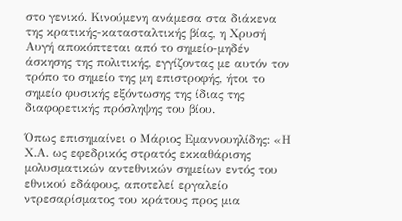στο γενικό. Κινούμενη ανάμεσα στα διάκενα της κρατικής-κατασταλτικής βίας, η Χρυσή Αυγή αποκόπτεται από το σημείο-μηδέν άσκησης της πολιτικής, εγγίζοντας με αυτόν τον τρόπο το σημείο της μη επιστροφής, ήτοι το σημείο φυσικής εξόντωσης της ίδιας της διαφορετικής πρόσληψης του βίου.

Όπως επισημαίνει ο Μάριος Εμαννουηλίδης: «Η Χ.Α. ως εφεδρικός στρατός εκκαθάρισης μολυσματικών αντεθνικών σημείων εντός του εθνικού εδάφους, αποτελεί εργαλείο ντρεσαρίσματος του κράτους προς μια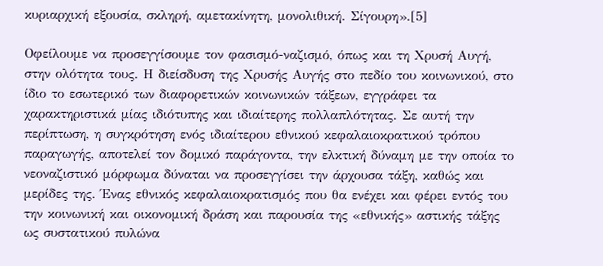κυριαρχική εξουσία, σκληρή, αμετακίνητη, μονολιθική. Σίγουρη».[5]

Οφείλουμε να προσεγγίσουμε τον φασισμό-ναζισμό, όπως και τη Χρυσή Αυγή, στην ολότητα τους. Η διείσδυση της Χρυσής Αυγής στο πεδίο του κοινωνικού, στο ίδιο το εσωτερικό των διαφορετικών κοινωνικών τάξεων, εγγράφει τα χαρακτηριστικά μίας ιδιότυπης και ιδιαίτερης πολλαπλότητας. Σε αυτή την περίπτωση, η συγκρότηση ενός ιδιαίτερου εθνικού κεφαλαιοκρατικού τρόπου παραγωγής, αποτελεί τον δομικό παράγοντα, την ελκτική δύναμη με την οποία το νεοναζιστικό μόρφωμα δύναται να προσεγγίσει την άρχουσα τάξη, καθώς και μερίδες της. Ένας εθνικός κεφαλαιοκρατισμός που θα ενέχει και φέρει εντός του την κοινωνική και οικονομική δράση και παρουσία της «εθνικής» αστικής τάξης ως συστατικού πυλώνα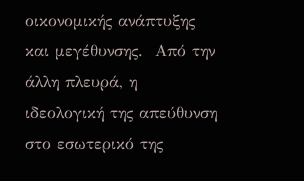οικονομικής ανάπτυξης και μεγέθυνσης.  Από την άλλη πλευρά, η ιδεολογική της απεύθυνση στο εσωτερικό της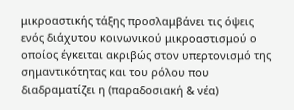μικροαστικής τάξης προσλαμβάνει τις όψεις ενός διάχυτου κοινωνικού μικροαστισμού ο οποίος έγκειται ακριβώς στον υπερτονισμό της σημαντικότητας και του ρόλου που διαδραματίζει η (παραδοσιακή & νέα)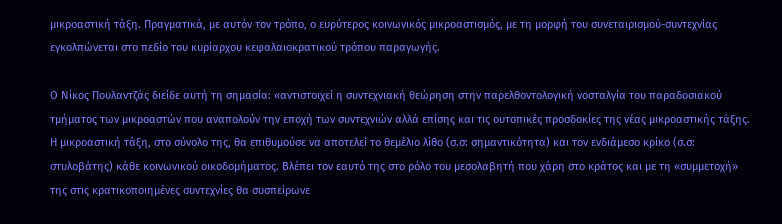μικροαστική τάξη. Πραγματικά, με αυτόν τον τρόπο, ο ευρύτερος κοινωνικός μικροαστισμός, με τη μορφή του συνεταιρισμού-συντεχνίας εγκολπώνεται στο πεδίο του κυρίαρχου κεφαλαιοκρατικού τρόπου παραγωγής.

Ο Νίκος Πουλαντζάς διείδε αυτή τη σημασία: «αντιστοιχεί η συντεχνιακή θεώρηση στην παρελθοντολογική νοσταλγία του παραδοσιακού τμήματος των μικροαστών που αναπολούν την εποχή των συντεχνιών αλλά επίσης και τις ουτοπικές προσδοκίες της νέας μικροαστικής τάξης. Η μικροαστική τάξη, στο σύνολο της, θα επιθυμούσε να αποτελεί το θεμέλιο λίθο (σ.σ: σημαντικότητα) και τον ενδιάμεσο κρίκο (σ.σ: στυλοβάτης) κάθε κοινωνικού οικοδομήματος. Βλέπει τον εαυτό της στο ρόλο του μεσολαβητή που χάρη στο κράτος και με τη «συμμετοχή» της στις κρατικοποιημένες συντεχνίες θα συσπείρωνε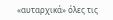«αυταρχικά» όλες τις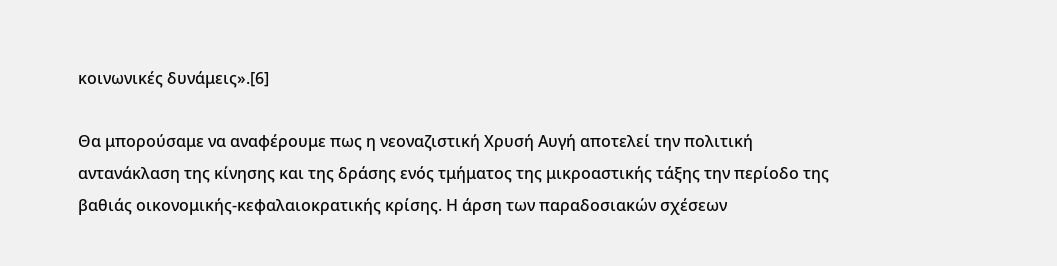κοινωνικές δυνάμεις».[6]

Θα μπορούσαμε να αναφέρουμε πως η νεοναζιστική Χρυσή Αυγή αποτελεί την πολιτική αντανάκλαση της κίνησης και της δράσης ενός τμήματος της μικροαστικής τάξης την περίοδο της βαθιάς οικονομικής-κεφαλαιοκρατικής κρίσης. Η άρση των παραδοσιακών σχέσεων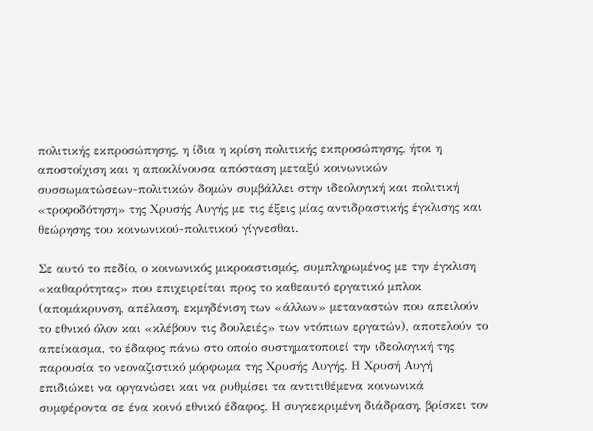πολιτικής εκπροσώπησης, η ίδια η κρίση πολιτικής εκπροσώπησης, ήτοι η αποστοίχιση και η αποκλίνουσα απόσταση μεταξύ κοινωνικών συσσωματώσεων-πολιτικών δομών συμβάλλει στην ιδεολογική και πολιτική «τροφοδότηση» της Χρυσής Αυγής με τις έξεις μίας αντιδραστικής έγκλισης και θεώρησης του κοινωνικού-πολιτικού γίγνεσθαι.

Σε αυτό το πεδίο, ο κοινωνικός μικροαστισμός, συμπληρωμένος με την έγκλιση «καθαρότητας» που επιχειρείται προς το καθεαυτό εργατικό μπλοκ (απομάκρυνση, απέλαση, εκμηδένιση των «άλλων» μεταναστών που απειλούν το εθνικό όλον και «κλέβουν τις δουλειές» των ντόπιων εργατών), αποτελούν το απείκασμα, το έδαφος πάνω στο οποίο συστηματοποιεί την ιδεολογική της παρουσία το νεοναζιστικό μόρφωμα της Χρυσής Αυγής. Η Χρυσή Αυγή επιδιώκει να οργανώσει και να ρυθμίσει τα αντιτιθέμενα κοινωνικά συμφέροντα σε ένα κοινό εθνικό έδαφος. Η συγκεκριμένη διάδραση, βρίσκει τον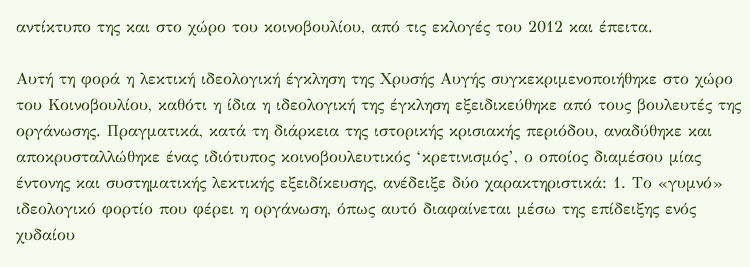αντίκτυπο της και στο χώρο του κοινοβουλίου, από τις εκλογές του 2012 και έπειτα.

Αυτή τη φορά η λεκτική ιδεολογική έγκληση της Χρυσής Αυγής συγκεκριμενοποιήθηκε στο χώρο του Κοινοβουλίου, καθότι η ίδια η ιδεολογική της έγκληση εξειδικεύθηκε από τους βουλευτές της οργάνωσης. Πραγματικά, κατά τη διάρκεια της ιστορικής κρισιακής περιόδου, αναδύθηκε και αποκρυσταλλώθηκε ένας ιδιότυπος κοινοβουλευτικός ‘κρετινισμός’, ο οποίος διαμέσου μίας έντονης και συστηματικής λεκτικής εξειδίκευσης, ανέδειξε δύο χαρακτηριστικά: 1. Το «γυμνό» ιδεολογικό φορτίο που φέρει η οργάνωση, όπως αυτό διαφαίνεται μέσω της επίδειξης ενός χυδαίου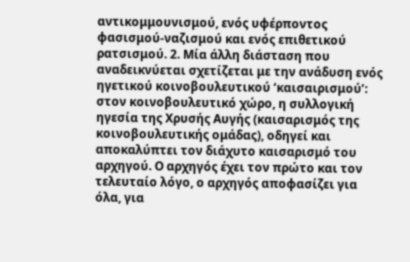αντικομμουνισμού, ενός υφέρποντος φασισμού-ναζισμού και ενός επιθετικού ρατσισμού. 2. Μία άλλη διάσταση που αναδεικνύεται σχετίζεται με την ανάδυση ενός ηγετικού κοινοβουλευτικού ‘καισαιρισμού’: στον κοινοβουλευτικό χώρο, η συλλογική ηγεσία της Χρυσής Αυγής (καισαρισμός της κοινοβουλευτικής ομάδας), οδηγεί και αποκαλύπτει τον διάχυτο καισαρισμό του αρχηγού. Ο αρχηγός έχει τον πρώτο και τον τελευταίο λόγο, ο αρχηγός αποφασίζει για όλα, για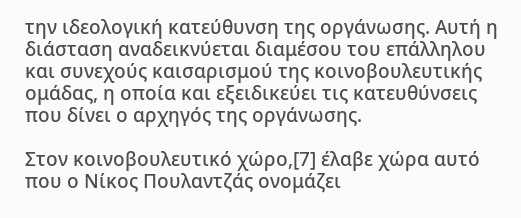την ιδεολογική κατεύθυνση της οργάνωσης. Αυτή η διάσταση αναδεικνύεται διαμέσου του επάλληλου και συνεχούς καισαρισμού της κοινοβουλευτικής ομάδας, η οποία και εξειδικεύει τις κατευθύνσεις που δίνει ο αρχηγός της οργάνωσης.

Στον κοινοβουλευτικό χώρο,[7] έλαβε χώρα αυτό που ο Νίκος Πουλαντζάς ονομάζει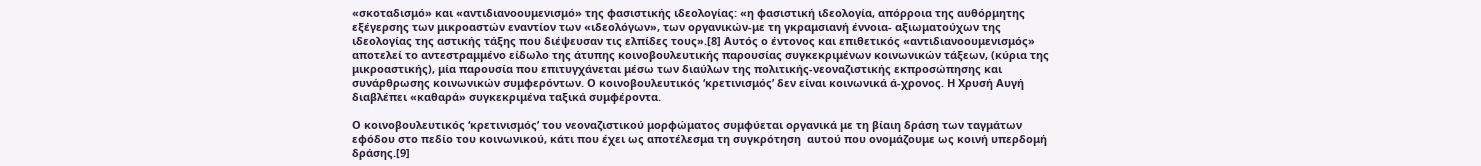«σκοταδισμό» και «αντιδιανοουμενισμό» της φασιστικής ιδεολογίας: «η φασιστική ιδεολογία, απόρροια της αυθόρμητης εξέγερσης των μικροαστών εναντίον των «ιδεολόγων», των οργανικών-με τη γκραμσιανή έννοια- αξιωματούχων της ιδεολογίας της αστικής τάξης που διέψευσαν τις ελπίδες τους».[8] Αυτός ο έντονος και επιθετικός «αντιδιανοουμενισμός» αποτελεί το αντεστραμμένο είδωλο της άτυπης κοινοβουλευτικής παρουσίας συγκεκριμένων κοινωνικών τάξεων, (κύρια της μικροαστικής), μία παρουσία που επιτυγχάνεται μέσω των διαύλων της πολιτικής-νεοναζιστικής εκπροσώπησης και συνάρθρωσης κοινωνικών συμφερόντων. Ο κοινοβουλευτικός ‘κρετινισμός’ δεν είναι κοινωνικά ά-χρονος. Η Χρυσή Αυγή διαβλέπει «καθαρά» συγκεκριμένα ταξικά συμφέροντα.

Ο κοινοβουλευτικός ‘κρετινισμός’ του νεοναζιστικού μορφώματος συμφύεται οργανικά με τη βίαιη δράση των ταγμάτων εφόδου στο πεδίο του κοινωνικού, κάτι που έχει ως αποτέλεσμα τη συγκρότηση  αυτού που ονομάζουμε ως κοινή υπερδομή δράσης.[9]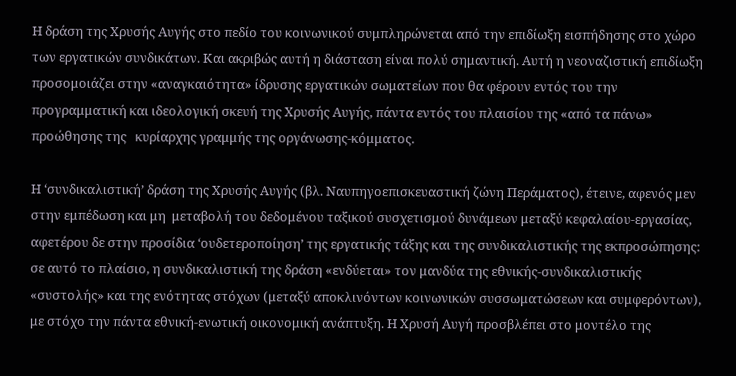Η δράση της Χρυσής Αυγής στο πεδίο του κοινωνικού συμπληρώνεται από την επιδίωξη εισπήδησης στο χώρο των εργατικών συνδικάτων. Και ακριβώς αυτή η διάσταση είναι πολύ σημαντική. Αυτή η νεοναζιστική επιδίωξη προσομοιάζει στην «αναγκαιότητα» ίδρυσης εργατικών σωματείων που θα φέρουν εντός του την προγραμματική και ιδεολογική σκευή της Χρυσής Αυγής, πάντα εντός του πλαισίου της «από τα πάνω» προώθησης της   κυρίαρχης γραμμής της οργάνωσης-κόμματος.

Η ‘συνδικαλιστική’ δράση της Χρυσής Αυγής (βλ. Ναυπηγοεπισκευαστική ζώνη Περάματος), έτεινε, αφενός μεν στην εμπέδωση και μη  μεταβολή του δεδομένου ταξικού συσχετισμού δυνάμεων μεταξύ κεφαλαίου-εργασίας, αφετέρου δε στην προσίδια ‘ουδετεροποίηση’ της εργατικής τάξης και της συνδικαλιστικής της εκπροσώπησης: σε αυτό το πλαίσιο, η συνδικαλιστική της δράση «ενδύεται» τον μανδύα της εθνικής-συνδικαλιστικής «συστολής» και της ενότητας στόχων (μεταξύ αποκλινόντων κοινωνικών συσσωματώσεων και συμφερόντων), με στόχο την πάντα εθνική-ενωτική οικονομική ανάπτυξη. Η Χρυσή Αυγή προσβλέπει στο μοντέλο της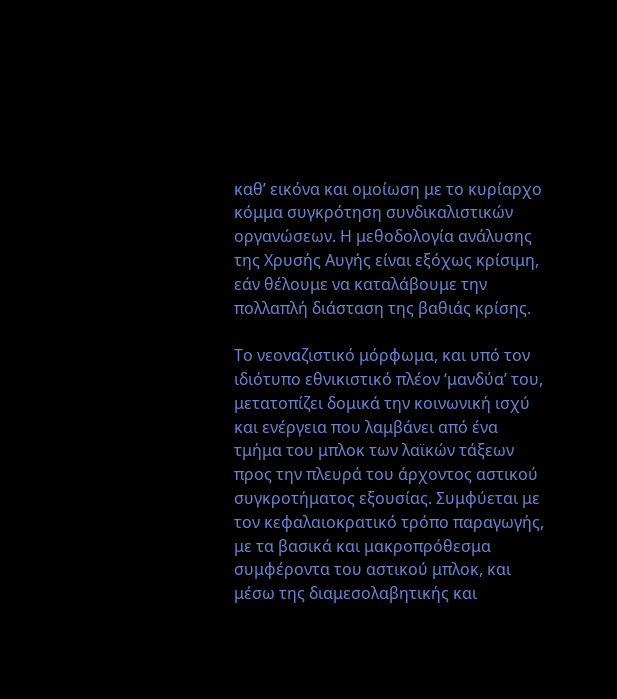καθ’ εικόνα και ομοίωση με το κυρίαρχο κόμμα συγκρότηση συνδικαλιστικών οργανώσεων. Η μεθοδολογία ανάλυσης της Χρυσής Αυγής είναι εξόχως κρίσιμη, εάν θέλουμε να καταλάβουμε την πολλαπλή διάσταση της βαθιάς κρίσης.

Το νεοναζιστικό μόρφωμα, και υπό τον ιδιότυπο εθνικιστικό πλέον ‘μανδύα’ του, μετατοπίζει δομικά την κοινωνική ισχύ και ενέργεια που λαμβάνει από ένα τμήμα του μπλοκ των λαϊκών τάξεων προς την πλευρά του άρχοντος αστικού συγκροτήματος εξουσίας. Συμφύεται με τον κεφαλαιοκρατικό τρόπο παραγωγής, με τα βασικά και μακροπρόθεσμα συμφέροντα του αστικού μπλοκ, και μέσω της διαμεσολαβητικής και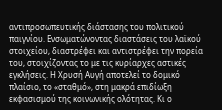αντιπροσωπευτικής διάστασης του πολιτικού παιγνίου. Ενσωματώνοντας διαστάσεις του λαϊκού στοιχείου, διαστρέφει και αντιστρέφει την πορεία του, στοιχίζοντας το με τις κυρίαρχες αστικές εγκλήσεις. Η Χρυσή Αυγή αποτελεί το δομικό πλαίσιο, το «σταθμό», στη μακρά επιδίωξη εκφασισμού της κοινωνικής ολότητας. Κι ο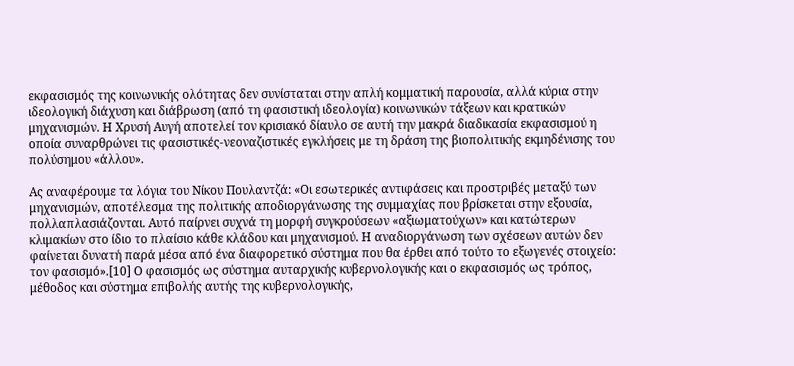εκφασισμός της κοινωνικής ολότητας δεν συνίσταται στην απλή κομματική παρουσία, αλλά κύρια στην ιδεολογική διάχυση και διάβρωση (από τη φασιστική ιδεολογία) κοινωνικών τάξεων και κρατικών μηχανισμών. Η Χρυσή Αυγή αποτελεί τον κρισιακό δίαυλο σε αυτή την μακρά διαδικασία εκφασισμού η οποία συναρθρώνει τις φασιστικές-νεοναζιστικές εγκλήσεις με τη δράση της βιοπολιτικής εκμηδένισης του πολύσημου «άλλου».

Ας αναφέρουμε τα λόγια του Νίκου Πουλαντζά: «Οι εσωτερικές αντιφάσεις και προστριβές μεταξύ των μηχανισμών, αποτέλεσμα της πολιτικής αποδιοργάνωσης της συμμαχίας που βρίσκεται στην εξουσία, πολλαπλασιάζονται. Αυτό παίρνει συχνά τη μορφή συγκρούσεων «αξιωματούχων» και κατώτερων κλιμακίων στο ίδιο το πλαίσιο κάθε κλάδου και μηχανισμού. Η αναδιοργάνωση των σχέσεων αυτών δεν φαίνεται δυνατή παρά μέσα από ένα διαφορετικό σύστημα που θα έρθει από τούτο το εξωγενές στοιχείο: τον φασισμό».[10] Ο φασισμός ως σύστημα αυταρχικής κυβερνολογικής και ο εκφασισμός ως τρόπος, μέθοδος και σύστημα επιβολής αυτής της κυβερνολογικής,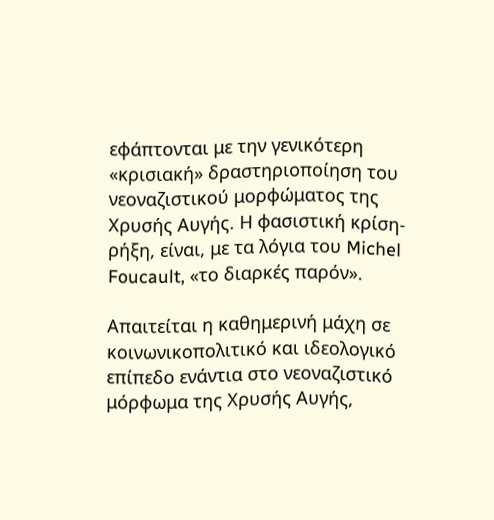εφάπτονται με την γενικότερη «κρισιακή» δραστηριοποίηση του νεοναζιστικού μορφώματος της Χρυσής Αυγής. Η φασιστική κρίση-ρήξη, είναι, με τα λόγια του Michel Foucault, «το διαρκές παρόν».

Απαιτείται η καθημερινή μάχη σε κοινωνικοπολιτικό και ιδεολογικό επίπεδο ενάντια στο νεοναζιστικό μόρφωμα της Χρυσής Αυγής,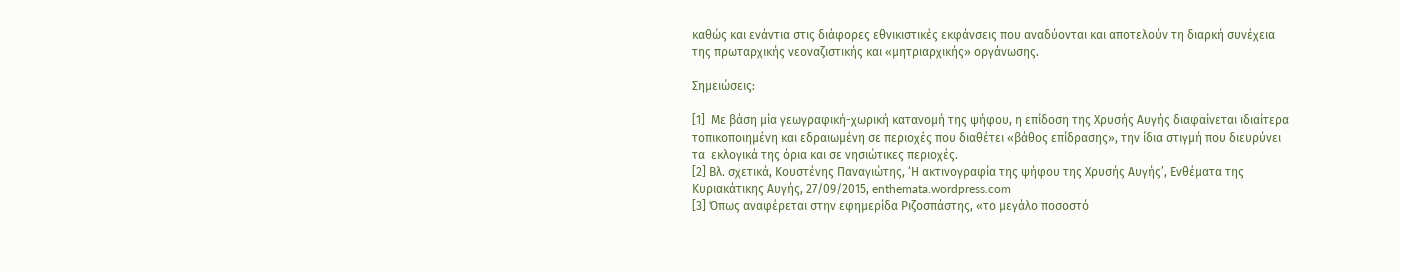καθώς και ενάντια στις διάφορες εθνικιστικές εκφάνσεις που αναδύονται και αποτελούν τη διαρκή συνέχεια της πρωταρχικής νεοναζιστικής και «μητριαρχικής» οργάνωσης.

Σημειώσεις:

[1]  Με βάση μία γεωγραφική-χωρική κατανομή της ψήφου, η επίδοση της Χρυσής Αυγής διαφαίνεται ιδιαίτερα τοπικοποιημένη και εδραιωμένη σε περιοχές που διαθέτει «βάθος επίδρασης», την ίδια στιγμή που διευρύνει τα  εκλογικά της όρια και σε νησιώτικες περιοχές.
[2] Βλ. σχετικά, Κουστένης Παναγιώτης, ‘Η ακτινογραφία της ψήφου της Χρυσής Αυγής’, Ενθέματα της Κυριακάτικης Αυγής, 27/09/2015, enthemata.wordpress.com
[3] Όπως αναφέρεται στην εφημερίδα Ριζοσπάστης, «το μεγάλο ποσοστό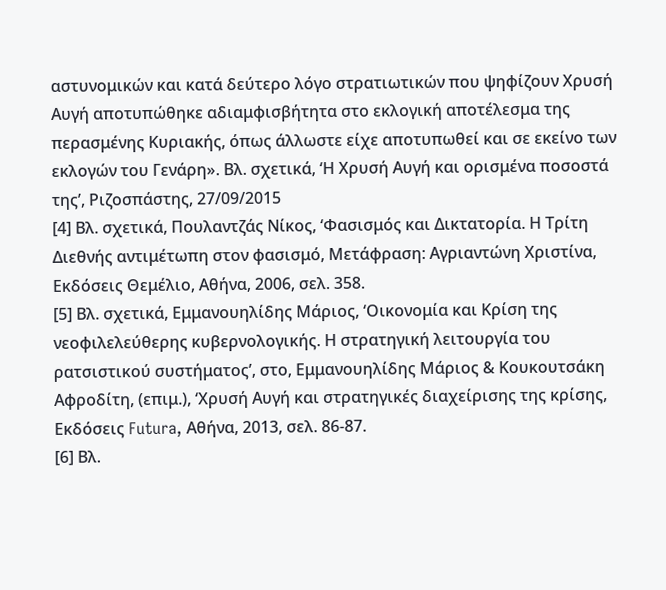αστυνομικών και κατά δεύτερο λόγο στρατιωτικών που ψηφίζουν Χρυσή Αυγή αποτυπώθηκε αδιαμφισβήτητα στο εκλογική αποτέλεσμα της περασμένης Κυριακής, όπως άλλωστε είχε αποτυπωθεί και σε εκείνο των εκλογών του Γενάρη». Βλ. σχετικά, ‘Η Χρυσή Αυγή και ορισμένα ποσοστά της’, Ριζοσπάστης, 27/09/2015
[4] Βλ. σχετικά, Πουλαντζάς Νίκος, ‘Φασισμός και Δικτατορία. Η Τρίτη Διεθνής αντιμέτωπη στον φασισμό, Μετάφραση: Αγριαντώνη Χριστίνα, Εκδόσεις Θεμέλιο, Αθήνα, 2006, σελ. 358.
[5] Βλ. σχετικά, Εμμανουηλίδης Μάριος, ‘Οικονομία και Κρίση της νεοφιλελεύθερης κυβερνολογικής. Η στρατηγική λειτουργία του ρατσιστικού συστήματος’, στο, Εμμανουηλίδης Μάριος & Κουκουτσάκη Αφροδίτη, (επιμ.), ‘Χρυσή Αυγή και στρατηγικές διαχείρισης της κρίσης, Εκδόσεις Futura, Αθήνα, 2013, σελ. 86-87.
[6] Βλ.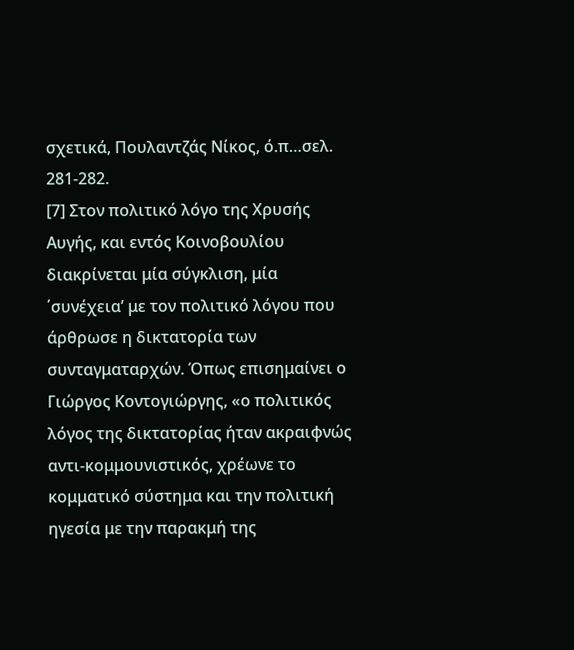σχετικά, Πουλαντζάς Νίκος, ό.π…σελ. 281-282.
[7] Στον πολιτικό λόγο της Χρυσής Αυγής, και εντός Κοινοβουλίου διακρίνεται μία σύγκλιση, μία ΄συνέχεια’ με τον πολιτικό λόγου που άρθρωσε η δικτατορία των συνταγματαρχών. Όπως επισημαίνει ο Γιώργος Κοντογιώργης, «ο πολιτικός λόγος της δικτατορίας ήταν ακραιφνώς αντι-κομμουνιστικός, χρέωνε το κομματικό σύστημα και την πολιτική ηγεσία με την παρακμή της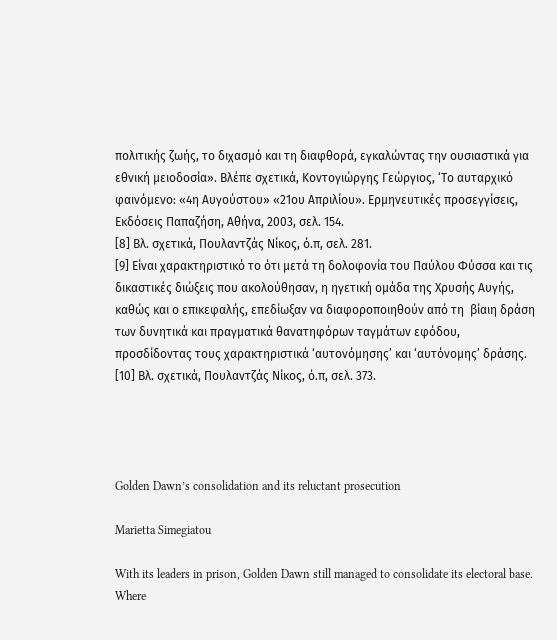πολιτικής ζωής, το διχασμό και τη διαφθορά, εγκαλώντας την ουσιαστικά για εθνική μειοδοσία». Βλέπε σχετικά, Κοντογιώργης Γεώργιος, ‘Το αυταρχικό φαινόμενο: «4η Αυγούστου» «21ου Απριλίου». Ερμηνευτικές προσεγγίσεις, Εκδόσεις Παπαζήση, Αθήνα, 2003, σελ. 154.
[8] Βλ. σχετικά, Πουλαντζάς Νίκος, ό.π, σελ. 281.
[9] Είναι χαρακτηριστικό το ότι μετά τη δολοφονία του Παύλου Φύσσα και τις δικαστικές διώξεις που ακολούθησαν, η ηγετική ομάδα της Χρυσής Αυγής, καθώς και ο επικεφαλής, επεδίωξαν να διαφοροποιηθούν από τη  βίαιη δράση των δυνητικά και πραγματικά θανατηφόρων ταγμάτων εφόδου, προσδίδοντας τους χαρακτηριστικά ‘αυτονόμησης’ και ‘αυτόνομης’ δράσης.
[10] Βλ. σχετικά, Πουλαντζάς Νίκος, ό.π, σελ. 373.




Golden Dawn’s consolidation and its reluctant prosecution

Marietta Simegiatou

With its leaders in prison, Golden Dawn still managed to consolidate its electoral base. Where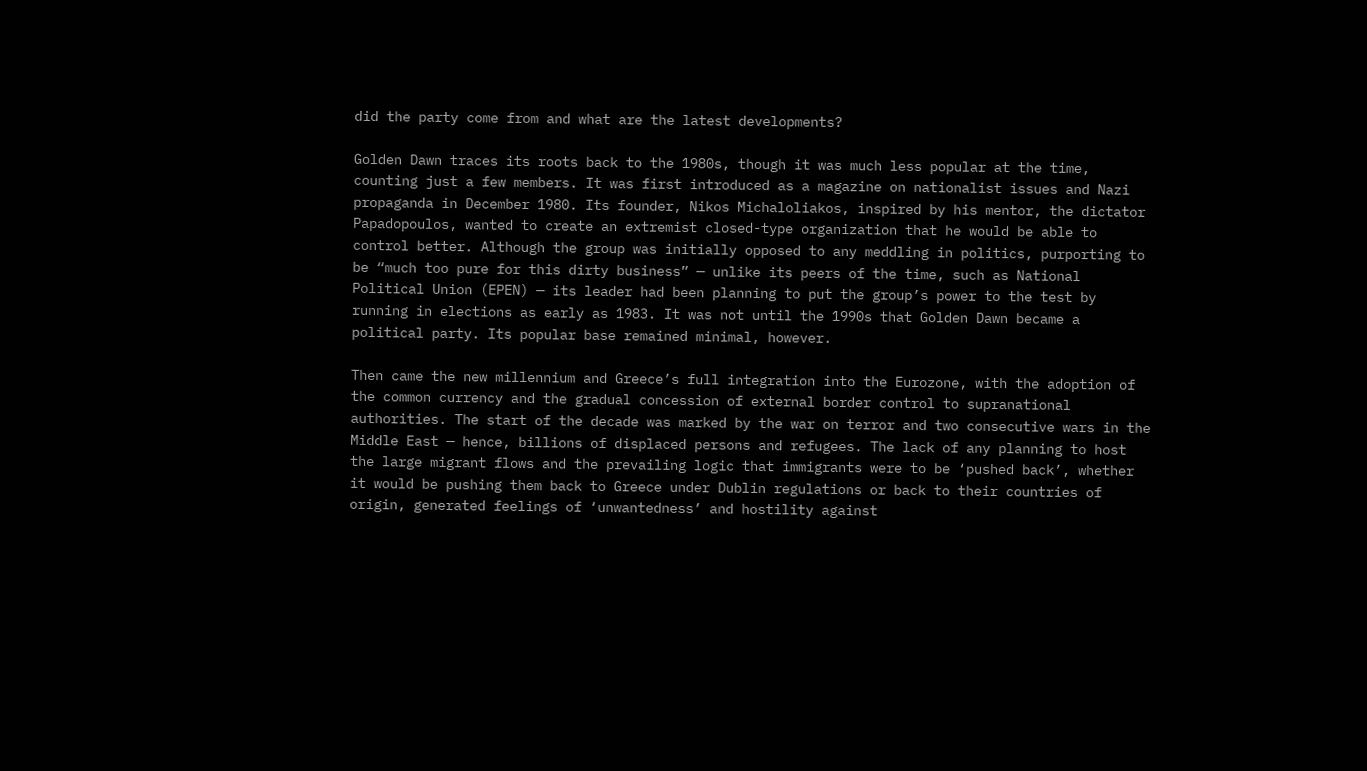did the party come from and what are the latest developments?

Golden Dawn traces its roots back to the 1980s, though it was much less popular at the time, counting just a few members. It was first introduced as a magazine on nationalist issues and Nazi propaganda in December 1980. Its founder, Nikos Michaloliakos, inspired by his mentor, the dictator Papadopoulos, wanted to create an extremist closed-type organization that he would be able to control better. Although the group was initially opposed to any meddling in politics, purporting to be “much too pure for this dirty business” — unlike its peers of the time, such as National Political Union (EPEN) — its leader had been planning to put the group’s power to the test by running in elections as early as 1983. It was not until the 1990s that Golden Dawn became a political party. Its popular base remained minimal, however.

Then came the new millennium and Greece’s full integration into the Eurozone, with the adoption of the common currency and the gradual concession of external border control to supranational authorities. The start of the decade was marked by the war on terror and two consecutive wars in the Middle East — hence, billions of displaced persons and refugees. The lack of any planning to host the large migrant flows and the prevailing logic that immigrants were to be ‘pushed back’, whether it would be pushing them back to Greece under Dublin regulations or back to their countries of origin, generated feelings of ‘unwantedness’ and hostility against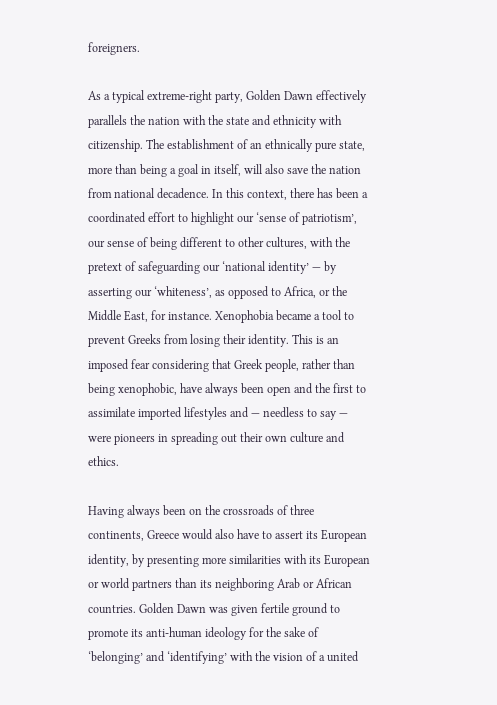foreigners.

As a typical extreme-right party, Golden Dawn effectively parallels the nation with the state and ethnicity with citizenship. The establishment of an ethnically pure state, more than being a goal in itself, will also save the nation from national decadence. In this context, there has been a coordinated effort to highlight our ‘sense of patriotism’, our sense of being different to other cultures, with the pretext of safeguarding our ‘national identity’ — by asserting our ‘whiteness’, as opposed to Africa, or the Middle East, for instance. Xenophobia became a tool to prevent Greeks from losing their identity. This is an imposed fear considering that Greek people, rather than being xenophobic, have always been open and the first to assimilate imported lifestyles and — needless to say — were pioneers in spreading out their own culture and ethics.

Having always been on the crossroads of three continents, Greece would also have to assert its European identity, by presenting more similarities with its European or world partners than its neighboring Arab or African countries. Golden Dawn was given fertile ground to promote its anti-human ideology for the sake of ‘belonging’ and ‘identifying’ with the vision of a united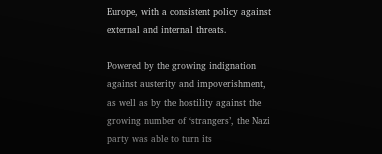Europe, with a consistent policy against external and internal threats.

Powered by the growing indignation against austerity and impoverishment, as well as by the hostility against the growing number of ‘strangers’, the Nazi party was able to turn its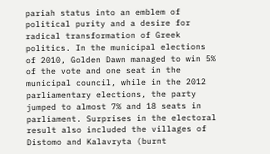pariah status into an emblem of political purity and a desire for radical transformation of Greek politics. In the municipal elections of 2010, Golden Dawn managed to win 5% of the vote and one seat in the municipal council, while in the 2012 parliamentary elections, the party jumped to almost 7% and 18 seats in parliament. Surprises in the electoral result also included the villages of Distomo and Kalavryta (burnt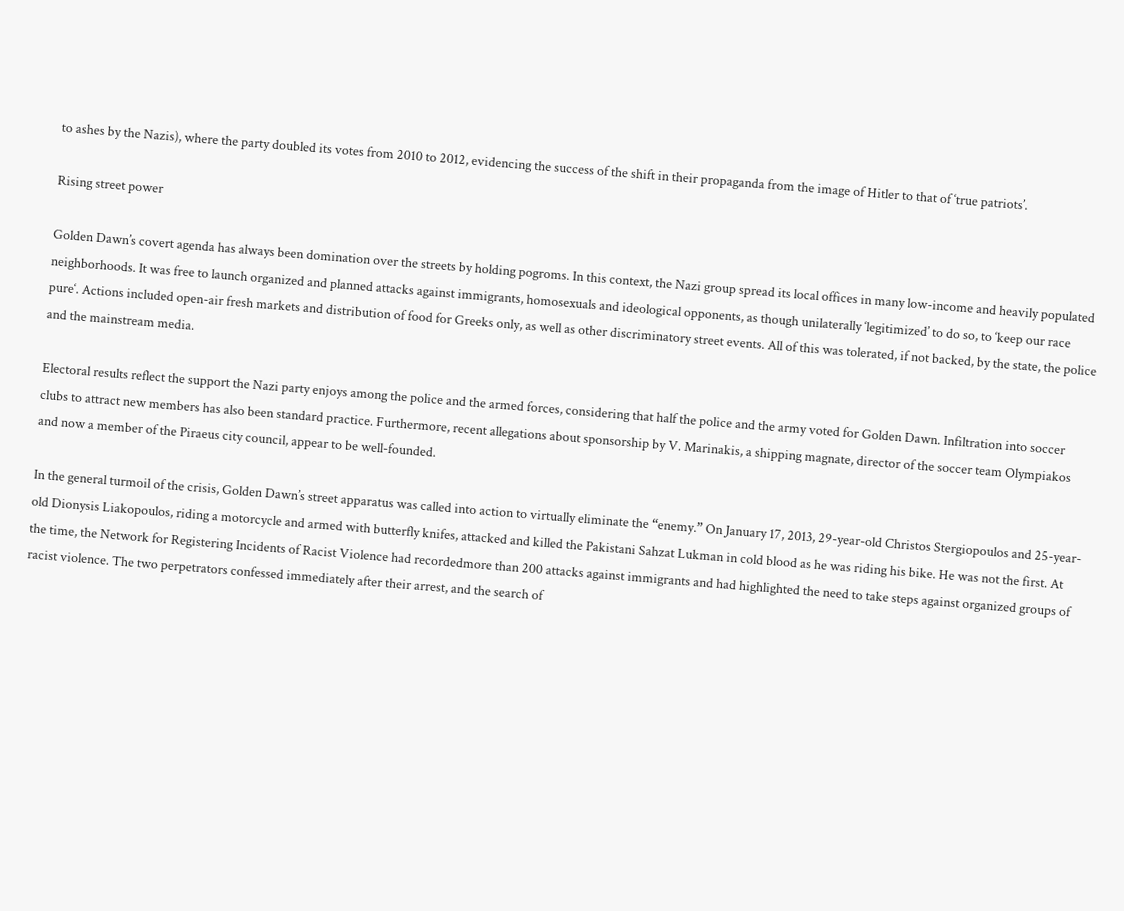to ashes by the Nazis), where the party doubled its votes from 2010 to 2012, evidencing the success of the shift in their propaganda from the image of Hitler to that of ‘true patriots’.

Rising street power

Golden Dawn’s covert agenda has always been domination over the streets by holding pogroms. In this context, the Nazi group spread its local offices in many low-income and heavily populated neighborhoods. It was free to launch organized and planned attacks against immigrants, homosexuals and ideological opponents, as though unilaterally ‘legitimized’ to do so, to ‘keep our race pure‘. Actions included open-air fresh markets and distribution of food for Greeks only, as well as other discriminatory street events. All of this was tolerated, if not backed, by the state, the police and the mainstream media.

Electoral results reflect the support the Nazi party enjoys among the police and the armed forces, considering that half the police and the army voted for Golden Dawn. Infiltration into soccer clubs to attract new members has also been standard practice. Furthermore, recent allegations about sponsorship by V. Marinakis, a shipping magnate, director of the soccer team Olympiakos and now a member of the Piraeus city council, appear to be well-founded.

In the general turmoil of the crisis, Golden Dawn’s street apparatus was called into action to virtually eliminate the “enemy.” On January 17, 2013, 29-year-old Christos Stergiopoulos and 25-year-old Dionysis Liakopoulos, riding a motorcycle and armed with butterfly knifes, attacked and killed the Pakistani Sahzat Lukman in cold blood as he was riding his bike. He was not the first. At the time, the Network for Registering Incidents of Racist Violence had recordedmore than 200 attacks against immigrants and had highlighted the need to take steps against organized groups of racist violence. The two perpetrators confessed immediately after their arrest, and the search of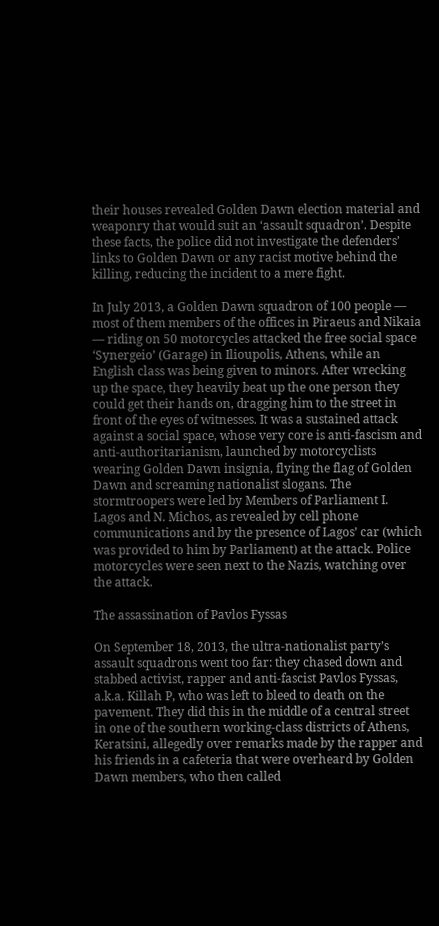their houses revealed Golden Dawn election material and weaponry that would suit an ‘assault squadron’. Despite these facts, the police did not investigate the defenders’ links to Golden Dawn or any racist motive behind the killing, reducing the incident to a mere fight.

In July 2013, a Golden Dawn squadron of 100 people — most of them members of the offices in Piraeus and Nikaia — riding on 50 motorcycles attacked the free social space ‘Synergeio’ (Garage) in Ilioupolis, Athens, while an English class was being given to minors. After wrecking up the space, they heavily beat up the one person they could get their hands on, dragging him to the street in front of the eyes of witnesses. It was a sustained attack against a social space, whose very core is anti-fascism and anti-authoritarianism, launched by motorcyclists wearing Golden Dawn insignia, flying the flag of Golden Dawn and screaming nationalist slogans. The stormtroopers were led by Members of Parliament I. Lagos and N. Michos, as revealed by cell phone communications and by the presence of Lagos’ car (which was provided to him by Parliament) at the attack. Police motorcycles were seen next to the Nazis, watching over the attack.

The assassination of Pavlos Fyssas

On September 18, 2013, the ultra-nationalist party’s assault squadrons went too far: they chased down and stabbed activist, rapper and anti-fascist Pavlos Fyssas, a.k.a. Killah P, who was left to bleed to death on the pavement. They did this in the middle of a central street in one of the southern working-class districts of Athens, Keratsini, allegedly over remarks made by the rapper and his friends in a cafeteria that were overheard by Golden Dawn members, who then called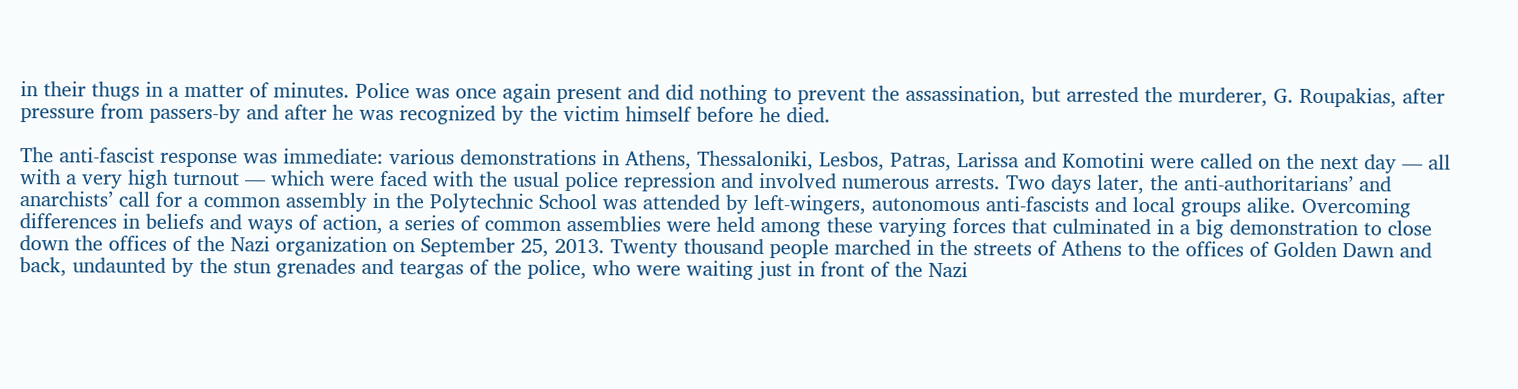in their thugs in a matter of minutes. Police was once again present and did nothing to prevent the assassination, but arrested the murderer, G. Roupakias, after pressure from passers-by and after he was recognized by the victim himself before he died.

The anti-fascist response was immediate: various demonstrations in Athens, Thessaloniki, Lesbos, Patras, Larissa and Komotini were called on the next day — all with a very high turnout — which were faced with the usual police repression and involved numerous arrests. Two days later, the anti-authoritarians’ and anarchists’ call for a common assembly in the Polytechnic School was attended by left-wingers, autonomous anti-fascists and local groups alike. Overcoming differences in beliefs and ways of action, a series of common assemblies were held among these varying forces that culminated in a big demonstration to close down the offices of the Nazi organization on September 25, 2013. Twenty thousand people marched in the streets of Athens to the offices of Golden Dawn and back, undaunted by the stun grenades and teargas of the police, who were waiting just in front of the Nazi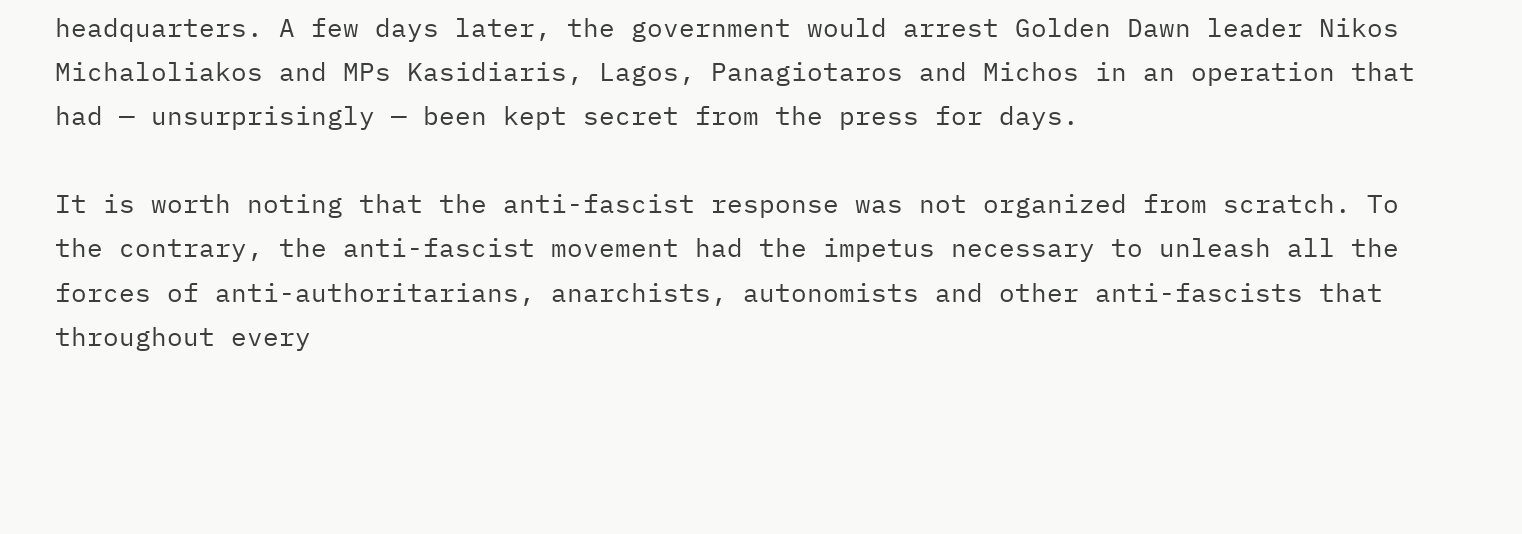headquarters. A few days later, the government would arrest Golden Dawn leader Nikos Michaloliakos and MPs Kasidiaris, Lagos, Panagiotaros and Michos in an operation that had — unsurprisingly — been kept secret from the press for days.

It is worth noting that the anti-fascist response was not organized from scratch. To the contrary, the anti-fascist movement had the impetus necessary to unleash all the forces of anti-authoritarians, anarchists, autonomists and other anti-fascists that throughout every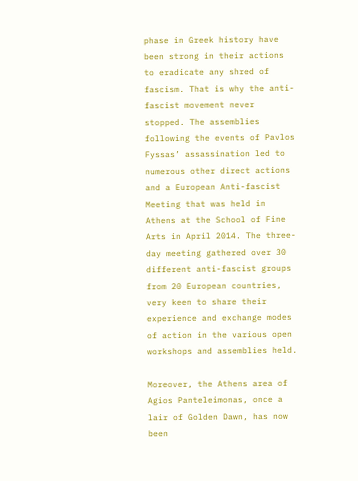phase in Greek history have been strong in their actions to eradicate any shred of fascism. That is why the anti-fascist movement never stopped. The assemblies following the events of Pavlos Fyssas’ assassination led to numerous other direct actions and a European Anti-fascist Meeting that was held in Athens at the School of Fine Arts in April 2014. The three-day meeting gathered over 30 different anti-fascist groups from 20 European countries, very keen to share their experience and exchange modes of action in the various open workshops and assemblies held.

Moreover, the Athens area of Agios Panteleimonas, once a lair of Golden Dawn, has now been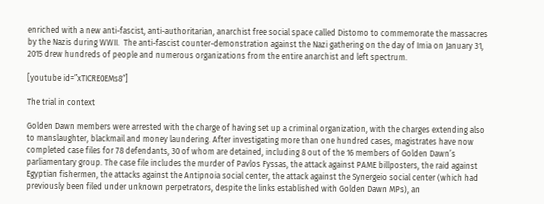enriched with a new anti-fascist, anti-authoritarian, anarchist free social space called Distomo to commemorate the massacres by the Nazis during WWII.  The anti-fascist counter-demonstration against the Nazi gathering on the day of Imia on January 31, 2015 drew hundreds of people and numerous organizations from the entire anarchist and left spectrum.

[youtube id=”xTICRE0EMs8″]

The trial in context

Golden Dawn members were arrested with the charge of having set up a criminal organization, with the charges extending also to manslaughter, blackmail and money laundering. After investigating more than one hundred cases, magistrates have now completed case files for 78 defendants, 30 of whom are detained, including 8 out of the 16 members of Golden Dawn’s parliamentary group. The case file includes the murder of Pavlos Fyssas, the attack against PAME billposters, the raid against Egyptian fishermen, the attacks against the Antipnoia social center, the attack against the Synergeio social center (which had previously been filed under unknown perpetrators, despite the links established with Golden Dawn MPs), an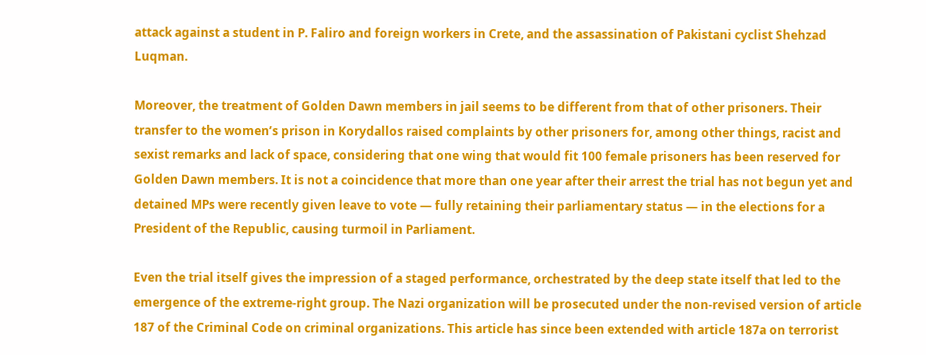attack against a student in P. Faliro and foreign workers in Crete, and the assassination of Pakistani cyclist Shehzad Luqman.

Moreover, the treatment of Golden Dawn members in jail seems to be different from that of other prisoners. Their transfer to the women’s prison in Korydallos raised complaints by other prisoners for, among other things, racist and sexist remarks and lack of space, considering that one wing that would fit 100 female prisoners has been reserved for Golden Dawn members. It is not a coincidence that more than one year after their arrest the trial has not begun yet and detained MPs were recently given leave to vote — fully retaining their parliamentary status — in the elections for a President of the Republic, causing turmoil in Parliament.

Even the trial itself gives the impression of a staged performance, orchestrated by the deep state itself that led to the emergence of the extreme-right group. The Nazi organization will be prosecuted under the non-revised version of article 187 of the Criminal Code on criminal organizations. This article has since been extended with article 187a on terrorist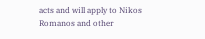acts and will apply to Nikos Romanos and other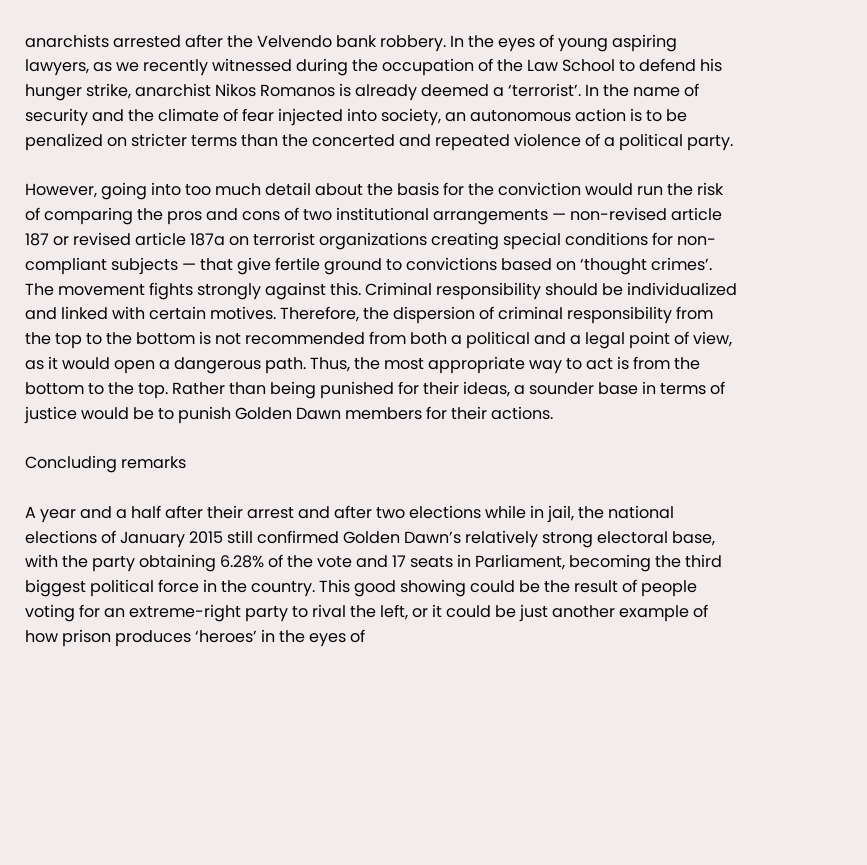anarchists arrested after the Velvendo bank robbery. In the eyes of young aspiring lawyers, as we recently witnessed during the occupation of the Law School to defend his hunger strike, anarchist Nikos Romanos is already deemed a ‘terrorist’. In the name of security and the climate of fear injected into society, an autonomous action is to be penalized on stricter terms than the concerted and repeated violence of a political party.

However, going into too much detail about the basis for the conviction would run the risk of comparing the pros and cons of two institutional arrangements — non-revised article 187 or revised article 187a on terrorist organizations creating special conditions for non-compliant subjects — that give fertile ground to convictions based on ‘thought crimes’. The movement fights strongly against this. Criminal responsibility should be individualized and linked with certain motives. Therefore, the dispersion of criminal responsibility from the top to the bottom is not recommended from both a political and a legal point of view, as it would open a dangerous path. Thus, the most appropriate way to act is from the bottom to the top. Rather than being punished for their ideas, a sounder base in terms of justice would be to punish Golden Dawn members for their actions.

Concluding remarks

A year and a half after their arrest and after two elections while in jail, the national elections of January 2015 still confirmed Golden Dawn’s relatively strong electoral base, with the party obtaining 6.28% of the vote and 17 seats in Parliament, becoming the third biggest political force in the country. This good showing could be the result of people voting for an extreme-right party to rival the left, or it could be just another example of how prison produces ‘heroes’ in the eyes of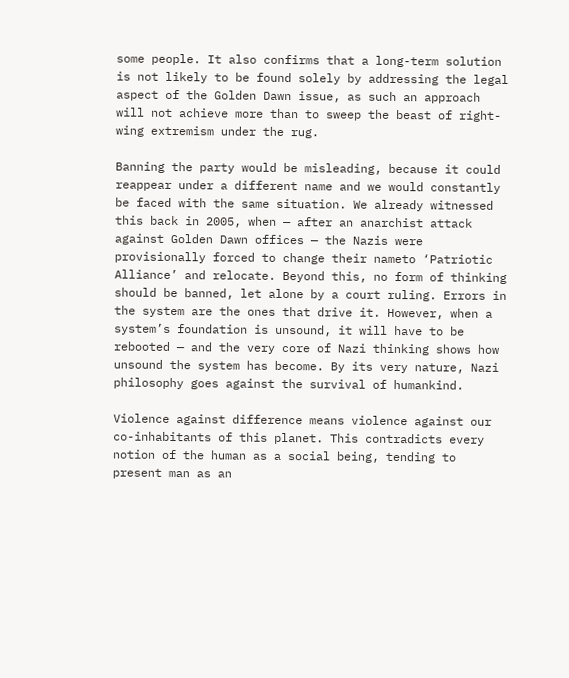some people. It also confirms that a long-term solution is not likely to be found solely by addressing the legal aspect of the Golden Dawn issue, as such an approach will not achieve more than to sweep the beast of right-wing extremism under the rug.

Banning the party would be misleading, because it could reappear under a different name and we would constantly be faced with the same situation. We already witnessed this back in 2005, when — after an anarchist attack against Golden Dawn offices — the Nazis were provisionally forced to change their nameto ‘Patriotic Alliance’ and relocate. Beyond this, no form of thinking should be banned, let alone by a court ruling. Errors in the system are the ones that drive it. However, when a system’s foundation is unsound, it will have to be rebooted — and the very core of Nazi thinking shows how unsound the system has become. By its very nature, Nazi philosophy goes against the survival of humankind.

Violence against difference means violence against our co-inhabitants of this planet. This contradicts every notion of the human as a social being, tending to present man as an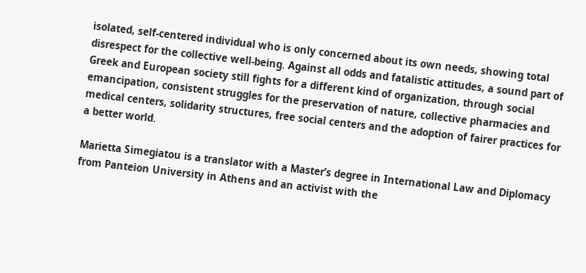isolated, self-centered individual who is only concerned about its own needs, showing total disrespect for the collective well-being. Against all odds and fatalistic attitudes, a sound part of Greek and European society still fights for a different kind of organization, through social emancipation, consistent struggles for the preservation of nature, collective pharmacies and medical centers, solidarity structures, free social centers and the adoption of fairer practices for a better world.

Marietta Simegiatou is a translator with a Master’s degree in International Law and Diplomacy from Panteion University in Athens and an activist with the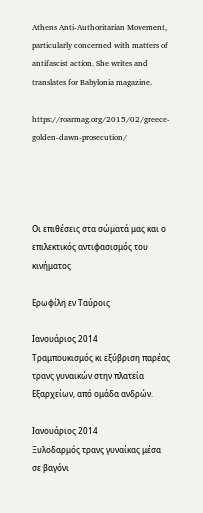Athens Anti-Authoritarian Movement, particularly concerned with matters of antifascist action. She writes and translates for Babylonia magazine.

https://roarmag.org/2015/02/greece-golden-dawn-prosecution/




Οι επιθέσεις στα σώματά μας και ο επιλεκτικός αντιφασισμός του κινήματος

Ερωφίλη εν Ταύροις

Ιανουάριος 2014
Τραμπουκισμός κι εξύβριση παρέας τρανς γυναικών στην πλατεία Εξαρχείων, από ομάδα ανδρών.

Ιανουάριος 2014
Ξυλοδαρμός τρανς γυναίκας μέσα σε βαγόνι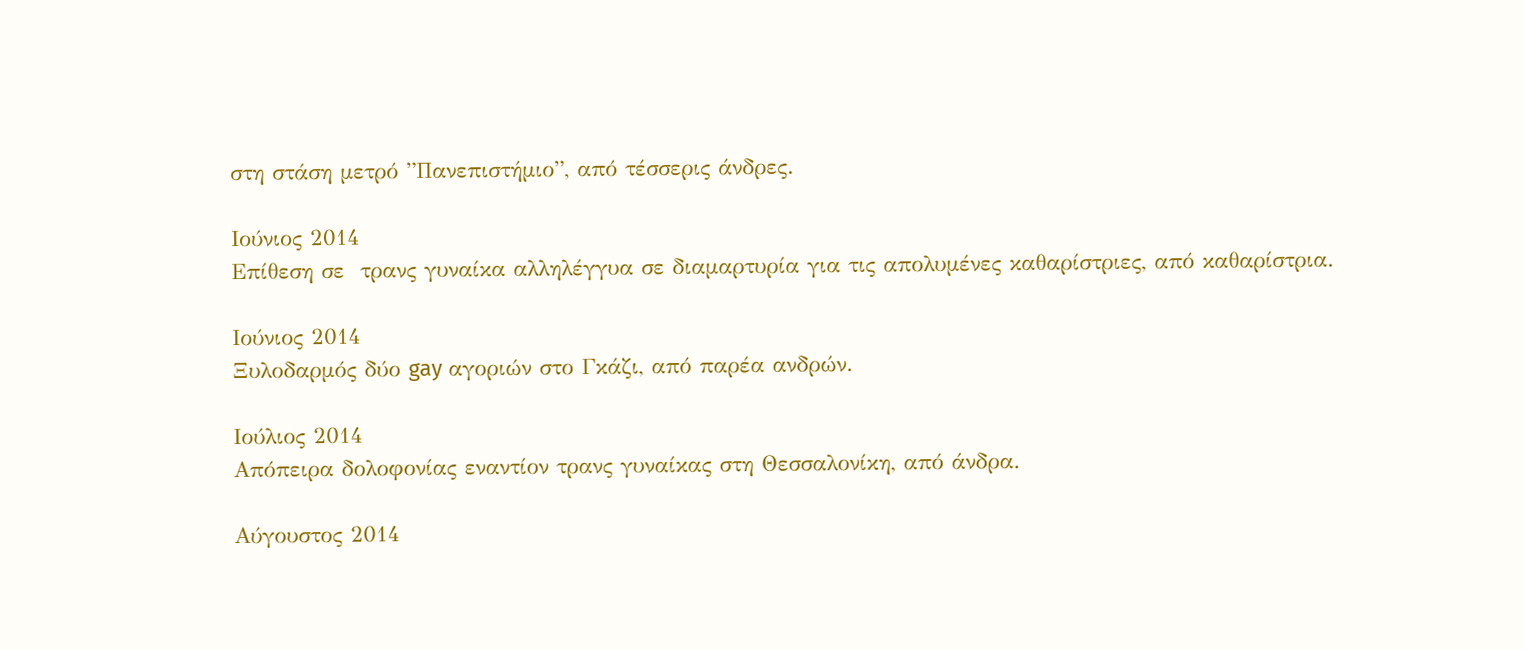στη στάση μετρό ”Πανεπιστήμιο”, από τέσσερις άνδρες.

Ιούνιος 2014
Επίθεση σε  τρανς γυναίκα αλληλέγγυα σε διαμαρτυρία για τις απολυμένες καθαρίστριες, από καθαρίστρια.

Ιούνιος 2014
Ξυλοδαρμός δύο gay αγοριών στο Γκάζι, από παρέα ανδρών.

Ιούλιος 2014
Απόπειρα δολοφονίας εναντίον τρανς γυναίκας στη Θεσσαλονίκη, από άνδρα.

Αύγουστος 2014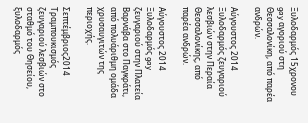Ξυλοδαρμός 15χρονου gay αγοριού στη Θεσσαλονίκη, από παρέα ανδρών.

Αύγουστος 2014
Ξυλοδαρμός ζευγαριού λεσβιών στην Περαία Θεσσαλονίκης, από παρέα ανδρών.

Αύγουστος 2014
Ξυλοδαρμός gay ζευγαριού στην Πλατεία Βαρνάβα στο Παγκράτι, από πολυάριθμη ομάδα χρυσαυγιτών της περιοχής.

Σεπτέμβριος2014
Τραμπουκισμός ζευγαριού λεσβιών στο σταθμό του Θησείου, ξυλοδαρμός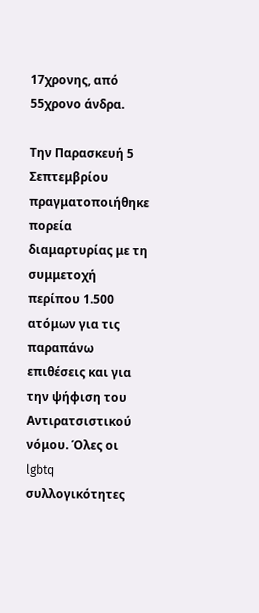17χρονης, από 55χρονο άνδρα.

Την Παρασκευή 5 Σεπτεμβρίου πραγματοποιήθηκε πορεία διαμαρτυρίας με τη συμμετοχή περίπου 1.500 ατόμων για τις παραπάνω επιθέσεις και για την ψήφιση του Αντιρατσιστικού νόμου. Όλες οι lgbtq συλλογικότητες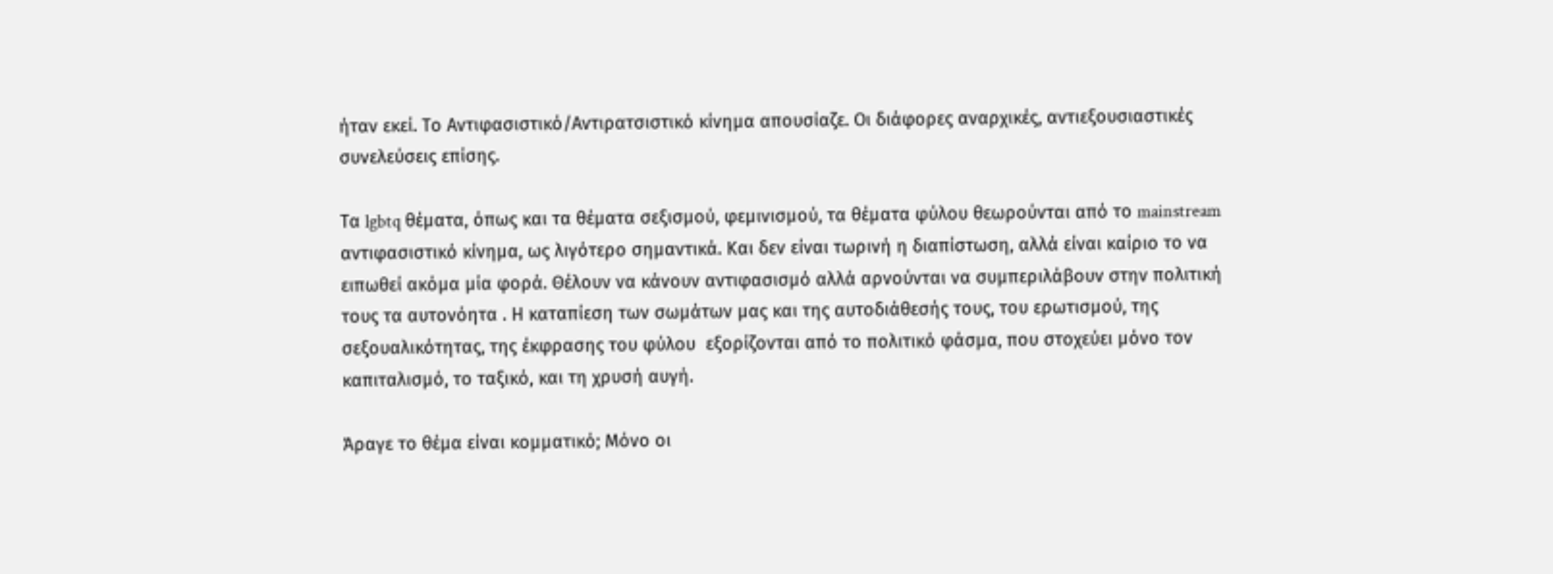ήταν εκεί. Το Αντιφασιστικό/Αντιρατσιστικό κίνημα απουσίαζε. Οι διάφορες αναρχικές, αντιεξουσιαστικές συνελεύσεις επίσης.

Τα lgbtq θέματα, όπως και τα θέματα σεξισμού, φεμινισμού, τα θέματα φύλου θεωρούνται από το mainstream αντιφασιστικό κίνημα, ως λιγότερο σημαντικά. Και δεν είναι τωρινή η διαπίστωση, αλλά είναι καίριο το να ειπωθεί ακόμα μία φορά. Θέλουν να κάνουν αντιφασισμό αλλά αρνούνται να συμπεριλάβουν στην πολιτική τους τα αυτονόητα . Η καταπίεση των σωμάτων μας και της αυτοδιάθεσής τους, του ερωτισμού, της σεξουαλικότητας, της έκφρασης του φύλου  εξορίζονται από το πολιτικό φάσμα, που στοχεύει μόνο τον καπιταλισμό, το ταξικό, και τη χρυσή αυγή.

Άραγε το θέμα είναι κομματικό; Μόνο οι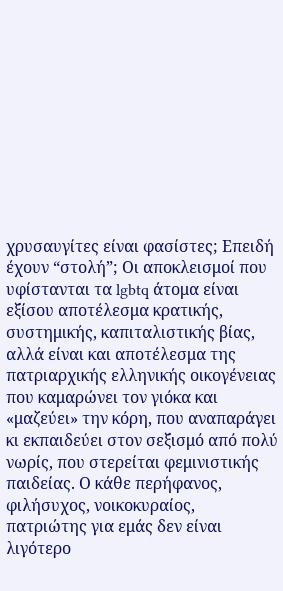χρυσαυγίτες είναι φασίστες; Επειδή έχουν “στολή”; Οι αποκλεισμοί που υφίστανται τα lgbtq άτομα είναι εξίσου αποτέλεσμα κρατικής, συστημικής, καπιταλιστικής βίας, αλλά είναι και αποτέλεσμα της πατριαρχικής ελληνικής οικογένειας που καμαρώνει τον γιόκα και «μαζεύει» την κόρη, που αναπαράγει κι εκπαιδεύει στον σεξισμό από πολύ νωρίς, που στερείται φεμινιστικής παιδείας. Ο κάθε περήφανος, φιλήσυχος, νοικοκυραίος, πατριώτης για εμάς δεν είναι λιγότερο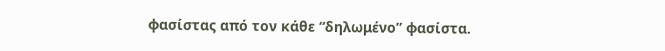φασίστας από τον κάθε “δηλωμένο” φασίστα.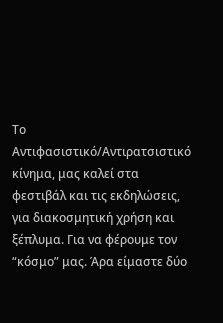Το Αντιφασιστικό/Αντιρατσιστικό κίνημα, μας καλεί στα φεστιβάλ και τις εκδηλώσεις, για διακοσμητική χρήση και ξέπλυμα. Για να φέρουμε τον “κόσμο” μας. Άρα είμαστε δύο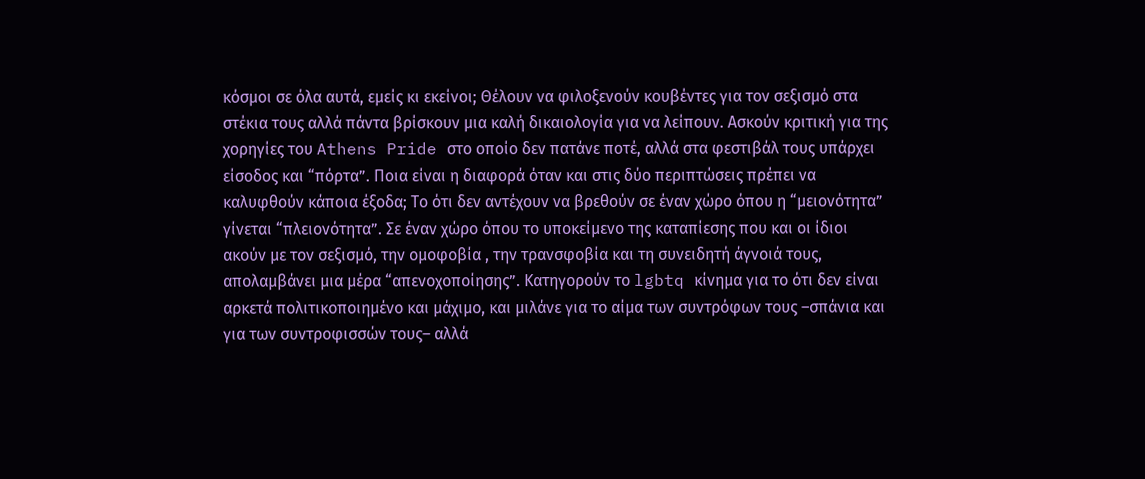κόσμοι σε όλα αυτά, εμείς κι εκείνοι; Θέλουν να φιλοξενούν κουβέντες για τον σεξισμό στα στέκια τους αλλά πάντα βρίσκουν μια καλή δικαιολογία για να λείπουν. Ασκούν κριτική για της χορηγίες του Athens Pride στο οποίο δεν πατάνε ποτέ, αλλά στα φεστιβάλ τους υπάρχει είσοδος και “πόρτα”. Ποια είναι η διαφορά όταν και στις δύο περιπτώσεις πρέπει να καλυφθούν κάποια έξοδα; Το ότι δεν αντέχουν να βρεθούν σε έναν χώρο όπου η “μειονότητα” γίνεται “πλειονότητα”. Σε έναν χώρο όπου το υποκείμενο της καταπίεσης που και οι ίδιοι ακούν με τον σεξισμό, την ομοφοβία , την τρανσφοβία και τη συνειδητή άγνοιά τους, απολαμβάνει μια μέρα “απενοχοποίησης”. Κατηγορούν το lgbtq κίνημα για το ότι δεν είναι αρκετά πολιτικοποιημένο και μάχιμο, και μιλάνε για το αίμα των συντρόφων τους –σπάνια και για των συντροφισσών τους– αλλά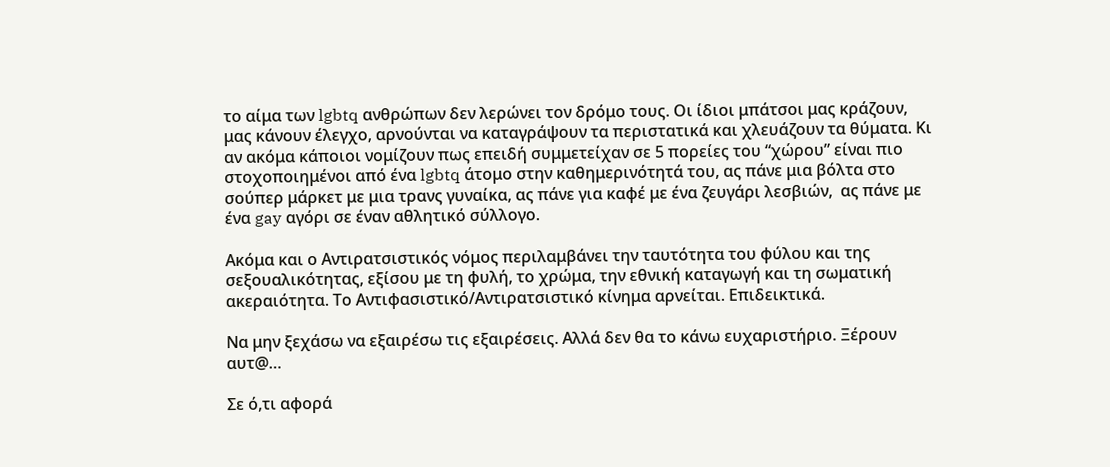το αίμα των lgbtq ανθρώπων δεν λερώνει τον δρόμο τους. Οι ίδιοι μπάτσοι μας κράζουν, μας κάνουν έλεγχο, αρνούνται να καταγράψουν τα περιστατικά και χλευάζουν τα θύματα. Κι αν ακόμα κάποιοι νομίζουν πως επειδή συμμετείχαν σε 5 πορείες του “χώρου” είναι πιο στοχοποιημένοι από ένα lgbtq άτομο στην καθημερινότητά του, ας πάνε μια βόλτα στο σούπερ μάρκετ με μια τρανς γυναίκα, ας πάνε για καφέ με ένα ζευγάρι λεσβιών,  ας πάνε με ένα gay αγόρι σε έναν αθλητικό σύλλογο.

Ακόμα και ο Αντιρατσιστικός νόμος περιλαμβάνει την ταυτότητα του φύλου και της σεξουαλικότητας, εξίσου με τη φυλή, το χρώμα, την εθνική καταγωγή και τη σωματική ακεραιότητα. Το Αντιφασιστικό/Αντιρατσιστικό κίνημα αρνείται. Επιδεικτικά.

Να μην ξεχάσω να εξαιρέσω τις εξαιρέσεις. Αλλά δεν θα το κάνω ευχαριστήριο. Ξέρουν αυτ@…

Σε ό,τι αφορά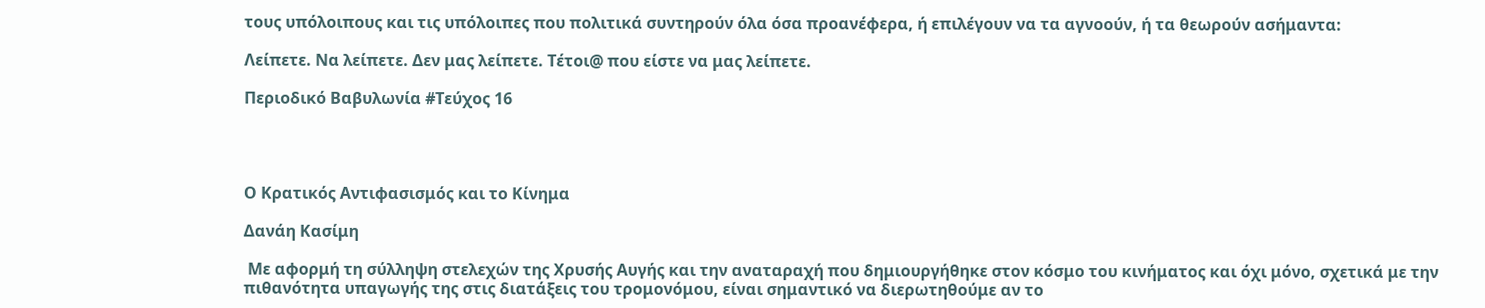τους υπόλοιπους και τις υπόλοιπες που πολιτικά συντηρούν όλα όσα προανέφερα, ή επιλέγουν να τα αγνοούν, ή τα θεωρούν ασήμαντα:

Λείπετε. Να λείπετε. Δεν μας λείπετε. Τέτοι@ που είστε να μας λείπετε.

Περιοδικό Βαβυλωνία #Τεύχος 16




Ο Κρατικός Αντιφασισμός και το Κίνημα

Δανάη Κασίμη

 Με αφορμή τη σύλληψη στελεχών της Χρυσής Αυγής και την αναταραχή που δημιουργήθηκε στον κόσμο του κινήματος και όχι μόνο, σχετικά με την πιθανότητα υπαγωγής της στις διατάξεις του τρομονόμου, είναι σημαντικό να διερωτηθούμε αν το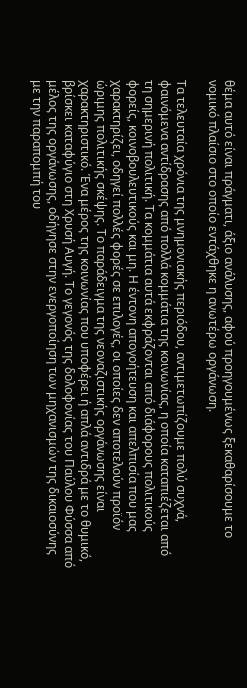θέμα αυτό είναι πράγματι, άξιο ανάλυσης, αφού προηγουμένως ξεκαθαρίσουμε το νομικό πλαίσιο στο οποίο εντάχθηκε η ανωτέρω οργάνωση.

Τα τελευταία χρόνια της μνημονιακής περιόδου, αντιμετωπίζουμε πολύ συχνά, φαινόμενα αντίδρασης από πολλά κομμάτια της κοινωνίας, η οποία καταπιέζεται από τη σημερινή πολιτική. Τα κομμάτια αυτά εκφράζονται από διάφορους πολιτικούς φορείς, κοινοβουλευτικούς και μη. Η έντονη απογοήτευση και απελπισία που μας χαρακτηρίζει, οδηγεί πολλές φορές σε επιλογές, οι οποίες δεν αποτελούν προϊόν ώριμης πολιτικής σκέψης. Το παράδειγμα της νεοναζιστικής οργάνωσης είναι χαρακτηριστικό. Ένα μέρος της κοινωνίας που υποφέρει ή απλά αντιδρά με το θυμικό, βρίσκει καταφύγιο στη Χρυσή Αυγή. Το γεγονός της δολοφονίας του Παύλου Φύσσα από μέλος της οργάνωσης, οδήγησε στην ενεργοποίηση των μηχανισμών της δικαιοσύνης με την παραπομπή του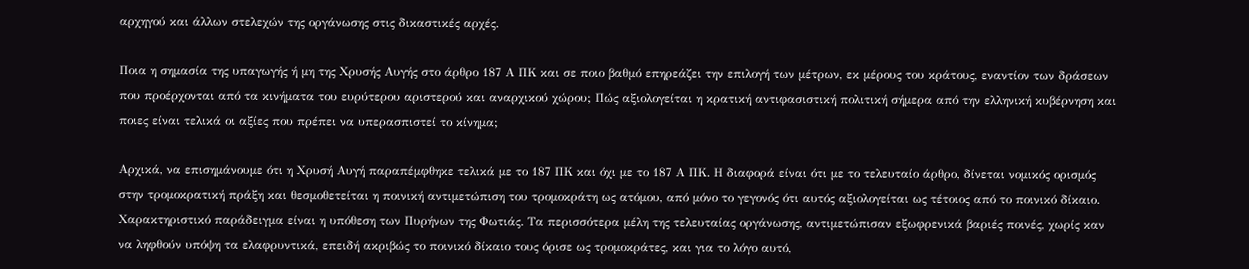αρχηγού και άλλων στελεχών της οργάνωσης στις δικαστικές αρχές.

Ποια η σημασία της υπαγωγής ή μη της Χρυσής Αυγής στο άρθρο 187 Α ΠΚ και σε ποιο βαθμό επηρεάζει την επιλογή των μέτρων, εκ μέρους του κράτους, εναντίον των δράσεων που προέρχονται από τα κινήματα του ευρύτερου αριστερού και αναρχικού χώρου; Πώς αξιολογείται η κρατική αντιφασιστική πολιτική σήμερα από την ελληνική κυβέρνηση και ποιες είναι τελικά οι αξίες που πρέπει να υπερασπιστεί το κίνημα;

Αρχικά, να επισημάνουμε ότι η Χρυσή Αυγή παραπέμφθηκε τελικά με το 187 ΠΚ και όχι με το 187 Α ΠΚ. Η διαφορά είναι ότι με το τελευταίο άρθρο, δίνεται νομικός ορισμός στην τρομοκρατική πράξη και θεσμοθετείται η ποινική αντιμετώπιση του τρομοκράτη ως ατόμου, από μόνο το γεγονός ότι αυτός αξιολογείται ως τέτοιος από το ποινικό δίκαιο. Χαρακτηριστικό παράδειγμα είναι η υπόθεση των Πυρήνων της Φωτιάς. Τα περισσότερα μέλη της τελευταίας οργάνωσης, αντιμετώπισαν εξωφρενικά βαριές ποινές, χωρίς καν να ληφθούν υπόψη τα ελαφρυντικά, επειδή ακριβώς το ποινικό δίκαιο τους όρισε ως τρομοκράτες, και για το λόγο αυτό,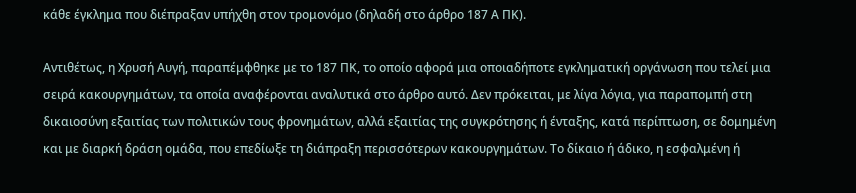κάθε έγκλημα που διέπραξαν υπήχθη στον τρομονόμο (δηλαδή στο άρθρο 187 Α ΠΚ).

Αντιθέτως, η Χρυσή Αυγή, παραπέμφθηκε με το 187 ΠΚ, το οποίο αφορά μια οποιαδήποτε εγκληματική οργάνωση που τελεί μια σειρά κακουργημάτων, τα οποία αναφέρονται αναλυτικά στο άρθρο αυτό. Δεν πρόκειται, με λίγα λόγια, για παραπομπή στη δικαιοσύνη εξαιτίας των πολιτικών τους φρονημάτων, αλλά εξαιτίας της συγκρότησης ή ένταξης, κατά περίπτωση, σε δομημένη και με διαρκή δράση ομάδα, που επεδίωξε τη διάπραξη περισσότερων κακουργημάτων. Το δίκαιο ή άδικο, η εσφαλμένη ή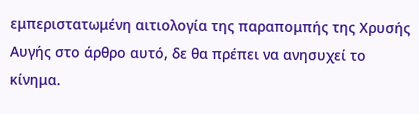εμπεριστατωμένη αιτιολογία της παραπομπής της Χρυσής Αυγής στο άρθρο αυτό, δε θα πρέπει να ανησυχεί το κίνημα.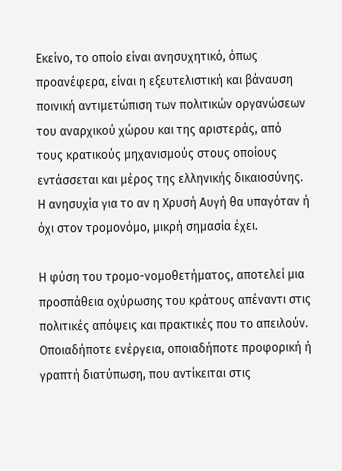Εκείνο, το οποίο είναι ανησυχητικό, όπως προανέφερα, είναι η εξευτελιστική και βάναυση ποινική αντιμετώπιση των πολιτικών οργανώσεων του αναρχικού χώρου και της αριστεράς, από τους κρατικούς μηχανισμούς στους οποίους εντάσσεται και μέρος της ελληνικής δικαιοσύνης. Η ανησυχία για το αν η Χρυσή Αυγή θα υπαγόταν ή όχι στον τρομονόμο, μικρή σημασία έχει.

Η φύση του τρομο-νομοθετήματος, αποτελεί μια προσπάθεια οχύρωσης του κράτους απέναντι στις πολιτικές απόψεις και πρακτικές που το απειλούν. Οποιαδήποτε ενέργεια, οποιαδήποτε προφορική ή γραπτή διατύπωση, που αντίκειται στις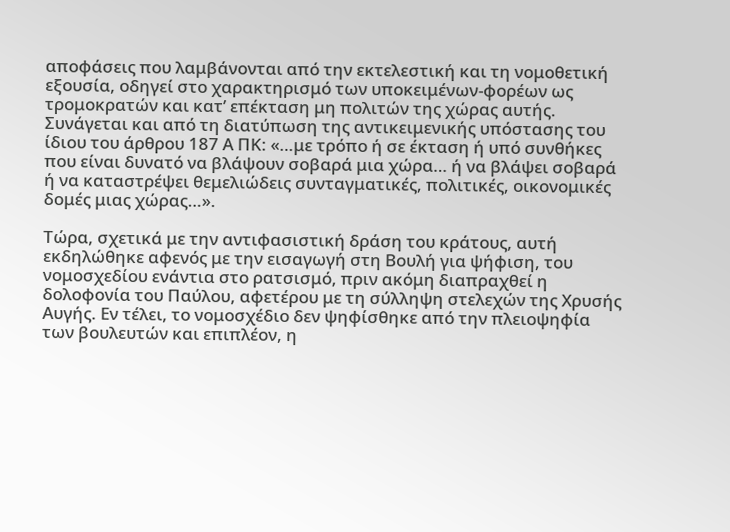αποφάσεις που λαμβάνονται από την εκτελεστική και τη νομοθετική εξουσία, οδηγεί στο χαρακτηρισμό των υποκειμένων-φορέων ως τρομοκρατών και κατ’ επέκταση μη πολιτών της χώρας αυτής. Συνάγεται και από τη διατύπωση της αντικειμενικής υπόστασης του ίδιου του άρθρου 187 Α ΠΚ: «…με τρόπο ή σε έκταση ή υπό συνθήκες που είναι δυνατό να βλάψουν σοβαρά μια χώρα… ή να βλάψει σοβαρά ή να καταστρέψει θεμελιώδεις συνταγματικές, πολιτικές, οικονομικές δομές μιας χώρας…».

Τώρα, σχετικά με την αντιφασιστική δράση του κράτους, αυτή εκδηλώθηκε αφενός με την εισαγωγή στη Βουλή για ψήφιση, του νομοσχεδίου ενάντια στο ρατσισμό, πριν ακόμη διαπραχθεί η δολοφονία του Παύλου, αφετέρου με τη σύλληψη στελεχών της Χρυσής Αυγής. Εν τέλει, το νομοσχέδιο δεν ψηφίσθηκε από την πλειοψηφία των βουλευτών και επιπλέον, η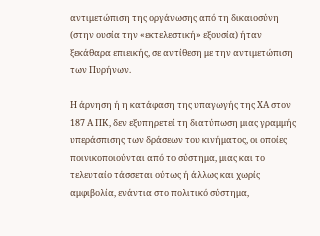αντιμετώπιση της οργάνωσης από τη δικαιοσύνη (στην ουσία την «εκτελεστική» εξουσία) ήταν ξεκάθαρα επιεικής, σε αντίθεση με την αντιμετώπιση των Πυρήνων.

Η άρνηση ή η κατάφαση της υπαγωγής της ΧΑ στον 187 Α ΠΚ, δεν εξυπηρετεί τη διατύπωση μιας γραμμής υπεράσπισης των δράσεων του κινήματος, οι οποίες ποινικοποιούνται από το σύστημα, μιας και το τελευταίο τάσσεται ούτως ή άλλως και χωρίς αμφιβολία, ενάντια στο πολιτικό σύστημα,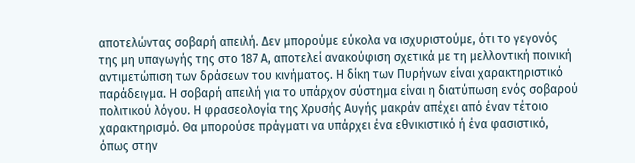αποτελώντας σοβαρή απειλή. Δεν μπορούμε εύκολα να ισχυριστούμε, ότι το γεγονός της μη υπαγωγής της στο 187 Α, αποτελεί ανακούφιση σχετικά με τη μελλοντική ποινική αντιμετώπιση των δράσεων του κινήματος. Η δίκη των Πυρήνων είναι χαρακτηριστικό παράδειγμα. Η σοβαρή απειλή για το υπάρχον σύστημα είναι η διατύπωση ενός σοβαρού πολιτικού λόγου. Η φρασεολογία της Χρυσής Αυγής μακράν απέχει από έναν τέτοιο χαρακτηρισμό. Θα μπορούσε πράγματι να υπάρχει ένα εθνικιστικό ή ένα φασιστικό, όπως στην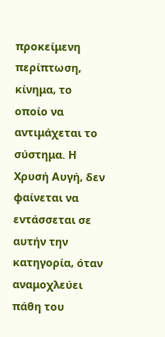προκείμενη περίπτωση, κίνημα, το οποίο να αντιμάχεται το σύστημα. Η Χρυσή Αυγή, δεν φαίνεται να εντάσσεται σε αυτήν την κατηγορία, όταν αναμοχλεύει πάθη του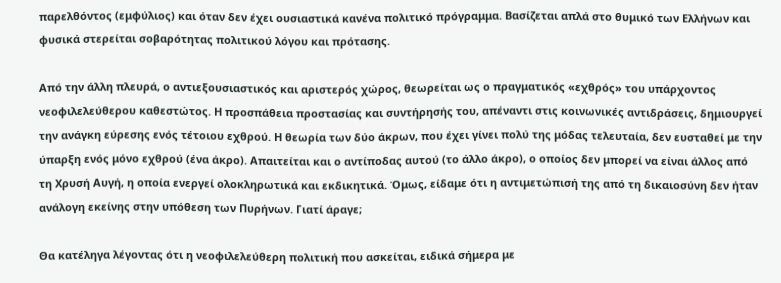παρελθόντος (εμφύλιος) και όταν δεν έχει ουσιαστικά κανένα πολιτικό πρόγραμμα. Βασίζεται απλά στο θυμικό των Ελλήνων και φυσικά στερείται σοβαρότητας πολιτικού λόγου και πρότασης.

Από την άλλη πλευρά, ο αντιεξουσιαστικός και αριστερός χώρος, θεωρείται ως ο πραγματικός «εχθρός» του υπάρχοντος νεοφιλελεύθερου καθεστώτος. Η προσπάθεια προστασίας και συντήρησής του, απέναντι στις κοινωνικές αντιδράσεις, δημιουργεί την ανάγκη εύρεσης ενός τέτοιου εχθρού. Η θεωρία των δύο άκρων, που έχει γίνει πολύ της μόδας τελευταία, δεν ευσταθεί με την ύπαρξη ενός μόνο εχθρού (ένα άκρο). Απαιτείται και ο αντίποδας αυτού (το άλλο άκρο), ο οποίος δεν μπορεί να είναι άλλος από τη Χρυσή Αυγή, η οποία ενεργεί ολοκληρωτικά και εκδικητικά. Όμως, είδαμε ότι η αντιμετώπισή της από τη δικαιοσύνη δεν ήταν ανάλογη εκείνης στην υπόθεση των Πυρήνων. Γιατί άραγε;

Θα κατέληγα λέγοντας ότι η νεοφιλελεύθερη πολιτική που ασκείται, ειδικά σήμερα με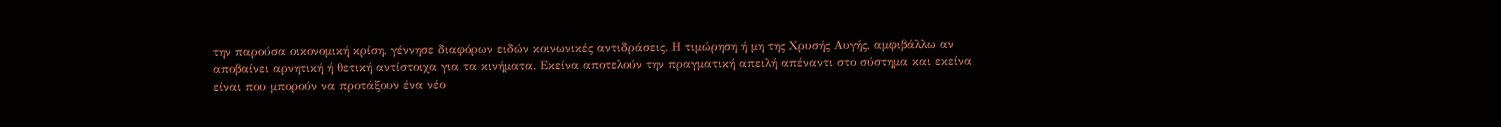την παρούσα οικονομική κρίση, γέννησε διαφόρων ειδών κοινωνικές αντιδράσεις. Η τιμώρηση ή μη της Χρυσής Αυγής, αμφιβάλλω αν αποβαίνει αρνητική ή θετική αντίστοιχα για τα κινήματα. Εκείνα αποτελούν την πραγματική απειλή απέναντι στο σύστημα και εκείνα είναι που μπορούν να προτάξουν ένα νέο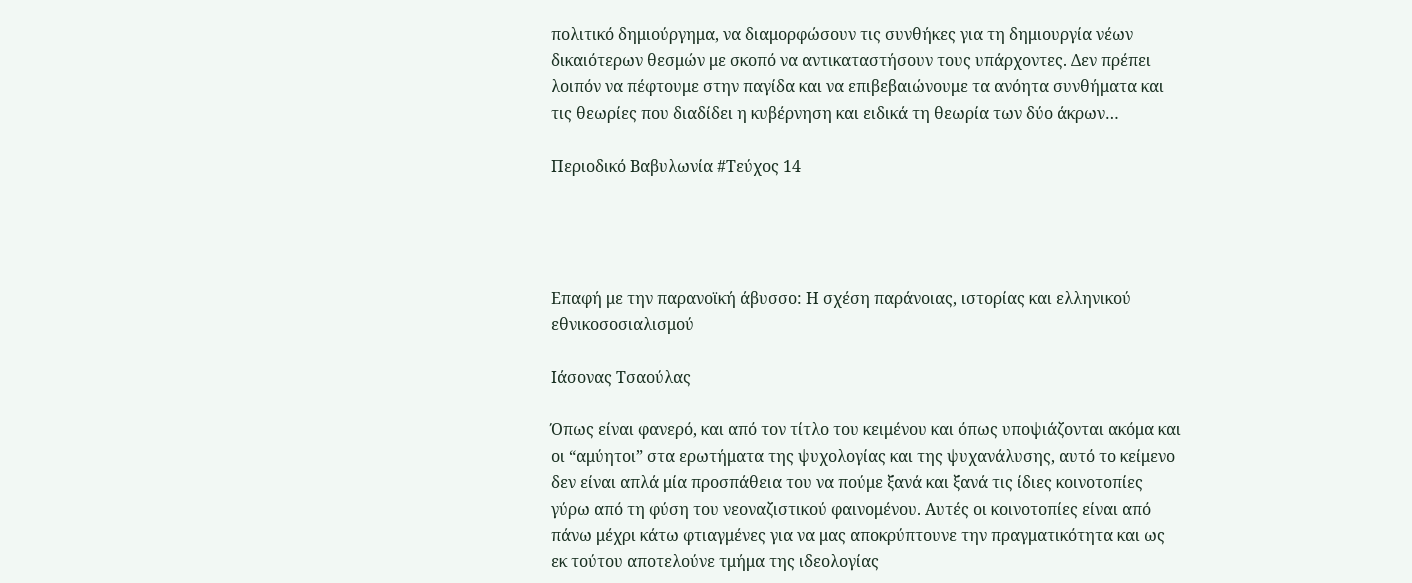πολιτικό δημιούργημα, να διαμορφώσουν τις συνθήκες για τη δημιουργία νέων δικαιότερων θεσμών με σκοπό να αντικαταστήσουν τους υπάρχοντες. Δεν πρέπει λοιπόν να πέφτουμε στην παγίδα και να επιβεβαιώνουμε τα ανόητα συνθήματα και τις θεωρίες που διαδίδει η κυβέρνηση και ειδικά τη θεωρία των δύο άκρων…

Περιοδικό Βαβυλωνία #Τεύχος 14




Επαφή με την παρανοϊκή άβυσσο: Η σχέση παράνοιας, ιστορίας και ελληνικού εθνικοσοσιαλισμού

Ιάσονας Τσαούλας

Όπως είναι φανερό, και από τον τίτλο του κειμένου και όπως υποψιάζονται ακόμα και οι “αμύητοι” στα ερωτήματα της ψυχολογίας και της ψυχανάλυσης, αυτό το κείμενο δεν είναι απλά μία προσπάθεια του να πούμε ξανά και ξανά τις ίδιες κοινοτοπίες γύρω από τη φύση του νεοναζιστικού φαινομένου. Αυτές οι κοινοτοπίες είναι από πάνω μέχρι κάτω φτιαγμένες για να μας αποκρύπτουνε την πραγματικότητα και ως εκ τούτου αποτελούνε τμήμα της ιδεολογίας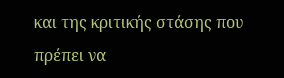και της κριτικής στάσης που πρέπει να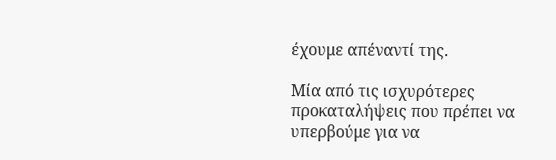έχουμε απέναντί της.

Μία από τις ισχυρότερες προκαταλήψεις που πρέπει να υπερβούμε για να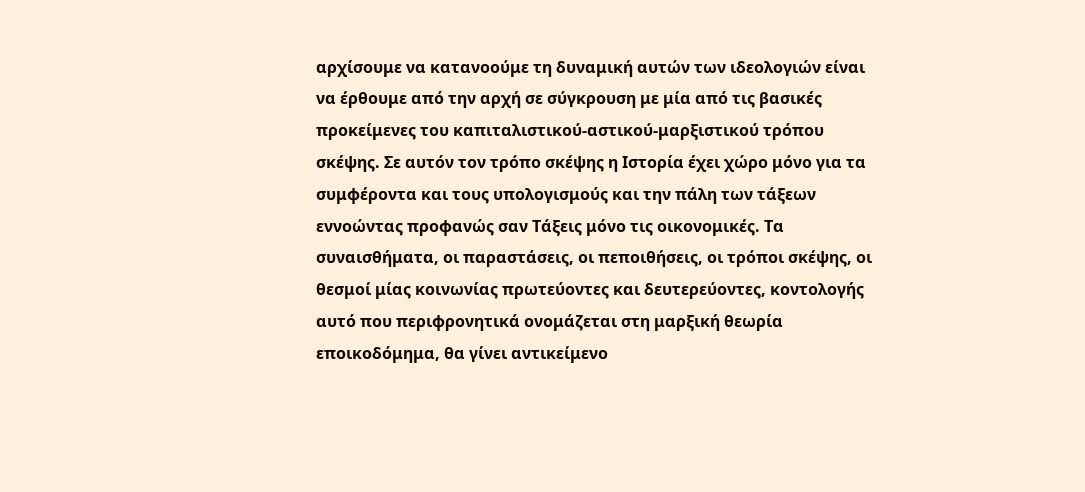αρχίσουμε να κατανοούμε τη δυναμική αυτών των ιδεολογιών είναι να έρθουμε από την αρχή σε σύγκρουση με μία από τις βασικές προκείμενες του καπιταλιστικού-αστικού-μαρξιστικού τρόπου σκέψης. Σε αυτόν τον τρόπο σκέψης η Ιστορία έχει χώρο μόνο για τα συμφέροντα και τους υπολογισμούς και την πάλη των τάξεων εννοώντας προφανώς σαν Τάξεις μόνο τις οικονομικές. Τα συναισθήματα, οι παραστάσεις, οι πεποιθήσεις, οι τρόποι σκέψης, οι θεσμοί μίας κοινωνίας πρωτεύοντες και δευτερεύοντες, κοντολογής αυτό που περιφρονητικά ονομάζεται στη μαρξική θεωρία εποικοδόμημα, θα γίνει αντικείμενο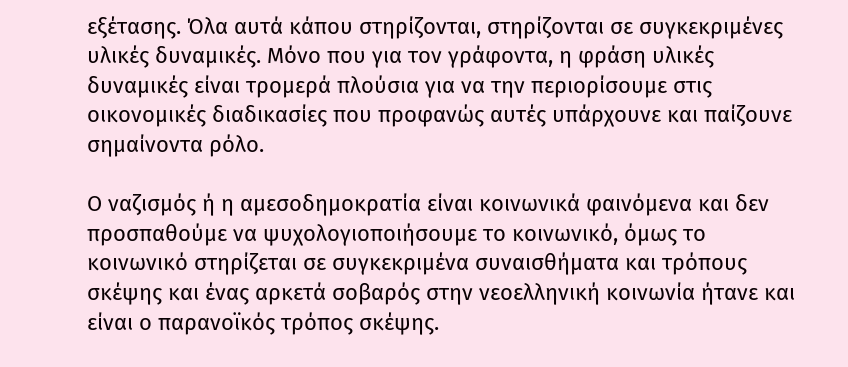εξέτασης. Όλα αυτά κάπου στηρίζονται, στηρίζονται σε συγκεκριμένες υλικές δυναμικές. Μόνο που για τον γράφοντα, η φράση υλικές δυναμικές είναι τρομερά πλούσια για να την περιορίσουμε στις οικονομικές διαδικασίες που προφανώς αυτές υπάρχουνε και παίζουνε σημαίνοντα ρόλο.

Ο ναζισμός ή η αμεσοδημοκρατία είναι κοινωνικά φαινόμενα και δεν προσπαθούμε να ψυχολογιοποιήσουμε το κοινωνικό, όμως το κοινωνικό στηρίζεται σε συγκεκριμένα συναισθήματα και τρόπους σκέψης και ένας αρκετά σοβαρός στην νεοελληνική κοινωνία ήτανε και είναι ο παρανοϊκός τρόπος σκέψης.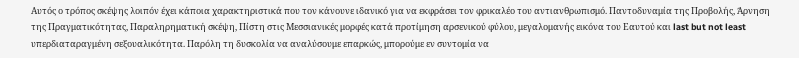Αυτός ο τρόπος σκέψης λοιπόν έχει κάποια χαρακτηριστικά που τον κάνουνε ιδανικό για να εκφράσει τον φρικαλέο του αντιανθρωπισμό. Παντοδυναμία της Προβολής, Άρνηση της Πραγματικότητας, Παραληρηματική σκέψη, Πίστη στις Μεσσιανικές μορφές κατά προτίμηση αρσενικού φύλου, μεγαλομανής εικόνα του Εαυτού και last but not least υπερδιαταραγμένη σεξουαλικότητα. Παρόλη τη δυσκολία να αναλύσουμε επαρκώς, μπορούμε εν συντομία να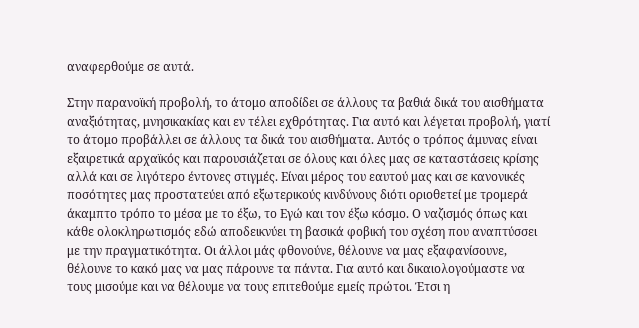αναφερθούμε σε αυτά.

Στην παρανοϊκή προβολή, το άτομο αποδίδει σε άλλους τα βαθιά δικά του αισθήματα αναξιότητας, μνησικακίας και εν τέλει εχθρότητας. Για αυτό και λέγεται προβολή, γιατί το άτομο προβάλλει σε άλλους τα δικά του αισθήματα. Αυτός ο τρόπος άμυνας είναι εξαιρετικά αρχαϊκός και παρουσιάζεται σε όλους και όλες μας σε καταστάσεις κρίσης αλλά και σε λιγότερο έντονες στιγμές. Είναι μέρος του εαυτού μας και σε κανονικές ποσότητες μας προστατεύει από εξωτερικούς κινδύνους διότι οριοθετεί με τρομερά άκαμπτο τρόπο το μέσα με το έξω, το Εγώ και τον έξω κόσμο. Ο ναζισμός όπως και κάθε ολοκληρωτισμός εδώ αποδεικνύει τη βασικά φοβική του σχέση που αναπτύσσει με την πραγματικότητα. Οι άλλοι μάς φθονούνε, θέλουνε να μας εξαφανίσουνε, θέλουνε το κακό μας να μας πάρουνε τα πάντα. Για αυτό και δικαιολογούμαστε να τους μισούμε και να θέλουμε να τους επιτεθούμε εμείς πρώτοι. Έτσι η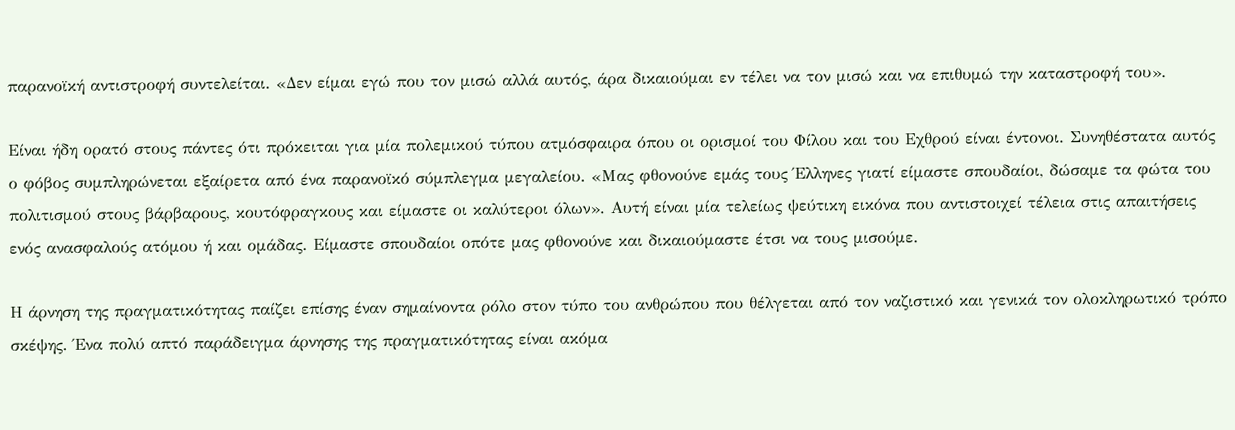παρανοϊκή αντιστροφή συντελείται. «Δεν είμαι εγώ που τον μισώ αλλά αυτός, άρα δικαιούμαι εν τέλει να τον μισώ και να επιθυμώ την καταστροφή του».

Είναι ήδη ορατό στους πάντες ότι πρόκειται για μία πολεμικού τύπου ατμόσφαιρα όπου οι ορισμοί του Φίλου και του Εχθρού είναι έντονοι. Συνηθέστατα αυτός ο φόβος συμπληρώνεται εξαίρετα από ένα παρανοϊκό σύμπλεγμα μεγαλείου. «Μας φθονούνε εμάς τους Έλληνες γιατί είμαστε σπουδαίοι, δώσαμε τα φώτα του πολιτισμού στους βάρβαρους, κουτόφραγκους και είμαστε οι καλύτεροι όλων». Αυτή είναι μία τελείως ψεύτικη εικόνα που αντιστοιχεί τέλεια στις απαιτήσεις ενός ανασφαλούς ατόμου ή και ομάδας. Είμαστε σπουδαίοι οπότε μας φθονούνε και δικαιούμαστε έτσι να τους μισούμε.

Η άρνηση της πραγματικότητας παίζει επίσης έναν σημαίνοντα ρόλο στον τύπο του ανθρώπου που θέλγεται από τον ναζιστικό και γενικά τον ολοκληρωτικό τρόπο σκέψης. Ένα πολύ απτό παράδειγμα άρνησης της πραγματικότητας είναι ακόμα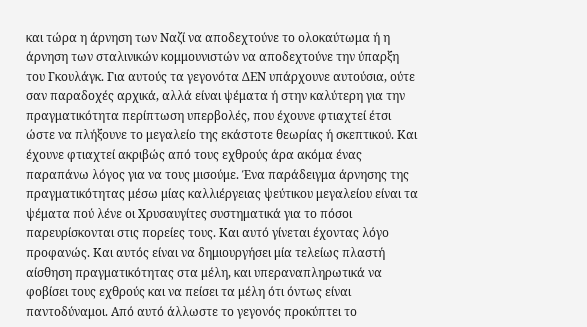και τώρα η άρνηση των Ναζί να αποδεχτούνε το ολοκαύτωμα ή η άρνηση των σταλινικών κομμουνιστών να αποδεχτούνε την ύπαρξη του Γκουλάγκ. Για αυτούς τα γεγονότα ΔΕΝ υπάρχουνε αυτούσια, ούτε σαν παραδοχές αρχικά, αλλά είναι ψέματα ή στην καλύτερη για την πραγματικότητα περίπτωση υπερβολές, που έχουνε φτιαχτεί έτσι ώστε να πλήξουνε το μεγαλείο της εκάστοτε θεωρίας ή σκεπτικού. Και έχουνε φτιαχτεί ακριβώς από τους εχθρούς άρα ακόμα ένας παραπάνω λόγος για να τους μισούμε. Ένα παράδειγμα άρνησης της πραγματικότητας μέσω μίας καλλιέργειας ψεύτικου μεγαλείου είναι τα ψέματα πού λένε οι Χρυσαυγίτες συστηματικά για το πόσοι παρευρίσκονται στις πορείες τους. Και αυτό γίνεται έχοντας λόγο προφανώς. Και αυτός είναι να δημιουργήσει μία τελείως πλαστή αίσθηση πραγματικότητας στα μέλη, και υπεραναπληρωτικά να φοβίσει τους εχθρούς και να πείσει τα μέλη ότι όντως είναι παντοδύναμοι. Από αυτό άλλωστε το γεγονός προκύπτει το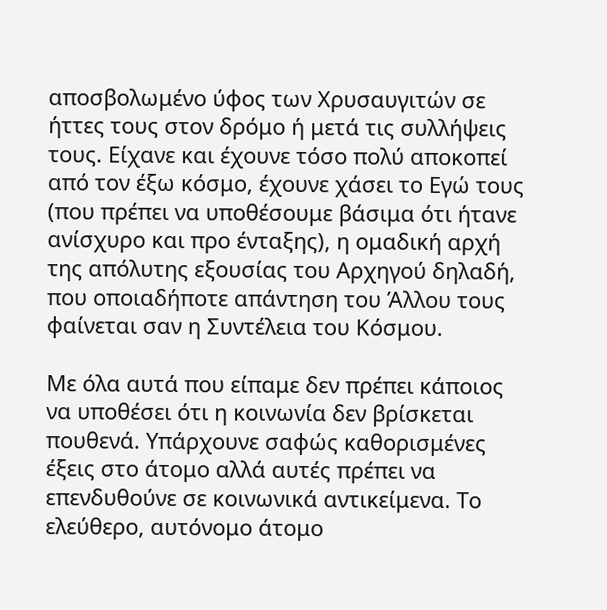αποσβολωμένο ύφος των Χρυσαυγιτών σε ήττες τους στον δρόμο ή μετά τις συλλήψεις τους. Είχανε και έχουνε τόσο πολύ αποκοπεί από τον έξω κόσμο, έχουνε χάσει το Εγώ τους (που πρέπει να υποθέσουμε βάσιμα ότι ήτανε ανίσχυρο και προ ένταξης), η ομαδική αρχή της απόλυτης εξουσίας του Αρχηγού δηλαδή, που οποιαδήποτε απάντηση του Άλλου τους φαίνεται σαν η Συντέλεια του Κόσμου.

Με όλα αυτά που είπαμε δεν πρέπει κάποιος να υποθέσει ότι η κοινωνία δεν βρίσκεται πουθενά. Υπάρχουνε σαφώς καθορισμένες έξεις στο άτομο αλλά αυτές πρέπει να επενδυθούνε σε κοινωνικά αντικείμενα. Το ελεύθερο, αυτόνομο άτομο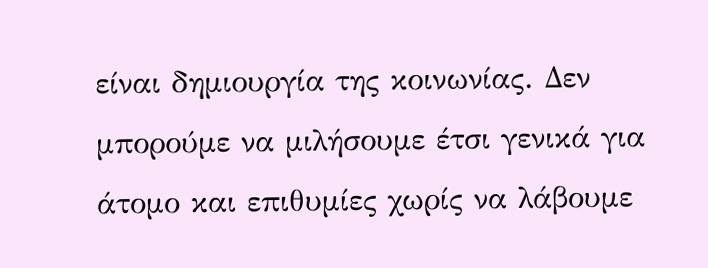είναι δημιουργία της κοινωνίας. Δεν μπορούμε να μιλήσουμε έτσι γενικά για άτομο και επιθυμίες χωρίς να λάβουμε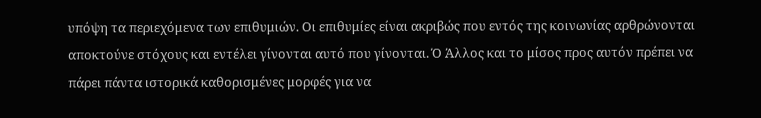υπόψη τα περιεχόμενα των επιθυμιών. Οι επιθυμίες είναι ακριβώς που εντός της κοινωνίας αρθρώνονται αποκτούνε στόχους και εντέλει γίνονται αυτό που γίνονται. Ό Άλλος και το μίσος προς αυτόν πρέπει να πάρει πάντα ιστορικά καθορισμένες μορφές για να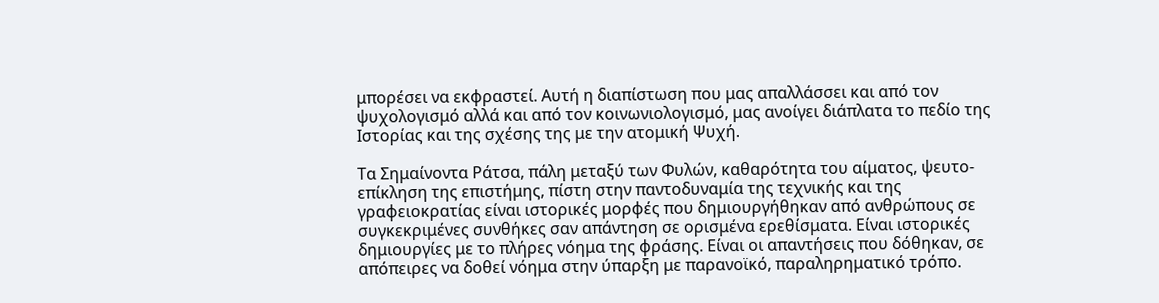μπορέσει να εκφραστεί. Αυτή η διαπίστωση που μας απαλλάσσει και από τον ψυχολογισμό αλλά και από τον κοινωνιολογισμό, μας ανοίγει διάπλατα το πεδίο της Ιστορίας και της σχέσης της με την ατομική Ψυχή.

Τα Σημαίνοντα Ράτσα, πάλη μεταξύ των Φυλών, καθαρότητα του αίματος, ψευτο-επίκληση της επιστήμης, πίστη στην παντοδυναμία της τεχνικής και της γραφειοκρατίας είναι ιστορικές μορφές που δημιουργήθηκαν από ανθρώπους σε συγκεκριμένες συνθήκες σαν απάντηση σε ορισμένα ερεθίσματα. Είναι ιστορικές δημιουργίες με το πλήρες νόημα της φράσης. Είναι οι απαντήσεις που δόθηκαν, σε απόπειρες να δοθεί νόημα στην ύπαρξη με παρανοϊκό, παραληρηματικό τρόπο.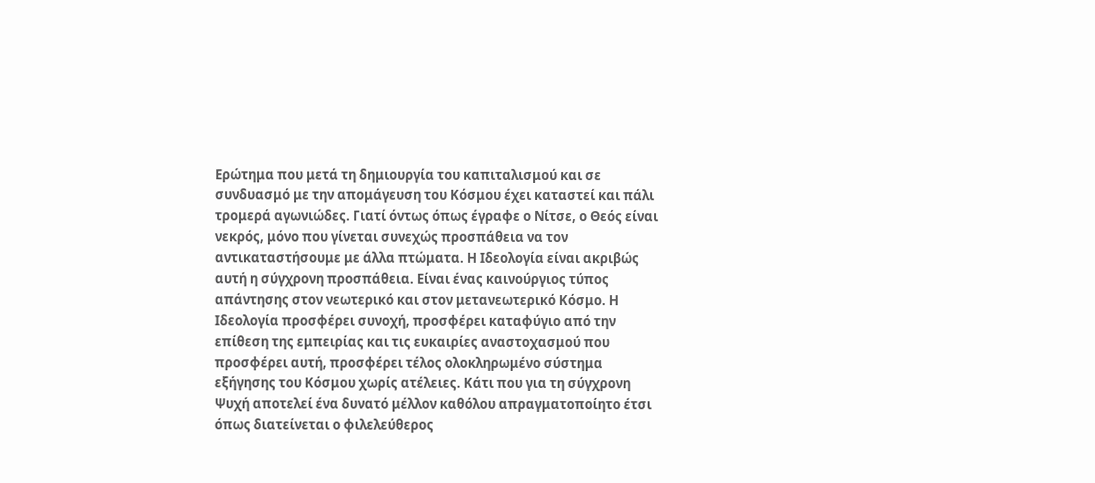Ερώτημα που μετά τη δημιουργία του καπιταλισμού και σε συνδυασμό με την απομάγευση του Κόσμου έχει καταστεί και πάλι τρομερά αγωνιώδες. Γιατί όντως όπως έγραφε ο Νίτσε, ο Θεός είναι νεκρός, μόνο που γίνεται συνεχώς προσπάθεια να τον αντικαταστήσουμε με άλλα πτώματα. Η Ιδεολογία είναι ακριβώς αυτή η σύγχρονη προσπάθεια. Είναι ένας καινούργιος τύπος απάντησης στον νεωτερικό και στον μετανεωτερικό Κόσμο. Η Ιδεολογία προσφέρει συνοχή, προσφέρει καταφύγιο από την επίθεση της εμπειρίας και τις ευκαιρίες αναστοχασμού που προσφέρει αυτή, προσφέρει τέλος ολοκληρωμένο σύστημα εξήγησης του Κόσμου χωρίς ατέλειες. Κάτι που για τη σύγχρονη Ψυχή αποτελεί ένα δυνατό μέλλον καθόλου απραγματοποίητο έτσι όπως διατείνεται ο φιλελεύθερος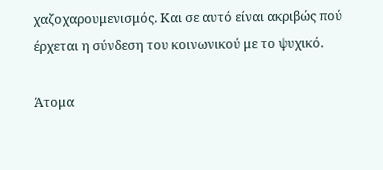χαζοχαρουμενισμός. Και σε αυτό είναι ακριβώς πού έρχεται η σύνδεση του κοινωνικού με το ψυχικό.

Άτομα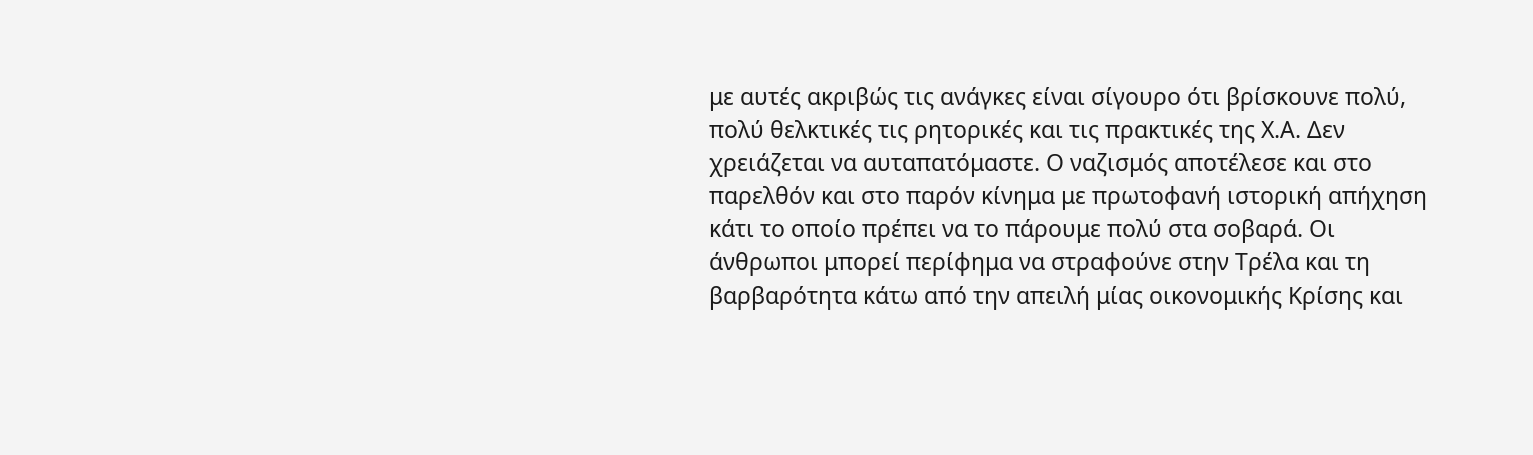με αυτές ακριβώς τις ανάγκες είναι σίγουρο ότι βρίσκουνε πολύ, πολύ θελκτικές τις ρητορικές και τις πρακτικές της Χ.Α. Δεν χρειάζεται να αυταπατόμαστε. Ο ναζισμός αποτέλεσε και στο παρελθόν και στο παρόν κίνημα με πρωτοφανή ιστορική απήχηση κάτι το οποίο πρέπει να το πάρουμε πολύ στα σοβαρά. Οι άνθρωποι μπορεί περίφημα να στραφούνε στην Τρέλα και τη βαρβαρότητα κάτω από την απειλή μίας οικονομικής Κρίσης και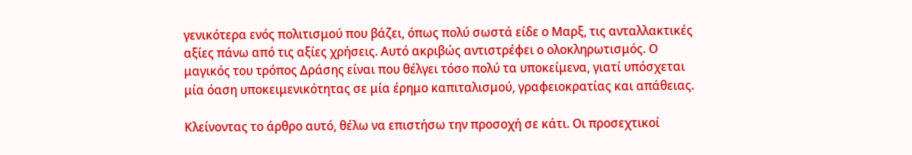γενικότερα ενός πολιτισμού που βάζει, όπως πολύ σωστά είδε ο Μαρξ, τις ανταλλακτικές αξίες πάνω από τις αξίες χρήσεις. Αυτό ακριβώς αντιστρέφει ο ολοκληρωτισμός. Ο μαγικός του τρόπος Δράσης είναι που θέλγει τόσο πολύ τα υποκείμενα, γιατί υπόσχεται μία όαση υποκειμενικότητας σε μία έρημο καπιταλισμού, γραφειοκρατίας και απάθειας.

Κλείνοντας το άρθρο αυτό, θέλω να επιστήσω την προσοχή σε κάτι. Οι προσεχτικοί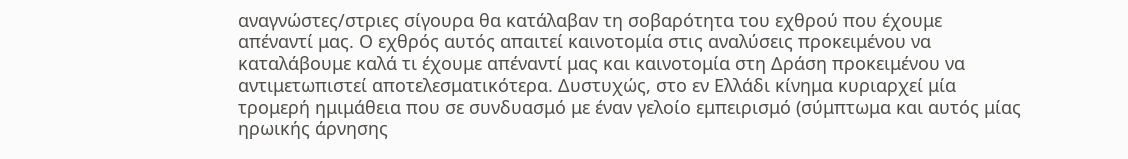αναγνώστες/στριες σίγουρα θα κατάλαβαν τη σοβαρότητα του εχθρού που έχουμε απέναντί μας. Ο εχθρός αυτός απαιτεί καινοτομία στις αναλύσεις προκειμένου να καταλάβουμε καλά τι έχουμε απέναντί μας και καινοτομία στη Δράση προκειμένου να αντιμετωπιστεί αποτελεσματικότερα. Δυστυχώς, στο εν Ελλάδι κίνημα κυριαρχεί μία τρομερή ημιμάθεια που σε συνδυασμό με έναν γελοίο εμπειρισμό (σύμπτωμα και αυτός μίας ηρωικής άρνησης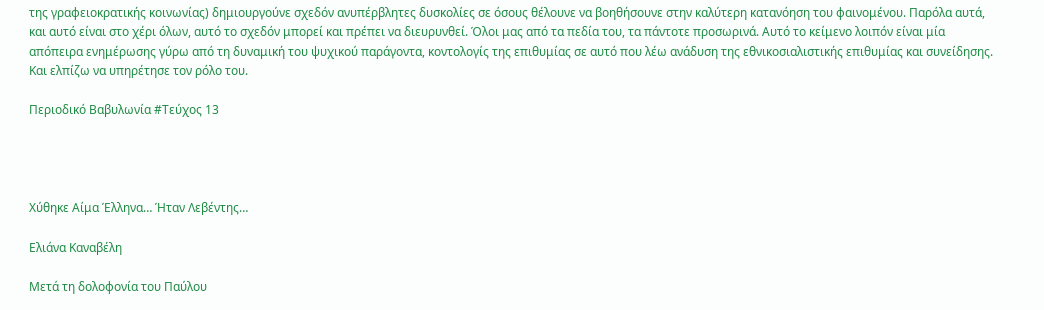της γραφειοκρατικής κοινωνίας) δημιουργούνε σχεδόν ανυπέρβλητες δυσκολίες σε όσους θέλουνε να βοηθήσουνε στην καλύτερη κατανόηση του φαινομένου. Παρόλα αυτά, και αυτό είναι στο χέρι όλων, αυτό το σχεδόν μπορεί και πρέπει να διευρυνθεί. Όλοι μας από τα πεδία του, τα πάντοτε προσωρινά. Αυτό το κείμενο λοιπόν είναι μία απόπειρα ενημέρωσης γύρω από τη δυναμική του ψυχικού παράγοντα, κοντολογίς της επιθυμίας σε αυτό που λέω ανάδυση της εθνικοσιαλιστικής επιθυμίας και συνείδησης. Και ελπίζω να υπηρέτησε τον ρόλο του.

Περιοδικό Βαβυλωνία #Τεύχος 13




Χύθηκε Αίμα Έλληνα… Ήταν Λεβέντης…

Ελιάνα Καναβέλη

Μετά τη δολοφονία του Παύλου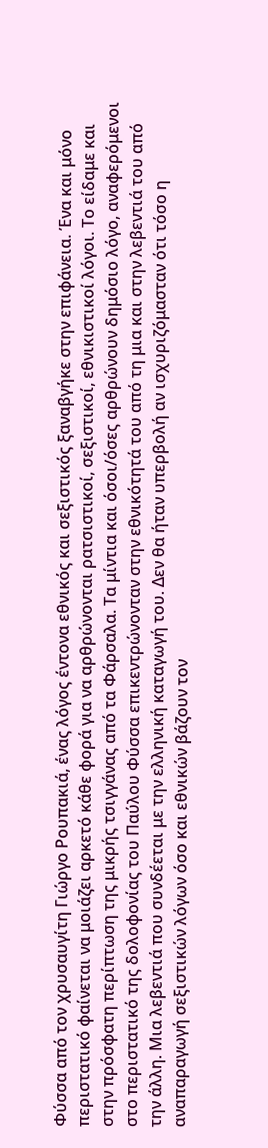Φύσσα από τον χρυσαυγίτη Γιώργο Ρουπακιά, ένας λόγος έντονα εθνικός και σεξιστικός ξαναβγήκε στην επιφάνεια. Ένα και μόνο περιστατικό φαίνεται να μοιάζει αρκετό κάθε φορά για να αρθρώνονται ρατσιστικοί, σεξιστικοί, εθνικιστικοί λόγοι. Το είδαμε και στην πρόσφατη περίπτωση της μικρής τσιγγάνας από τα Φάρσαλα. Τα μίντια και όσοι/όσες αρθρώνουν δημόσιο λόγο, αναφερόμενοι στο περιστατικό της δολοφονίας του Παύλου Φύσσα επικεντρώνονταν στην εθνικότητά του από τη μια και στην λεβεντιά του από την άλλη. Μια λεβεντιά που συνδέεται με την ελληνική καταγωγή του. Δεν θα ήταν υπερβολή αν ισχυριζόμασταν ότι τόσο η αναπαραγωγή σεξιστικών λόγων όσο και εθνικών βάζουν τον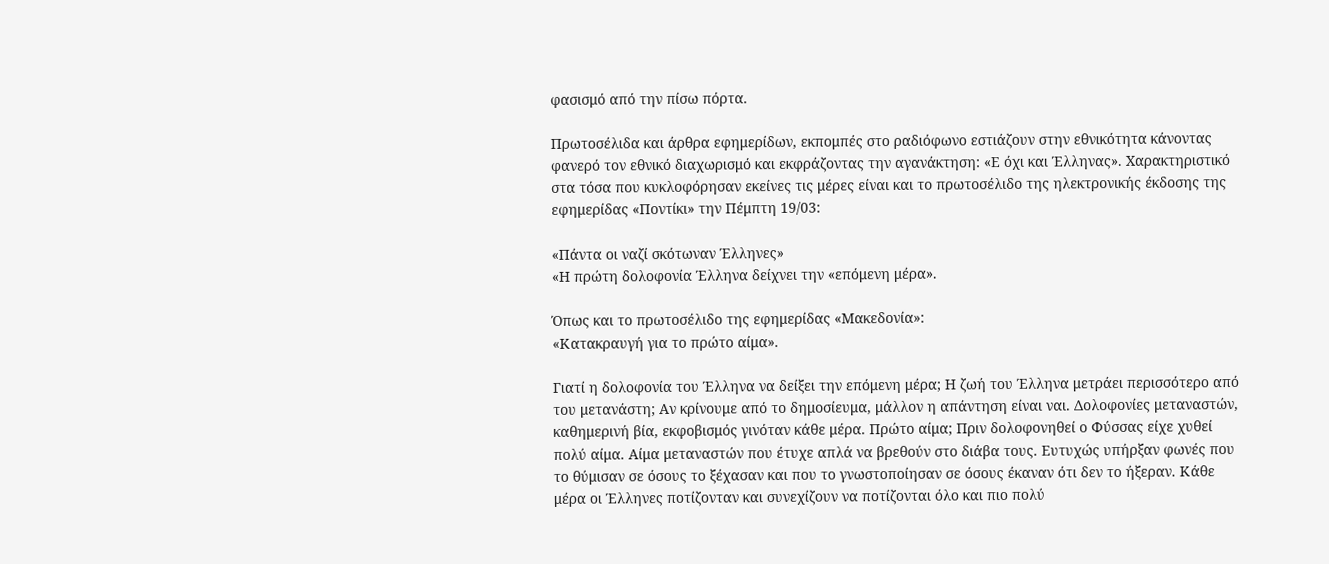φασισμό από την πίσω πόρτα.

Πρωτοσέλιδα και άρθρα εφημερίδων, εκπομπές στο ραδιόφωνο εστιάζουν στην εθνικότητα κάνοντας φανερό τον εθνικό διαχωρισμό και εκφράζοντας την αγανάκτηση: «Ε όχι και Έλληνας». Χαρακτηριστικό στα τόσα που κυκλοφόρησαν εκείνες τις μέρες είναι και το πρωτοσέλιδο της ηλεκτρονικής έκδοσης της εφημερίδας «Ποντίκι» την Πέμπτη 19/03:

«Πάντα οι ναζί σκότωναν Έλληνες»
«Η πρώτη δολοφονία Έλληνα δείχνει την «επόμενη μέρα».

Όπως και το πρωτοσέλιδο της εφημερίδας «Μακεδονία»:
«Κατακραυγή για το πρώτο αίμα».

Γιατί η δολοφονία του Έλληνα να δείξει την επόμενη μέρα; Η ζωή του Έλληνα μετράει περισσότερο από του μετανάστη; Αν κρίνουμε από το δημοσίευμα, μάλλον η απάντηση είναι ναι. Δολοφονίες μεταναστών, καθημερινή βία, εκφοβισμός γινόταν κάθε μέρα. Πρώτο αίμα; Πριν δολοφονηθεί ο Φύσσας είχε χυθεί πολύ αίμα. Αίμα μεταναστών που έτυχε απλά να βρεθούν στο διάβα τους. Ευτυχώς υπήρξαν φωνές που το θύμισαν σε όσους το ξέχασαν και που το γνωστοποίησαν σε όσους έκαναν ότι δεν το ήξεραν. Κάθε μέρα οι Έλληνες ποτίζονταν και συνεχίζουν να ποτίζονται όλο και πιο πολύ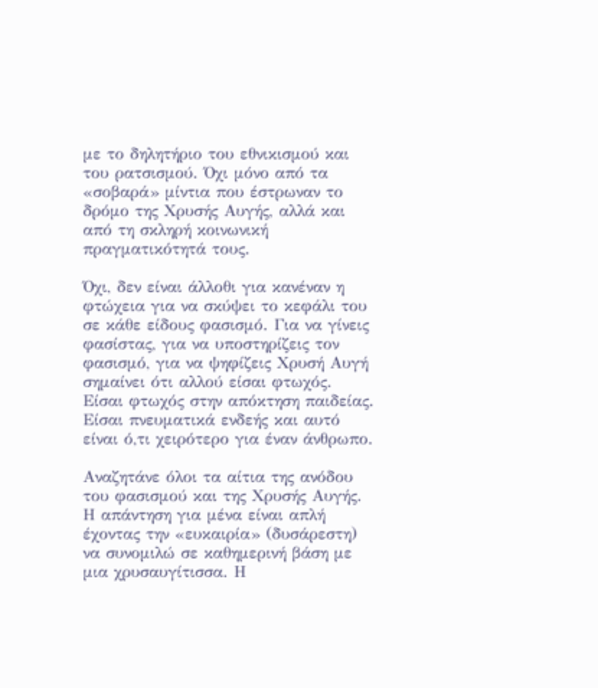με το δηλητήριο του εθνικισμού και του ρατσισμού. Όχι μόνο από τα «σοβαρά» μίντια που έστρωναν το δρόμο της Χρυσής Αυγής, αλλά και από τη σκληρή κοινωνική πραγματικότητά τους.

Όχι, δεν είναι άλλοθι για κανέναν η φτώχεια για να σκύψει το κεφάλι του σε κάθε είδους φασισμό. Για να γίνεις φασίστας, για να υποστηρίζεις τον φασισμό, για να ψηφίζεις Χρυσή Αυγή σημαίνει ότι αλλού είσαι φτωχός. Είσαι φτωχός στην απόκτηση παιδείας. Είσαι πνευματικά ενδεής και αυτό είναι ό,τι χειρότερο για έναν άνθρωπο.

Αναζητάνε όλοι τα αίτια της ανόδου του φασισμού και της Χρυσής Αυγής. Η απάντηση για μένα είναι απλή έχοντας την «ευκαιρία» (δυσάρεστη) να συνομιλώ σε καθημερινή βάση με μια χρυσαυγίτισσα. Η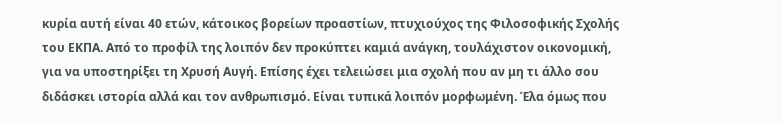κυρία αυτή είναι 40 ετών, κάτοικος βορείων προαστίων, πτυχιούχος της Φιλοσοφικής Σχολής του ΕΚΠΑ. Από το προφίλ της λοιπόν δεν προκύπτει καμιά ανάγκη, τουλάχιστον οικονομική, για να υποστηρίξει τη Χρυσή Αυγή. Επίσης έχει τελειώσει μια σχολή που αν μη τι άλλο σου διδάσκει ιστορία αλλά και τον ανθρωπισμό. Είναι τυπικά λοιπόν μορφωμένη. Έλα όμως που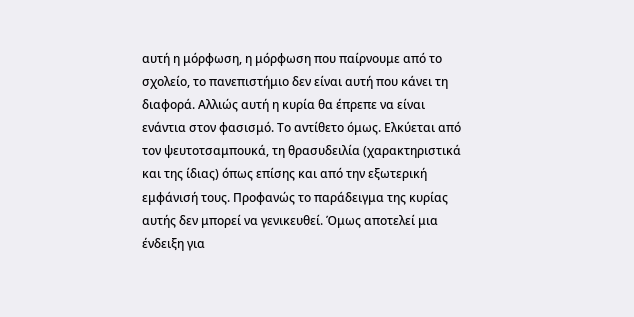αυτή η μόρφωση, η μόρφωση που παίρνουμε από το σχολείο, το πανεπιστήμιο δεν είναι αυτή που κάνει τη διαφορά. Αλλιώς αυτή η κυρία θα έπρεπε να είναι ενάντια στον φασισμό. Το αντίθετο όμως. Ελκύεται από τον ψευτοτσαμπουκά, τη θρασυδειλία (χαρακτηριστικά και της ίδιας) όπως επίσης και από την εξωτερική εμφάνισή τους. Προφανώς το παράδειγμα της κυρίας αυτής δεν μπορεί να γενικευθεί. Όμως αποτελεί μια ένδειξη για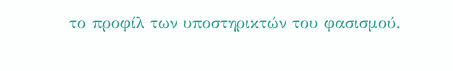το προφίλ των υποστηρικτών του φασισμού.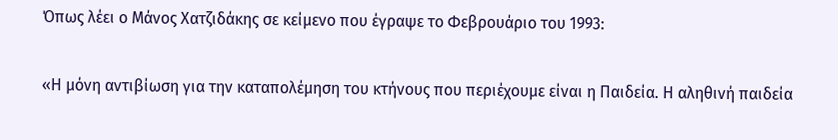Όπως λέει ο Μάνος Χατζιδάκης σε κείμενο που έγραψε το Φεβρουάριο του 1993:

«Η μόνη αντιβίωση για την καταπολέμηση του κτήνους που περιέχουμε είναι η Παιδεία. Η αληθινή παιδεία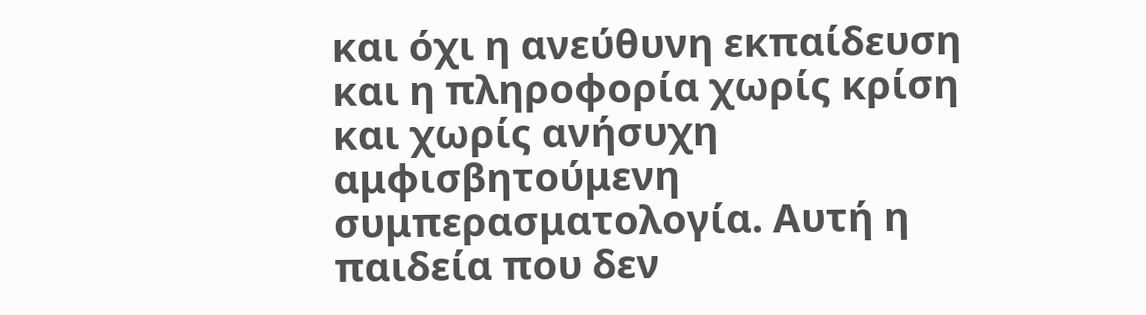και όχι η ανεύθυνη εκπαίδευση και η πληροφορία χωρίς κρίση και χωρίς ανήσυχη αμφισβητούμενη συμπερασματολογία. Αυτή η παιδεία που δεν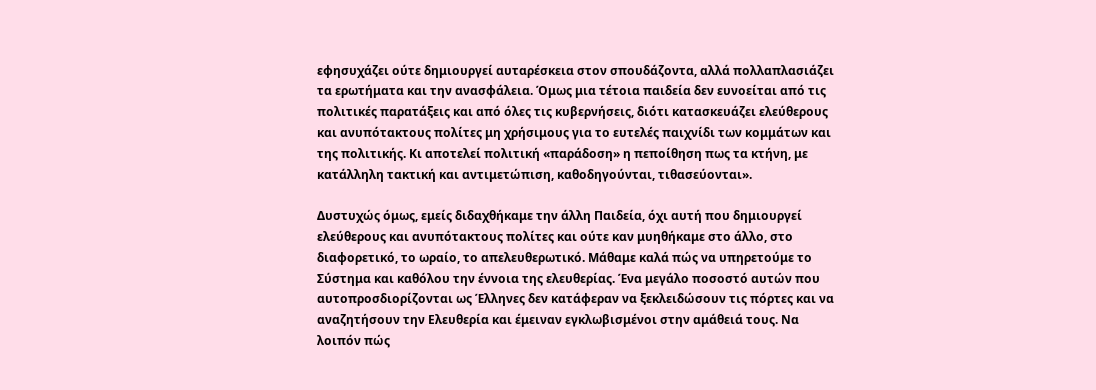εφησυχάζει ούτε δημιουργεί αυταρέσκεια στον σπουδάζοντα, αλλά πολλαπλασιάζει τα ερωτήματα και την ανασφάλεια. Όμως μια τέτοια παιδεία δεν ευνοείται από τις πολιτικές παρατάξεις και από όλες τις κυβερνήσεις, διότι κατασκευάζει ελεύθερους και ανυπότακτους πολίτες μη χρήσιμους για το ευτελές παιχνίδι των κομμάτων και της πολιτικής. Κι αποτελεί πολιτική «παράδοση» η πεποίθηση πως τα κτήνη, με κατάλληλη τακτική και αντιμετώπιση, καθοδηγούνται, τιθασεύονται».

Δυστυχώς όμως, εμείς διδαχθήκαμε την άλλη Παιδεία, όχι αυτή που δημιουργεί ελεύθερους και ανυπότακτους πολίτες και ούτε καν μυηθήκαμε στο άλλο, στο διαφορετικό, το ωραίο, το απελευθερωτικό. Μάθαμε καλά πώς να υπηρετούμε το Σύστημα και καθόλου την έννοια της ελευθερίας. Ένα μεγάλο ποσοστό αυτών που αυτοπροσδιορίζονται ως Έλληνες δεν κατάφεραν να ξεκλειδώσουν τις πόρτες και να αναζητήσουν την Ελευθερία και έμειναν εγκλωβισμένοι στην αμάθειά τους. Να λοιπόν πώς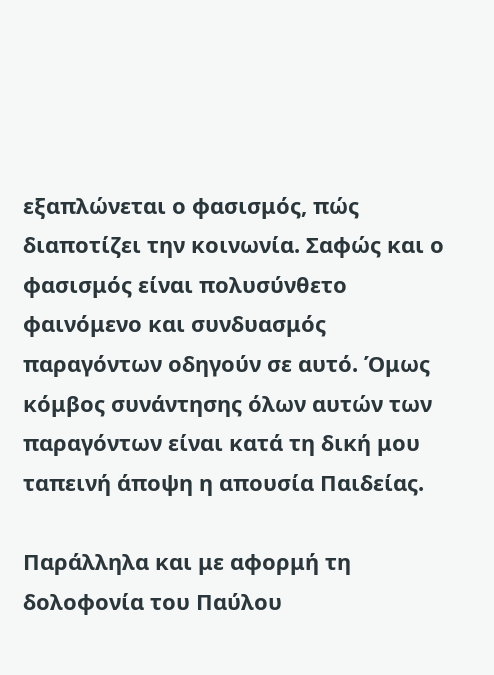εξαπλώνεται ο φασισμός, πώς διαποτίζει την κοινωνία. Σαφώς και ο φασισμός είναι πολυσύνθετο φαινόμενο και συνδυασμός παραγόντων οδηγούν σε αυτό. Όμως κόμβος συνάντησης όλων αυτών των παραγόντων είναι κατά τη δική μου ταπεινή άποψη η απουσία Παιδείας.

Παράλληλα και με αφορμή τη δολοφονία του Παύλου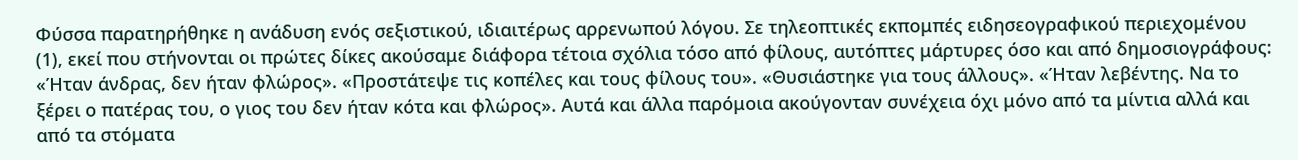Φύσσα παρατηρήθηκε η ανάδυση ενός σεξιστικού, ιδιαιτέρως αρρενωπού λόγου. Σε τηλεοπτικές εκπομπές ειδησεογραφικού περιεχομένου (1), εκεί που στήνονται οι πρώτες δίκες ακούσαμε διάφορα τέτοια σχόλια τόσο από φίλους, αυτόπτες μάρτυρες όσο και από δημοσιογράφους: «Ήταν άνδρας, δεν ήταν φλώρος». «Προστάτεψε τις κοπέλες και τους φίλους του». «Θυσιάστηκε για τους άλλους». «Ήταν λεβέντης. Να το ξέρει ο πατέρας του, ο γιος του δεν ήταν κότα και φλώρος». Αυτά και άλλα παρόμοια ακούγονταν συνέχεια όχι μόνο από τα μίντια αλλά και από τα στόματα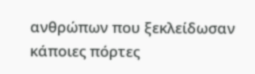ανθρώπων που ξεκλείδωσαν κάποιες πόρτες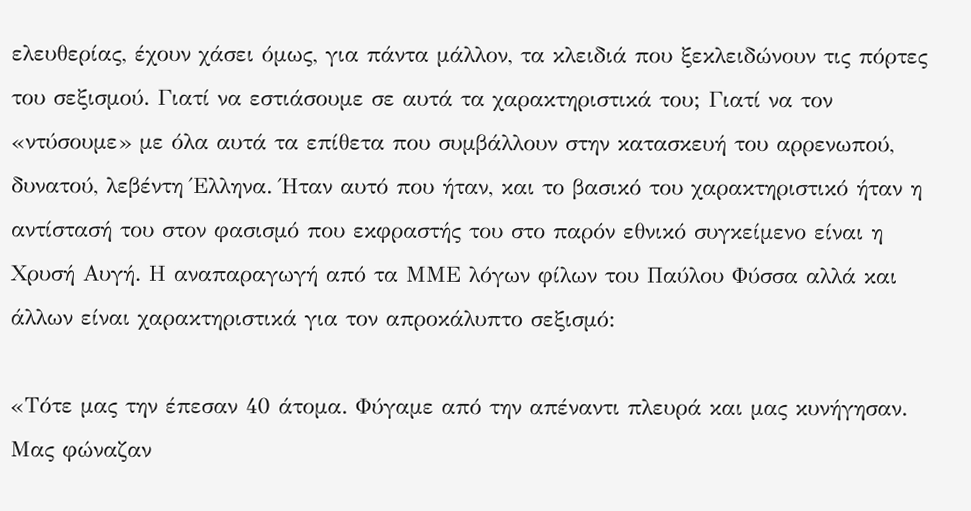ελευθερίας, έχουν χάσει όμως, για πάντα μάλλον, τα κλειδιά που ξεκλειδώνουν τις πόρτες του σεξισμού. Γιατί να εστιάσουμε σε αυτά τα χαρακτηριστικά του; Γιατί να τον «ντύσουμε» με όλα αυτά τα επίθετα που συμβάλλουν στην κατασκευή του αρρενωπού, δυνατού, λεβέντη Έλληνα. Ήταν αυτό που ήταν, και το βασικό του χαρακτηριστικό ήταν η αντίστασή του στον φασισμό που εκφραστής του στο παρόν εθνικό συγκείμενο είναι η Χρυσή Αυγή. Η αναπαραγωγή από τα ΜΜΕ λόγων φίλων του Παύλου Φύσσα αλλά και άλλων είναι χαρακτηριστικά για τον απροκάλυπτο σεξισμό:

«Τότε μας την έπεσαν 40 άτομα. Φύγαμε από την απέναντι πλευρά και μας κυνήγησαν. Μας φώναζαν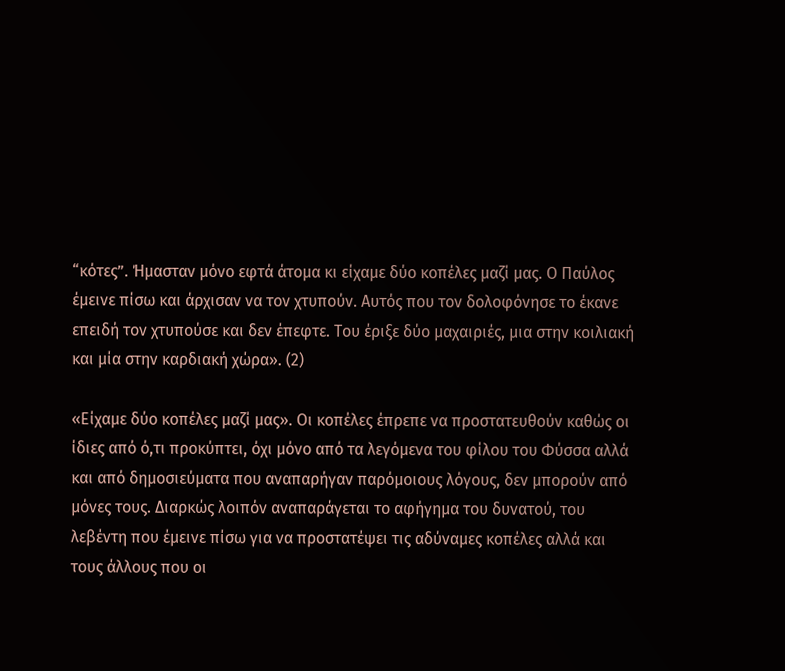“κότες”. Ήμασταν μόνο εφτά άτομα κι είχαμε δύο κοπέλες μαζί μας. Ο Παύλος έμεινε πίσω και άρχισαν να τον χτυπούν. Αυτός που τον δολοφόνησε το έκανε επειδή τον χτυπούσε και δεν έπεφτε. Του έριξε δύο μαχαιριές, μια στην κοιλιακή και μία στην καρδιακή χώρα». (2)

«Είχαμε δύο κοπέλες μαζί μας». Οι κοπέλες έπρεπε να προστατευθούν καθώς οι ίδιες από ό,τι προκύπτει, όχι μόνο από τα λεγόμενα του φίλου του Φύσσα αλλά και από δημοσιεύματα που αναπαρήγαν παρόμοιους λόγους, δεν μπορούν από μόνες τους. Διαρκώς λοιπόν αναπαράγεται το αφήγημα του δυνατού, του λεβέντη που έμεινε πίσω για να προστατέψει τις αδύναμες κοπέλες αλλά και τους άλλους που οι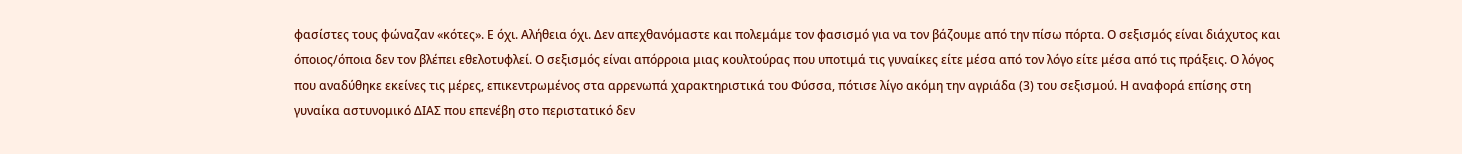φασίστες τους φώναζαν «κότες». Ε όχι. Αλήθεια όχι. Δεν απεχθανόμαστε και πολεμάμε τον φασισμό για να τον βάζουμε από την πίσω πόρτα. Ο σεξισμός είναι διάχυτος και όποιος/όποια δεν τον βλέπει εθελοτυφλεί. Ο σεξισμός είναι απόρροια μιας κουλτούρας που υποτιμά τις γυναίκες είτε μέσα από τον λόγο είτε μέσα από τις πράξεις. Ο λόγος που αναδύθηκε εκείνες τις μέρες, επικεντρωμένος στα αρρενωπά χαρακτηριστικά του Φύσσα, πότισε λίγο ακόμη την αγριάδα (3) του σεξισμού. Η αναφορά επίσης στη γυναίκα αστυνομικό ΔΙΑΣ που επενέβη στο περιστατικό δεν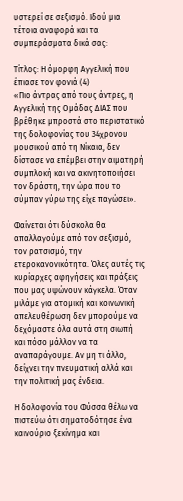υστερεί σε σεξισμό. Ιδού μια τέτοια αναφορά και τα συμπεράσματα δικά σας:

Τίτλος: Η όμορφη Αγγελική που έπιασε τον φονιά (4)
«Πιο άντρας από τους άντρες, η Αγγελική της Ομάδας ΔΙΑΣ που βρέθηκε μπροστά στο περιστατικό της δολοφονίας του 34χρονου μουσικού από τη Νίκαια, δεν δίστασε να επέμβει στην αιματηρή συμπλοκή και να ακινητοποιήσει τον δράστη, την ώρα που το σύμπαν γύρω της είχε παγώσει».

Φαίνεται ότι δύσκολα θα απαλλαγούμε από τον σεξισμό, τον ρατσισμό, την ετεροκανονικότητα. Όλες αυτές τις κυρίαρχες αφηγήσεις και πράξεις που μας υψώνουν κάγκελα. Όταν μιλάμε για ατομική και κοινωνική απελευθέρωση δεν μπορούμε να δεχόμαστε όλα αυτά στη σιωπή και πόσο μάλλον να τα αναπαράγουμε. Αν μη τι άλλο, δείχνει την πνευματική αλλά και την πολιτική μας ένδεια.

Η δολοφονία του Φύσσα θέλω να πιστεύω ότι σηματοδότησε ένα καινούριο ξεκίνημα και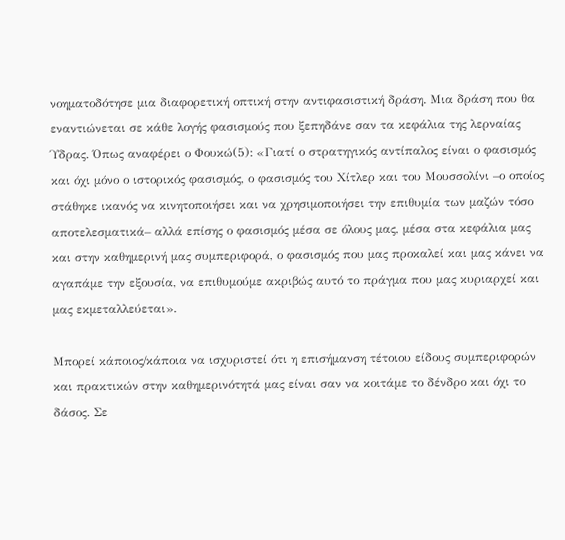νοηματοδότησε μια διαφορετική οπτική στην αντιφασιστική δράση. Μια δράση που θα εναντιώνεται σε κάθε λογής φασισμούς που ξεπηδάνε σαν τα κεφάλια της λερναίας Ύδρας. Όπως αναφέρει ο Φουκώ(5): «Γιατί ο στρατηγικός αντίπαλος είναι ο φασισμός και όχι μόνο ο ιστορικός φασισμός, ο φασισμός του Χίτλερ και του Μουσσολίνι –ο οποίος στάθηκε ικανός να κινητοποιήσει και να χρησιμοποιήσει την επιθυμία των μαζών τόσο αποτελεσματικά– αλλά επίσης ο φασισμός μέσα σε όλους μας, μέσα στα κεφάλια μας και στην καθημερινή μας συμπεριφορά, ο φασισμός που μας προκαλεί και μας κάνει να αγαπάμε την εξουσία, να επιθυμούμε ακριβώς αυτό το πράγμα που μας κυριαρχεί και μας εκμεταλλεύεται».

Μπορεί κάποιος/κάποια να ισχυριστεί ότι η επισήμανση τέτοιου είδους συμπεριφορών και πρακτικών στην καθημερινότητά μας είναι σαν να κοιτάμε το δένδρο και όχι το δάσος. Σε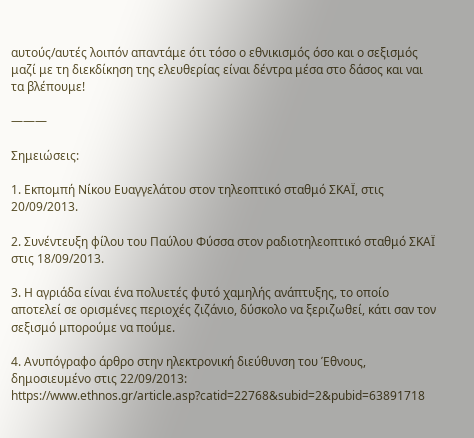αυτούς/αυτές λοιπόν απαντάμε ότι τόσο ο εθνικισμός όσο και ο σεξισμός μαζί με τη διεκδίκηση της ελευθερίας είναι δέντρα μέσα στο δάσος και ναι τα βλέπουμε!

———

Σημειώσεις:

1. Εκπομπή Νίκου Ευαγγελάτου στον τηλεοπτικό σταθμό ΣΚΑΪ, στις 20/09/2013.

2. Συνέντευξη φίλου του Παύλου Φύσσα στον ραδιοτηλεοπτικό σταθμό ΣΚΑΪ στις 18/09/2013.

3. Η αγριάδα είναι ένα πολυετές φυτό χαμηλής ανάπτυξης, το οποίο αποτελεί σε ορισμένες περιοχές ζιζάνιο, δύσκολο να ξεριζωθεί, κάτι σαν τον σεξισμό μπορούμε να πούμε.

4. Ανυπόγραφο άρθρο στην ηλεκτρονική διεύθυνση του Έθνους, δημοσιευμένο στις 22/09/2013:
https://www.ethnos.gr/article.asp?catid=22768&subid=2&pubid=63891718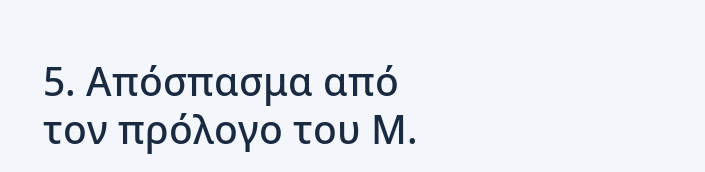5. Απόσπασμα από τον πρόλογο του Μ.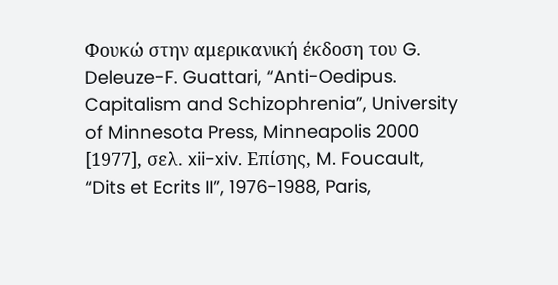Φουκώ στην αμερικανική έκδοση του G. Deleuze-F. Guattari, “Anti-Oedipus. Capitalism and Schizophrenia”, University of Minnesota Press, Minneapolis 2000 [1977], σελ. xii-xiv. Επίσης, M. Foucault, “Dits et Ecrits II”, 1976-1988, Paris,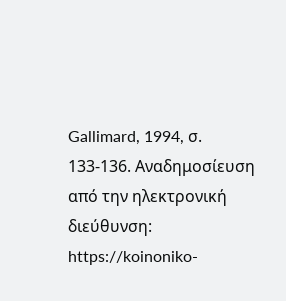Gallimard, 1994, σ. 133-136. Αναδημοσίευση από την ηλεκτρονική διεύθυνση: https://koinoniko-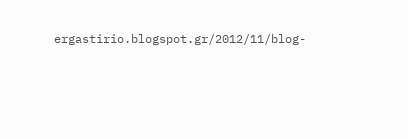ergastirio.blogspot.gr/2012/11/blog-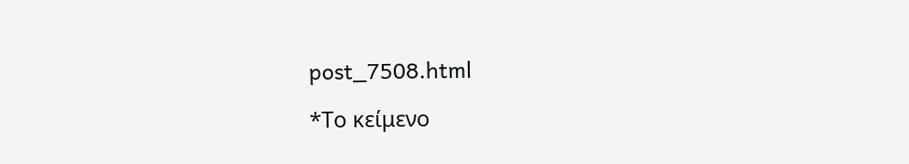post_7508.html

*Το κείμενο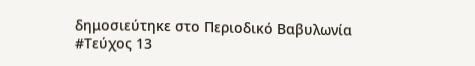δημοσιεύτηκε στο Περιοδικό Βαβυλωνία #Τεύχος 13